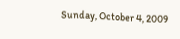Sunday, October 4, 2009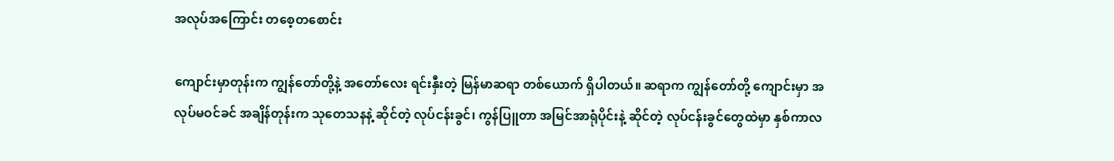အလုပ်အကြောင်း တစေ့တစောင်း

ကျောင်းမှာတုန်းက ကျွန်တော်တို့နဲ့ အတော်လေး ရင်းနှီးတဲ့ မြန်မာဆရာ တစ်ယောက် ရှိပါတယ်။ ဆရာက ကျွန်တော်တို့ ကျောင်းမှာ အလုပ်မဝင်ခင် အချိန်တုန်းက သုတေသနနဲ့ ဆိုင်တဲ့ လုပ်ငန်းခွင်၊ ကွန်ပြူတာ အမြင်အာရုံပိုင်းနဲ့ ဆိုင်တဲ့ လုပ်ငန်းခွင်တွေထဲမှာ နှစ်ကာလ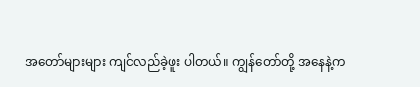အတော်များများ ကျင်လည်ခဲ့ဖူး ပါတယ်။ ကျွန်တော်တို့ အနေနဲ့က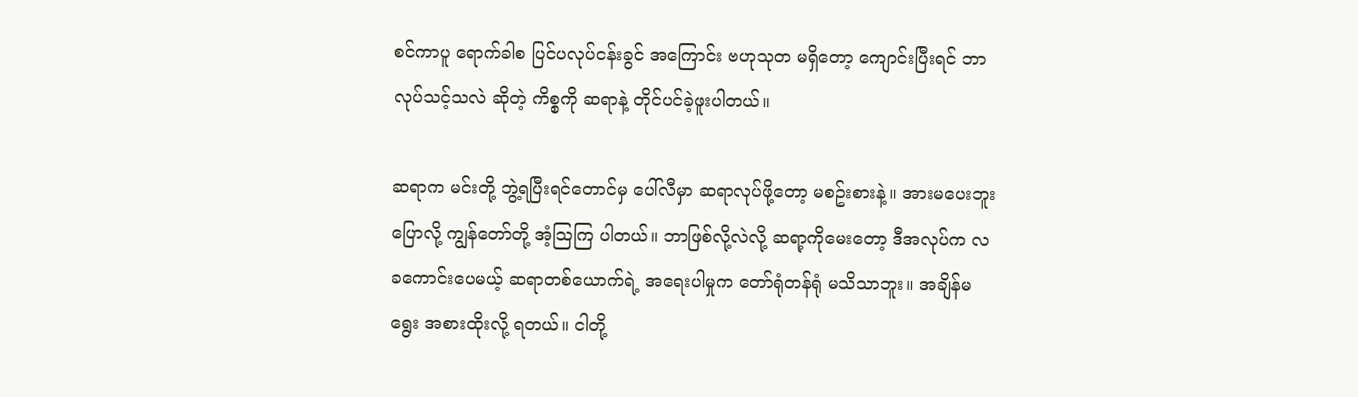စင်ကာပူ ရောက်ခါစ ပြင်ပလုပ်ငန်းခွင် အကြောင်း ဗဟုသုတ မရှိတော့ ကျောင်းပြီးရင် ဘာလုပ်သင့်သလဲ ဆိုတဲ့ ကိစ္စကို ဆရာနဲ့ တိုင်ပင်ခဲ့ဖူးပါတယ်။

ဆရာက မင်းတို့ ဘွဲ့ရပြီးရင်တောင်မှ ပေါ်လီမှာ ဆရာလုပ်ဖို့တော့ မစဥ်းစားနဲ့။ အားမပေးဘူး ပြောလို့ ကျွန်တော်တို့ အံ့သြကြ ပါတယ်။ ဘာဖြစ်လို့လဲလို့ ဆရာ့ကိုမေးတော့ ဒီအလုပ်က လခကောင်းပေမယ့် ဆရာတစ်ယောက်ရဲ့ အရေးပါမှုက တော်ရုံတန်ရုံ မသိသာဘူး။ အချိန်မရွေး အစားထိုးလို့ ရတယ်။ ငါတို့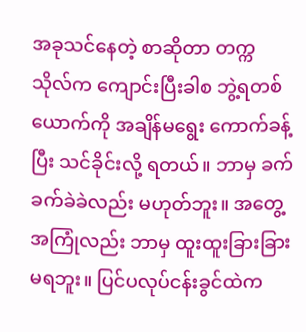အခုသင်နေတဲ့ စာဆိုတာ တက္ကသိုလ်က ကျောင်းပြီးခါစ ဘွဲ့ရတစ်ယောက်ကို အချိန်မရွေး ကောက်ခန့်ပြီး သင်ခိုင်းလို့ ရတယ်။ ဘာမှ ခက်ခက်ခဲခဲလည်း မဟုတ်ဘူး။ အတွေ့အကြုံလည်း ဘာမှ ထူးထူးခြားခြား မရဘူး။ ပြင်ပလုပ်ငန်းခွင်ထဲက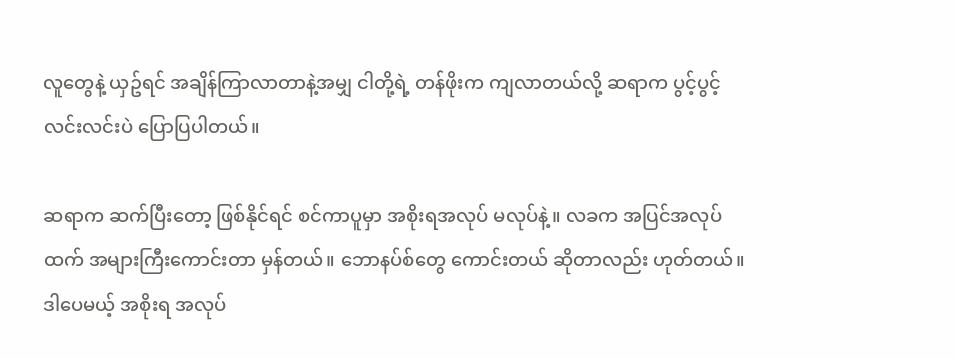လူတွေနဲ့ ယှဥ်ရင် အချိန်ကြာလာတာနဲ့အမျှ ငါတို့ရဲ့ တန်ဖိုးက ကျလာတယ်လို့ ဆရာက ပွင့်ပွင့်လင်းလင်းပဲ ပြောပြပါတယ်။

ဆရာက ဆက်ပြီးတော့ ဖြစ်နိုင်ရင် စင်ကာပူမှာ အစိုးရအလုပ် မလုပ်နဲ့။ လခက အပြင်အလုပ်ထက် အများကြီးကောင်းတာ မှန်တယ်။ ဘောနပ်စ်တွေ ကောင်းတယ် ဆိုတာလည်း ဟုတ်တယ်။ ဒါပေမယ့် အစိုးရ အလုပ်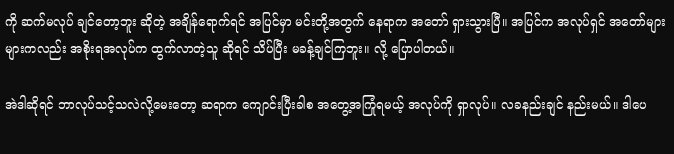ကို ဆက်မလုပ် ချင်တော့ဘူး ဆိုတဲ့ အချိန်ရောက်ရင် အပြင်မှာ မင်းတို့အတွက် နေရာက အတော် ရှားသွားပြီ။ အပြင်က အလုပ်ရှင် အတော်များများကလည်း အစိုးရအလုပ်က ထွက်လာတဲ့သူ ဆိုရင် သိပ်ပြီး မခန့်ချင်ကြဘူး။ လို့ ပြောပါတယ်။

အဲဒါဆိုရင် ဘာလုပ်သင့်သလဲလို့မေးတော့ ဆရာက ကျောင်းပြီးခါစ အတွေ့အကြုံရမယ့် အလုပ်ကို ရှာလုပ်။ လခနည်းချင် နည်းမယ်။ ဒါပေ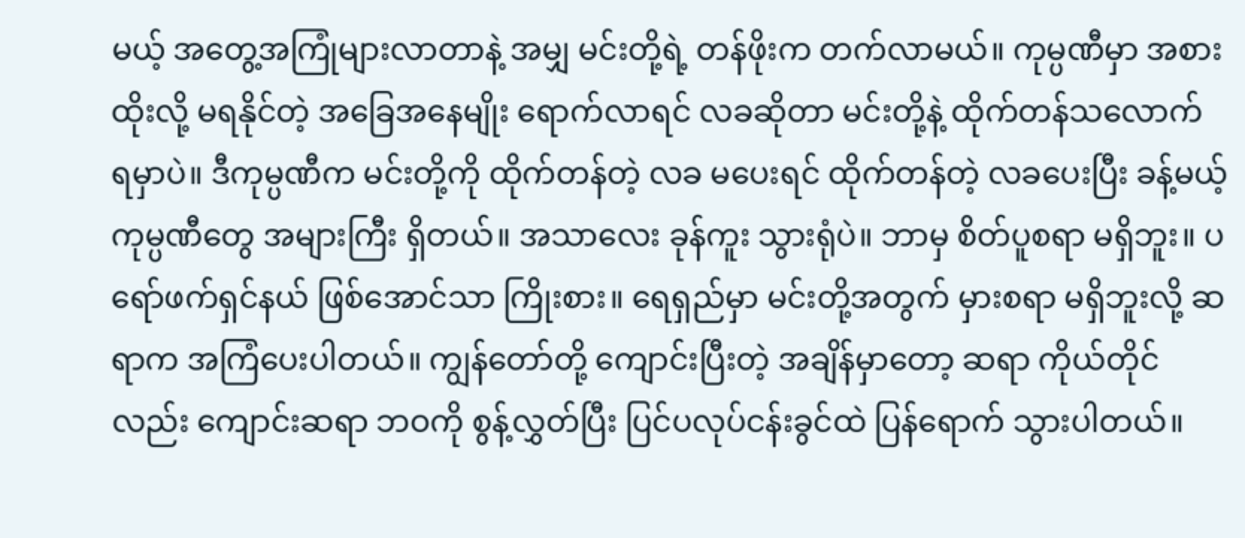မယ့် အတွေ့အကြုံများလာတာနဲ့ အမျှ မင်းတို့ရဲ့ တန်ဖိုးက တက်လာမယ်။ ကုမ္ပဏီမှာ အစားထိုးလို့ မရနိုင်တဲ့ အခြေအနေမျိုး ရောက်လာရင် လခဆိုတာ မင်းတို့နဲ့ ထိုက်တန်သလောက် ရမှာပဲ။ ဒီကုမ္ပဏီက မင်းတို့ကို ထိုက်တန်တဲ့ လခ မပေးရင် ထိုက်တန်တဲ့ လခပေးပြီး ခန့်မယ့် ကုမ္ပဏီတွေ အများကြီး ရှိတယ်။ အသာလေး ခုန်ကူး သွားရုံပဲ။ ဘာမှ စိတ်ပူစရာ မရှိဘူး။ ပရော်ဖက်ရှင်နယ် ဖြစ်အောင်သာ ကြိုးစား။ ရေရှည်မှာ မင်းတို့အတွက် မှားစရာ မရှိဘူးလို့ ဆရာက အကြံပေးပါတယ်။ ကျွန်တော်တို့ ကျောင်းပြီးတဲ့ အချိန်မှာတော့ ဆရာ ကိုယ်တိုင်လည်း ကျောင်းဆရာ ဘဝကို စွန့်လွှတ်ပြီး ပြင်ပလုပ်ငန်းခွင်ထဲ ပြန်ရောက် သွားပါတယ်။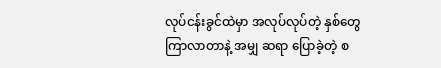လုပ်ငန်းခွင်ထဲမှာ အလုပ်လုပ်တဲ့ နှစ်တွေ ကြာလာတာနဲ့ အမျှ ဆရာ ပြောခဲ့တဲ့ စ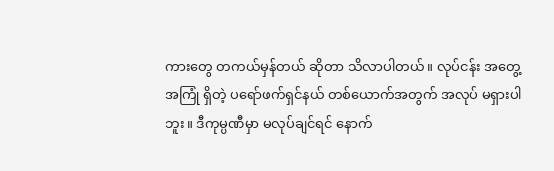ကားတွေ တကယ်မှန်တယ် ဆိုတာ သိလာပါတယ်။ လုပ်ငန်း အတွေ့အကြုံ ရှိတဲ့ ပရော်ဖက်ရှင်နယ် တစ်ယောက်အတွက် အလုပ် မရှားပါဘူး။ ဒီကုမ္ပဏီမှာ မလုပ်ချင်ရင် နောက်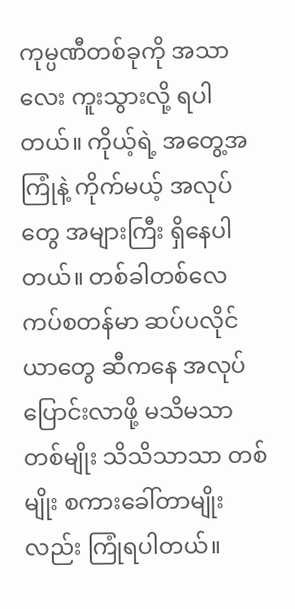ကုမ္ပဏီတစ်ခုကို အသာလေး ကူးသွားလို့ ရပါတယ်။ ကိုယ့်ရဲ့ အတွေ့အကြုံနဲ့ ကိုက်မယ့် အလုပ်တွေ အများကြီး ရှိနေပါတယ်။ တစ်ခါတစ်လေ ကပ်စတန်မာ ဆပ်ပလိုင်ယာတွေ ဆီကနေ အလုပ်ပြောင်းလာဖို့ မသိမသာတစ်မျိုး သိသိသာသာ တစ်မျိုး စကားခေါ်တာမျိုးလည်း ကြုံရပါတယ်။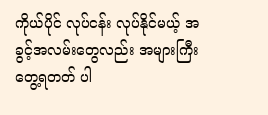ကိုယ်ပိုင် လုပ်ငန်း လုပ်နိုင်မယ့် အခွင့်အလမ်းတွေလည်း အများကြီး တွေ့ရတတ် ပါ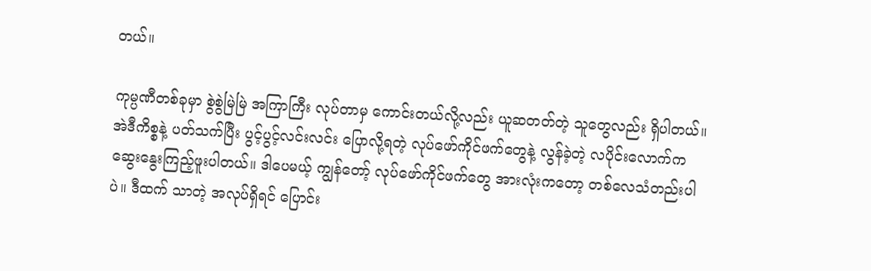တယ်။

ကုမ္ပဏီတစ်ခုမှာ စွဲစွဲမြဲမြဲ အကြာကြီး လုပ်တာမှ ကောင်းတယ်လို့လည်း ယူဆတတ်တဲ့ သူတွေလည်း ရှိပါတယ်။ အဲဒီကိစ္စနဲ့ ပတ်သက်ပြီး ပွင့်ပွင့်လင်းလင်း ပြောလို့ရတဲ့ လုပ်ဖော်ကိုင်ဖက်တွေနဲ့ လွန်ခဲ့တဲ့ လပိုင်းလောက်က ဆွေးနွေးကြည့်ဖူးပါတယ်။ ဒါပေမယ့် ကျွန်တော့် လုပ်ဖော်ကိုင်ဖက်တွေ အားလုံးကတော့ တစ်လေသံတည်းပါပဲ။ ဒီထက် သာတဲ့ အလုပ်ရှိရင် ပြောင်း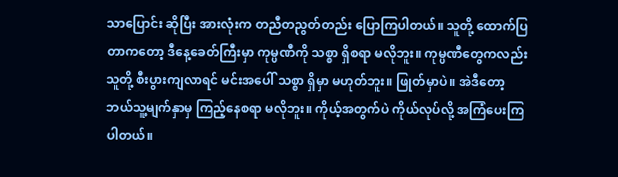သာပြောင်း ဆိုပြီး အားလုံးက တညီတညွတ်တည်း ပြောကြပါတယ်။ သူတို့ ထောက်ပြတာကတော့ ဒီနေ့ခေတ်ကြီးမှာ ကုမ္ပဏီကို သစ္စာ ရှိစရာ မလိုဘူး။ ကုမ္ပဏီတွေကလည်း သူတို့ စီးပွားကျလာရင် မင်းအပေါ် သစ္စာ ရှိမှာ မဟုတ်ဘူး။ ဖြုတ်မှာပဲ။ အဲဒီတော့ ဘယ်သူ့မျက်နှာမှ ကြည့်နေစရာ မလိုဘူး။ ကိုယ့်အတွက်ပဲ ကိုယ်လုပ်လို့ အကြံပေးကြပါတယ်။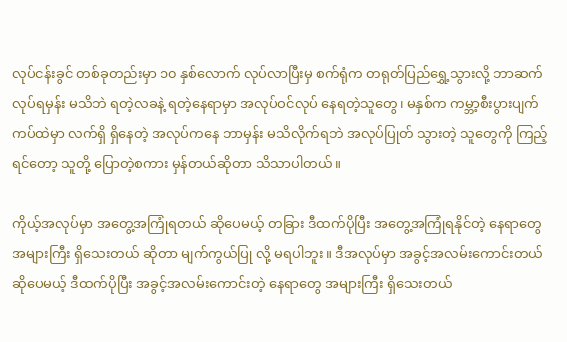လုပ်ငန်းခွင် တစ်ခုတည်းမှာ ၁၀ နှစ်လောက် လုပ်လာပြီးမှ စက်ရုံက တရုတ်ပြည်ရွှေ့သွားလို့ ဘာဆက်လုပ်ရမှန်း မသိဘဲ ရတဲ့လခနဲ့ ရတဲ့နေရာမှာ အလုပ်ဝင်လုပ် နေရတဲ့သူတွေ၊ မနှစ်က ကမ္ဘာ့စီးပွားပျက်ကပ်ထဲမှာ လက်ရှိ ရှိနေတဲ့ အလုပ်ကနေ ဘာမှန်း မသိလိုက်ရဘဲ အလုပ်ပြုတ် သွားတဲ့ သူတွေကို ကြည့်ရင်တော့ သူတို့ ပြောတဲ့စကား မှန်တယ်ဆိုတာ သိသာပါတယ်။

ကိုယ့်အလုပ်မှာ အတွေ့အကြုံရတယ် ဆိုပေမယ့် တခြား ဒီထက်ပိုပြီး အတွေ့အကြုံရနိုင်တဲ့ နေရာတွေ အများကြီး ရှိသေးတယ် ဆိုတာ မျက်ကွယ်ပြု လို့ မရပါဘူး။ ဒီအလုပ်မှာ အခွင့်အလမ်းကောင်းတယ် ဆိုပေမယ့် ဒီထက်ပိုပြီး အခွင့်အလမ်းကောင်းတဲ့ နေရာတွေ အများကြီး ရှိသေးတယ်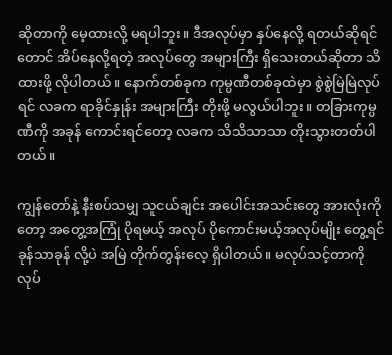ဆိုတာကို မေ့ထားလို့ မရပါဘူး။ ဒီအလုပ်မှာ နှပ်နေလို့ ရတယ်ဆိုရင်တောင် အိပ်နေလို့ရတဲ့ အလုပ်တွေ အများကြီး ရှိသေးတယ်ဆိုတာ သိထားဖို့ လိုပါတယ်။ နောက်တစ်ခုက ကုမ္ပဏီတစ်ခုထဲမှာ စွဲစွဲမြဲမြဲလုပ်ရင် လခက ရာခိုင်နှုန်း အများကြီး တိုးဖို့ မလွယ်ပါဘူး။ တခြားကုမ္ပဏီကို အခုန် ကောင်းရင်တော့ လခက သိသိသာသာ တိုးသွားတတ်ပါတယ်။

ကျွန်တော်နဲ့ နီးစပ်သမျှ သူငယ်ချင်း အပေါင်းအသင်းတွေ အားလုံးကိုတော့ အတွေ့အကြုံ ပိုရမယ့် အလုပ် ပိုကောင်းမယ့်အလုပ်မျိုး တွေ့ရင် ခုန်သာခုန် လို့ပဲ အမြဲ တိုက်တွန်းလေ့ ရှိပါတယ်။ မလုပ်သင့်တာကို လုပ်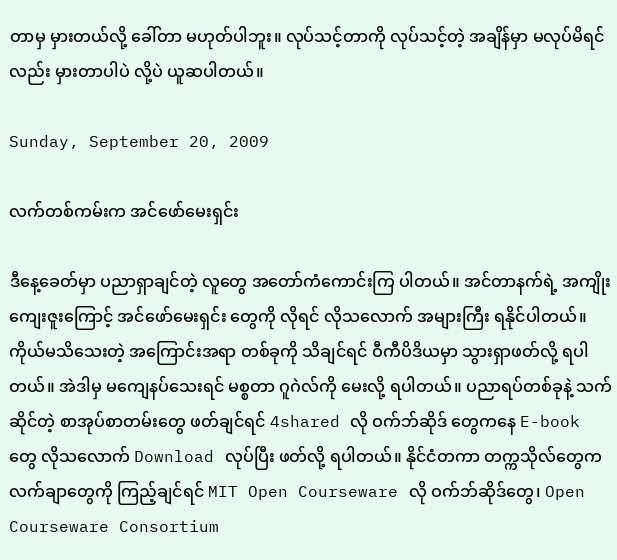တာမှ မှားတယ်လို့ ခေါ်တာ မဟုတ်ပါဘူး။ လုပ်သင့်တာကို လုပ်သင့်တဲ့ အချိန်မှာ မလုပ်မိရင်လည်း မှားတာပါပဲ လို့ပဲ ယူဆပါတယ်။

Sunday, September 20, 2009

လက်တစ်ကမ်းက အင်ဖော်မေးရှင်း

ဒီနေ့ခေတ်မှာ ပညာရှာချင်တဲ့ လူတွေ အတော်ကံကောင်းကြ ပါတယ်။ အင်တာနက်ရဲ့ အကျိုးကျေးဇူးကြောင့် အင်ဖော်မေးရှင်း တွေကို လိုရင် လိုသလောက် အများကြီး ရနိုင်ပါတယ်။ ကိုယ်မသိသေးတဲ့ အကြောင်းအရာ တစ်ခုကို သိချင်ရင် ဝီကီပိဒိယမှာ သွားရှာဖတ်လို့ ရပါတယ်။ အဲဒါမှ မကျေနပ်သေးရင် မစ္စတာ ဂူဂဲလ်ကို မေးလို့ ရပါတယ်။ ပညာရပ်တစ်ခုနဲ့ သက်ဆိုင်တဲ့ စာအုပ်စာတမ်းတွေ ဖတ်ချင်ရင် 4shared လို ဝက်ဘ်ဆိုဒ် တွေကနေ E-book တွေ လိုသလောက် Download လုပ်ပြီး ဖတ်လို့ ရပါတယ်။ နိုင်ငံတကာ တက္ကသိုလ်တွေက လက်ချာတွေကို ကြည့်ချင်ရင် MIT Open Courseware လို ဝက်ဘ်ဆိုဒ်တွေ၊ Open Courseware Consortium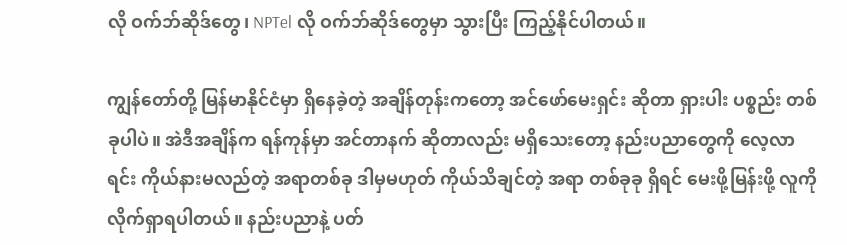လို ဝက်ဘ်ဆိုဒ်တွေ၊ NPTel လို ဝက်ဘ်ဆိုဒ်တွေမှာ သွားပြီး ကြည့်နိုင်ပါတယ်။

ကျွန်တော်တို့ မြန်မာနိုင်ငံမှာ ရှိနေခဲ့တဲ့ အချိန်တုန်းကတော့ အင်ဖော်မေးရှင်း ဆိုတာ ရှားပါး ပစ္စည်း တစ်ခုပါပဲ။ အဲဒီအချိန်က ရန်ကုန်မှာ အင်တာနက် ဆိုတာလည်း မရှိသေးတော့ နည်းပညာတွေကို လေ့လာရင်း ကိုယ်နားမလည်တဲ့ အရာတစ်ခု ဒါမှမဟုတ် ကိုယ်သိချင်တဲ့ အရာ တစ်ခုခု ရှိရင် မေးဖို့မြန်းဖို့ လူကို လိုက်ရှာရပါတယ်။ နည်းပညာနဲ့ ပတ်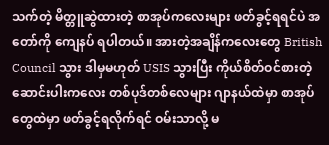သက်တဲ့ မိတ္တူဆွဲထားတဲ့ စာအုပ်ကလေးများ ဖတ်ခွင့်ရရင်ပဲ အတော်ကို ကျေနပ် ရပါတယ်။ အားတဲ့အချိန်ကလေးတွေ British Council သွား ဒါမှမဟုတ် USIS သွားပြီး ကိုယ်စိတ်ဝင်စားတဲ့ ဆောင်းပါးကလေး တစ်ပုဒ်တစ်လေများ ဂျာနယ်ထဲမှာ စာအုပ်တွေထဲမှာ ဖတ်ခွင့်ရလိုက်ရင် ဝမ်းသာလို့ မ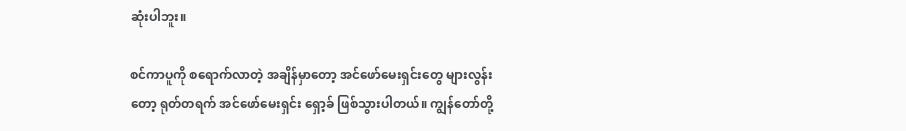ဆုံးပါဘူး။

စင်ကာပူကို စရောက်လာတဲ့ အချိန်မှာတော့ အင်ဖော်မေးရှင်းတွေ များလွန်းတော့ ရုတ်တရက် အင်ဖော်မေးရှင်း ရှော့ခ် ဖြစ်သွားပါတယ်။ ကျွန်တော်တို့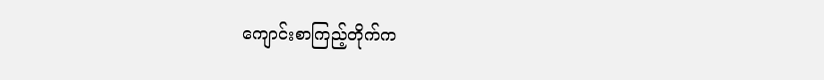ကျောင်းစာကြည့်တိုက်က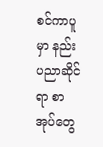စင်ကာပူမှာ နည်းပညာဆိုင်ရာ စာအုပ်တွေ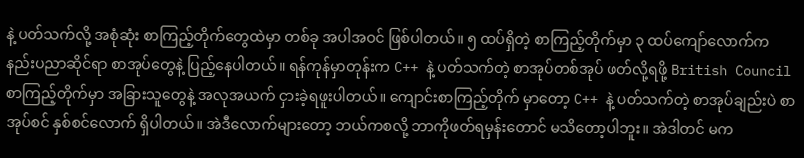နဲ့ ပတ်သက်လို့ အစုံဆုံး စာကြည့်တိုက်တွေထဲမှာ တစ်ခု အပါအဝင် ဖြစ်ပါတယ်။ ၅ ထပ်ရှိတဲ့ စာကြည့်တိုက်မှာ ၃ ထပ်ကျော်လောက်က နည်းပညာဆိုင်ရာ စာအုပ်တွေနဲ့ ပြည့်နေပါတယ်။ ရန်ကုန်မှာတုန်းက C++ နဲ့ ပတ်သက်တဲ့ စာအုပ်တစ်အုပ် ဖတ်လို့ရဖို့ British Council စာကြည့်တိုက်မှာ အခြားသူတွေနဲ့ အလုအယက် ငှားခဲ့ရဖူးပါတယ်။ ကျောင်းစာကြည့်တိုက် မှာတော့ C++ နဲ့ ပတ်သက်တဲ့ စာအုပ်ချည်းပဲ စာအုပ်စင် နှစ်စင်လောက် ရှိပါတယ်။ အဲဒီလောက်များတော့ ဘယ်ကစလို့ ဘာကိုဖတ်ရမှန်းတောင် မသိတော့ပါဘူး။ အဲဒါတင် မက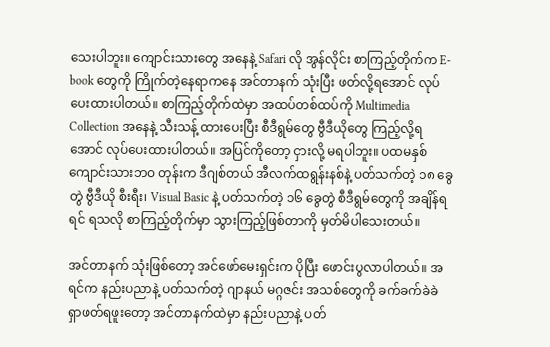သေးပါဘူး။ ကျောင်းသားတွေ အနေနဲ့ Safari လို အွန်လိုင်း စာကြည့်တိုက်က E-book တွေကို ကြိုက်တဲ့နေရာကနေ အင်တာနက် သုံးပြီး ဖတ်လို့ရအောင် လုပ်ပေးထားပါတယ်။ စာကြည့်တိုက်ထဲမှာ အထပ်တစ်ထပ်ကို Multimedia Collection အနေနဲ့ သီးသန့် ထားပေးပြီး စီဒီရွမ်တွေ ဗွီဒီယိုတွေ ကြည့်လို့ရအောင် လုပ်ပေးထားပါတယ်။ အပြင်ကိုတော့ ငှားလို့ မရပါဘူး။ ပထမနှစ် ကျောင်းသားဘဝ တုန်းက ဒီဂျစ်တယ် အီလက်ထရွန်းနစ်နဲ့ ပတ်သက်တဲ့ ၁၈ ခွေတွဲ ဗွီဒီယို စီးရီး၊ Visual Basic နဲ့ ပတ်သက်တဲ့ ၁၆ ခွေတွဲ စီဒီရွမ်တွေကို အချိန်ရရင် ရသလို စာကြည့်တိုက်မှာ သွားကြည့်ဖြစ်တာကို မှတ်မိပါသေးတယ်။

အင်တာနက် သုံးဖြစ်တော့ အင်ဖော်မေးရှင်းက ပိုပြီး ဖောင်းပွလာပါတယ်။ အရင်က နည်းပညာနဲ့ ပတ်သက်တဲ့ ဂျာနယ် မဂ္ဂဇင်း အသစ်တွေကို ခက်ခက်ခဲခဲ ရှာဖတ်ရဖူးတော့ အင်တာနက်ထဲမှာ နည်းပညာနဲ့ ပတ်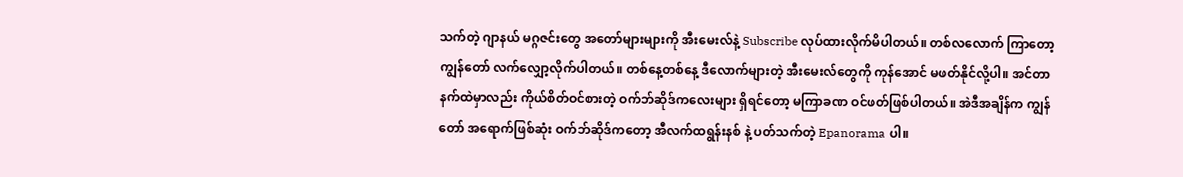သက်တဲ့ ဂျာနယ် မဂ္ဂဇင်းတွေ အတော်များများကို အီးမေးလ်နဲ့ Subscribe လုပ်ထားလိုက်မိပါတယ်။ တစ်လလောက် ကြာတော့ ကျွန်တော် လက်လျှော့လိုက်ပါတယ်။ တစ်နေ့တစ်နေ့ ဒီလောက်များတဲ့ အီးမေးလ်တွေကို ကုန်အောင် မဖတ်နိုင်လို့ပါ။ အင်တာနက်ထဲမှာလည်း ကိုယ်စိတ်ဝင်စားတဲ့ ဝက်ဘ်ဆိုဒ်ကလေးများ ရှိရင်တော့ မကြာခဏ ဝင်ဖတ်ဖြစ်ပါတယ်။ အဲဒီအချိန်က ကျွန်တော် အရောက်ဖြစ်ဆုံး ဝက်ဘ်ဆိုဒ်ကတော့ အီလက်ထရွန်းနစ် နဲ့ ပတ်သက်တဲ့ Epanorama ပါ။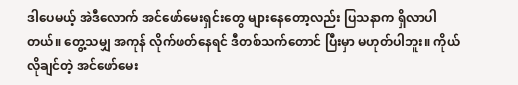ဒါပေမယ့် အဲဒီလောက် အင်ဖော်မေးရှင်းတွေ များနေတော့လည်း ပြသနာက ရှိလာပါတယ်။ တွေ့သမျှ အကုန် လိုက်ဖတ်နေရင် ဒီတစ်သက်တောင် ပြီးမှာ မဟုတ်ပါဘူး။ ကိုယ်လိုချင်တဲ့ အင်ဖော်မေး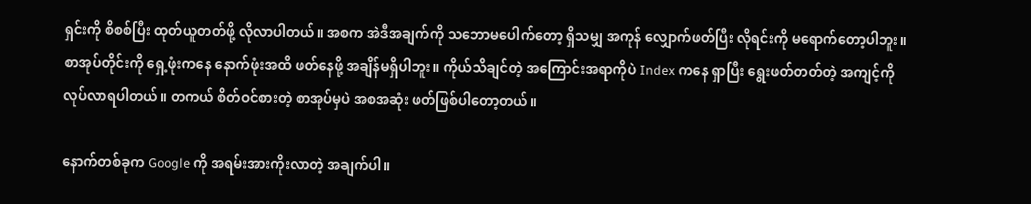ရှင်းကို စိစစ်ပြီး ထုတ်ယူတတ်ဖို့ လိုလာပါတယ်။ အစက အဲဒီအချက်ကို သဘောမပေါက်တော့ ရှိသမျှ အကုန် လျှောက်ဖတ်ပြီး လိုရင်းကို မရောက်တော့ပါဘူး။ စာအုပ်တိုင်းကို ရှေ့ဖုံးကနေ နောက်ဖုံးအထိ ဖတ်နေဖို့ အချိန်မရှိပါဘူး။ ကိုယ်သိချင်တဲ့ အကြောင်းအရာကိုပဲ Index ကနေ ရှာပြီး ရွေးဖတ်တတ်တဲ့ အကျင့်ကို လုပ်လာရပါတယ်။ တကယ် စိတ်ဝင်စားတဲ့ စာအုပ်မှပဲ အစအဆုံး ဖတ်ဖြစ်ပါတော့တယ်။

နောက်တစ်ခုက Google ကို အရမ်းအားကိုးလာတဲ့ အချက်ပါ။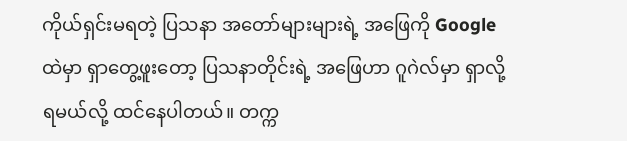ကိုယ်ရှင်းမရတဲ့ ပြသနာ အတော်များများရဲ့ အဖြေကို Google ထဲမှာ ရှာတွေ့ဖူးတော့ ပြသနာတိုင်းရဲ့ အဖြေဟာ ဂူဂဲလ်မှာ ရှာလို့ရမယ်လို့ ထင်နေပါတယ်။ တက္က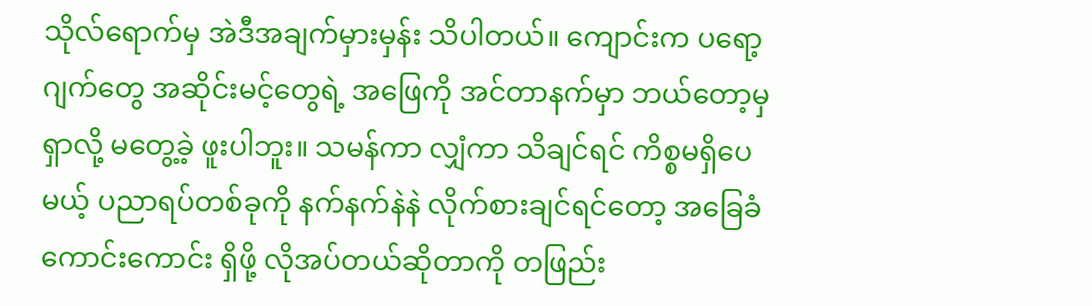သိုလ်ရောက်မှ အဲဒီအချက်မှားမှန်း သိပါတယ်။ ကျောင်းက ပရော့ဂျက်တွေ အဆိုင်းမင့်တွေရဲ့ အဖြေကို အင်တာနက်မှာ ဘယ်တော့မှ ရှာလို့ မတွေ့ခဲ့ ဖူးပါဘူး။ သမန်ကာ လျှံကာ သိချင်ရင် ကိစ္စမရှိပေမယ့် ပညာရပ်တစ်ခုကို နက်နက်နဲနဲ လိုက်စားချင်ရင်တော့ အခြေခံကောင်းကောင်း ရှိဖို့ လိုအပ်တယ်ဆိုတာကို တဖြည်း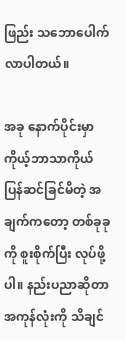ဖြည်း သဘောပေါက်လာပါတယ်။

အခု နောက်ပိုင်းမှာ ကိုယ့်ဘာသာကိုယ် ပြန်ဆင်ခြင်မိတဲ့ အချက်ကတော့ တစ်ခုခုကို စူးစိုက်ပြီး လုပ်ဖို့ပါ။ နည်းပညာဆိုတာ အကုန်လုံးကို သိချင်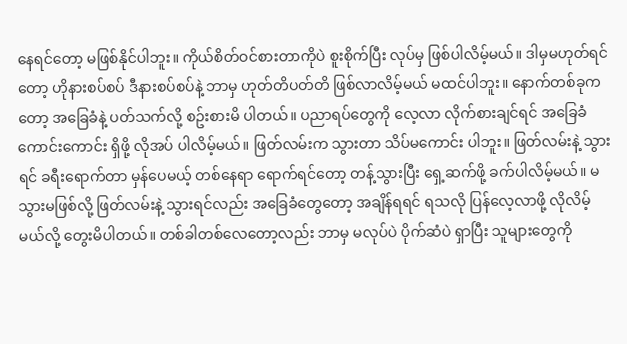နေရင်တော့ မဖြစ်နိုင်ပါဘူး။ ကိုယ်စိတ်ဝင်စားတာကိုပဲ စူးစိုက်ပြီး လုပ်မှ ဖြစ်ပါလိမ့်မယ်။ ဒါမှမဟုတ်ရင်တော့ ဟိုနားစပ်စပ် ဒီနားစပ်စပ်နဲ့ ဘာမှ ဟုတ်တိပတ်တိ ဖြစ်လာလိမ့်မယ် မထင်ပါဘူး။ နောက်တစ်ခုကတော့ အခြေခံနဲ့ ပတ်သက်လို့ စဥ်းစားမိ ပါတယ်။ ပညာရပ်တွေကို လေ့လာ လိုက်စားချင်ရင် အခြေခံ ကောင်းကောင်း ရှိဖို့ လိုအပ် ပါလိမ့်မယ်။ ဖြတ်လမ်းက သွားတာ သိပ်မကောင်း ပါဘူး။ ဖြတ်လမ်းနဲ့ သွားရင် ခရီးရောက်တာ မှန်ပေမယ့် တစ်နေရာ ရောက်ရင်တော့ တန့်သွားပြီး ရှေ့ဆက်ဖို့ ခက်ပါလိမ့်မယ်။ မသွားမဖြစ်လို့ ဖြတ်လမ်းနဲ့ သွားရင်လည်း အခြေခံတွေတော့ အချိန်ရရင် ရသလို ပြန်လေ့လာဖို့ လိုလိမ့်မယ်လို့ တွေးမိပါတယ်။ တစ်ခါတစ်လေတော့လည်း ဘာမှ မလုပ်ပဲ ပိုက်ဆံပဲ ရှာပြီး သူများတွေကို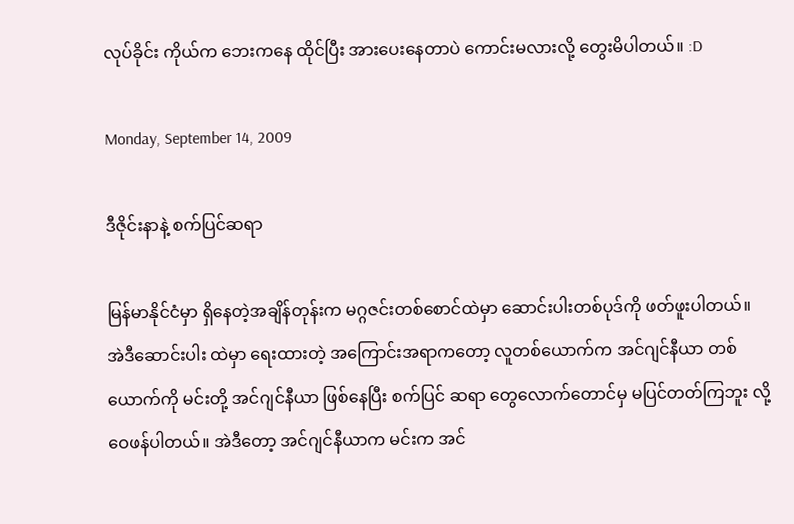လုပ်ခိုင်း ကိုယ်က ဘေးကနေ ထိုင်ပြီး အားပေးနေတာပဲ ကောင်းမလားလို့ တွေးမိပါတယ်။ :D

Monday, September 14, 2009

ဒီဇိုင်းနာနဲ့ စက်ပြင်ဆရာ

မြန်မာနိုင်ငံမှာ ရှိနေတဲ့အချိန်တုန်းက မဂ္ဂဇင်းတစ်စောင်ထဲမှာ ဆောင်းပါးတစ်ပုဒ်ကို ဖတ်ဖူးပါတယ်။ အဲဒီဆောင်းပါး ထဲမှာ ရေးထားတဲ့ အကြောင်းအရာကတော့ လူတစ်ယောက်က အင်ဂျင်နီယာ တစ်ယောက်ကို မင်းတို့ အင်ဂျင်နီယာ ဖြစ်နေပြီး စက်ပြင် ဆရာ တွေလောက်တောင်မှ မပြင်တတ်ကြဘူး လို့ ဝေဖန်ပါတယ်။ အဲဒီတော့ အင်ဂျင်နီယာက မင်းက အင်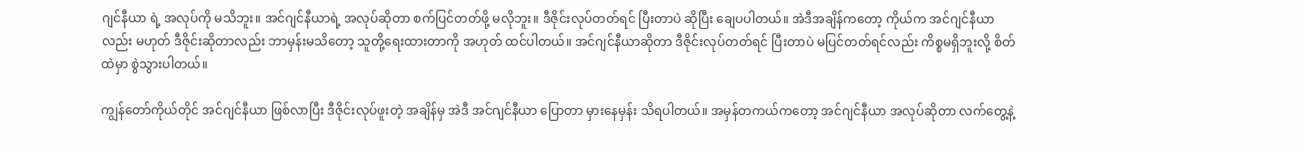ဂျင်နီယာ ရဲ့ အလုပ်ကို မသိဘူး။ အင်ဂျင်နီယာရဲ့ အလုပ်ဆိုတာ စက်ပြင်တတ်ဖို့ မလိုဘူး။ ဒီဇိုင်းလုပ်တတ်ရင် ပြီးတာပဲ ဆိုပြီး ချေပပါတယ်။ အဲဒီအချိန်ကတော့ ကိုယ်က အင်ဂျင်နီယာလည်း မဟုတ် ဒီဇိုင်းဆိုတာလည်း ဘာမှန်းမသိတော့ သူတို့ရေးထားတာကို အဟုတ် ထင်ပါတယ်။ အင်ဂျင်နီယာဆိုတာ ဒီဇိုင်းလုပ်တတ်ရင် ပြီးတာပဲ မပြင်တတ်ရင်လည်း ကိစ္စမရှိဘူးလို့ စိတ်ထဲမှာ စွဲသွားပါတယ်။

ကျွန်တော်ကိုယ်တိုင် အင်ဂျင်နီယာ ဖြစ်လာပြီး ဒီဇိုင်းလုပ်ဖူးတဲ့ အချိန်မှ အဲဒီ အင်ဂျင်နီယာ ပြောတာ မှားနေမှန်း သိရပါတယ်။ အမှန်တကယ်ကတော့ အင်ဂျင်နီယာ အလုပ်ဆိုတာ လက်တွေ့နဲ့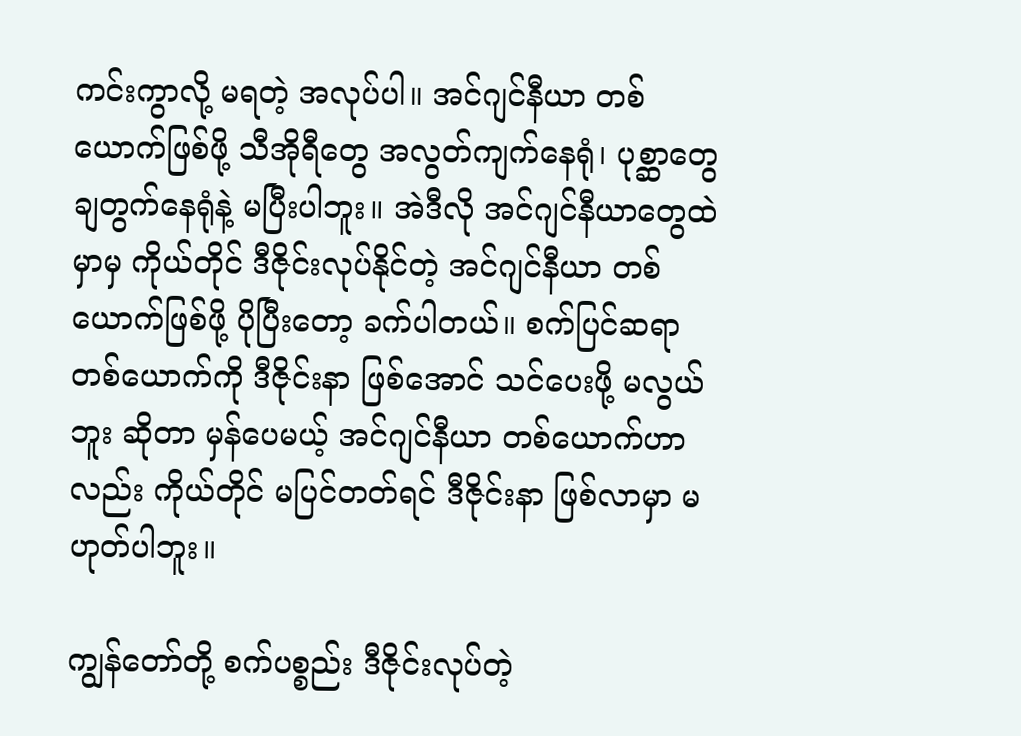ကင်းကွာလို့ မရတဲ့ အလုပ်ပါ။ အင်ဂျင်နီယာ တစ်ယောက်ဖြစ်ဖို့ သီအိုရီတွေ အလွတ်ကျက်နေရုံ၊ ပုစ္ဆာတွေ ချတွက်နေရုံနဲ့ မပြီးပါဘူး။ အဲဒီလို အင်ဂျင်နီယာတွေထဲမှာမှ ကိုယ်တိုင် ဒီဇိုင်းလုပ်နိုင်တဲ့ အင်ဂျင်နီယာ တစ်ယောက်ဖြစ်ဖို့ ပိုပြီးတော့ ခက်ပါတယ်။ စက်ပြင်ဆရာ တစ်ယောက်ကို ဒီဇိုင်းနာ ဖြစ်အောင် သင်ပေးဖို့ မလွယ်ဘူး ဆိုတာ မှန်ပေမယ့် အင်ဂျင်နီယာ တစ်ယောက်ဟာလည်း ကိုယ်တိုင် မပြင်တတ်ရင် ဒီဇိုင်းနာ ဖြစ်လာမှာ မဟုတ်ပါဘူး။

ကျွန်တော်တို့ စက်ပစ္စည်း ဒီဇိုင်းလုပ်တဲ့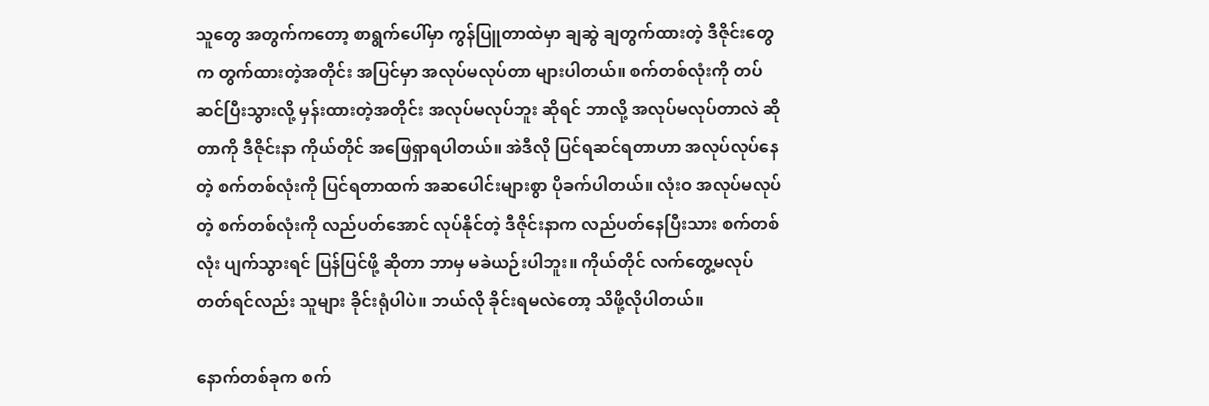သူတွေ အတွက်ကတော့ စာရွက်ပေါ်မှာ ကွန်ပြူတာထဲမှာ ချဆွဲ ချတွက်ထားတဲ့ ဒီဇိုင်းတွေက တွက်ထားတဲ့အတိုင်း အပြင်မှာ အလုပ်မလုပ်တာ များပါတယ်။ စက်တစ်လုံးကို တပ်ဆင်ပြီးသွားလို့ မှန်းထားတဲ့အတိုင်း အလုပ်မလုပ်ဘူး ဆိုရင် ဘာလို့ အလုပ်မလုပ်တာလဲ ဆိုတာကို ဒီဇိုင်းနာ ကိုယ်တိုင် အဖြေရှာရပါတယ်။ အဲဒီလို ပြင်ရဆင်ရတာဟာ အလုပ်လုပ်နေတဲ့ စက်တစ်လုံးကို ပြင်ရတာထက် အဆပေါင်းများစွာ ပိုခက်ပါတယ်။ လုံးဝ အလုပ်မလုပ်တဲ့ စက်တစ်လုံးကို လည်ပတ်အောင် လုပ်နိုင်တဲ့ ဒီဇိုင်းနာက လည်ပတ်နေပြီးသား စက်တစ်လုံး ပျက်သွားရင် ပြန်ပြင်ဖို့ ဆိုတာ ဘာမှ မခဲယဉ်းပါဘူး။ ကိုယ်တိုင် လက်တွေ့မလုပ်တတ်ရင်လည်း သူများ ခိုင်းရုံပါပဲ။ ဘယ်လို ခိုင်းရမလဲတော့ သိဖို့လိုပါတယ်။

နောက်တစ်ခုက စက်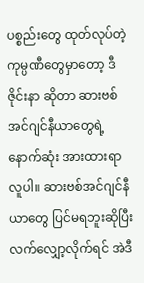ပစ္စည်းတွေ ထုတ်လုပ်တဲ့ ကုမ္ပဏီတွေမှာတော့ ဒီဇိုင်းနာ ဆိုတာ ဆားဗစ်အင်ဂျင်နီယာတွေရဲ့ နောက်ဆုံး အားထားရာ လူပါ။ ဆားဗစ်အင်ဂျင်နီယာတွေ ပြင်မရဘူးဆိုပြီး လက်လျှော့လိုက်ရင် အဲဒီ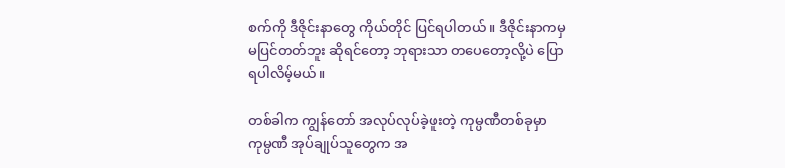စက်ကို ဒီဇိုင်းနာတွေ ကိုယ်တိုင် ပြင်ရပါတယ်။ ဒီဇိုင်းနာကမှ မပြင်တတ်ဘူး ဆိုရင်တော့ ဘုရားသာ တပေတော့လို့ပဲ ပြောရပါလိမ့်မယ်။

တစ်ခါက ကျွန်တော် အလုပ်လုပ်ခဲ့ဖူးတဲ့ ကုမ္ပဏီတစ်ခုမှာ ကုမ္ပဏီ အုပ်ချုပ်သူတွေက အ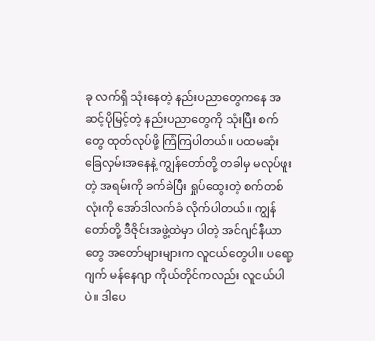ခု လက်ရှိ သုံးနေတဲ့ နည်းပညာတွေကနေ အဆင့်ပိုမြင့်တဲ့ နည်းပညာတွေကို သုံးပြီး စက်တွေ ထုတ်လုပ်ဖို့ ကြံကြပါတယ်။ ပထမဆုံး ခြေလှမ်းအနေနဲ့ ကျွန်တော်တို့ တခါမှ မလုပ်ဖူးတဲ့ အရမ်းကို ခက်ခဲပြီး ရှုပ်ထွေးတဲ့ စက်တစ်လုံးကို အော်ဒါလက်ခံ လိုက်ပါတယ်။ ကျွန်တော်တို့ ဒီဇိုင်းအဖွဲ့ထဲမှာ ပါတဲ့ အင်ဂျင်နီယာတွေ အတော်များများက လူငယ်တွေပါ။ ပရော့ဂျက် မန်နေဂျာ ကိုယ်တိုင်ကလည်း လူငယ်ပါပဲ။ ဒါပေ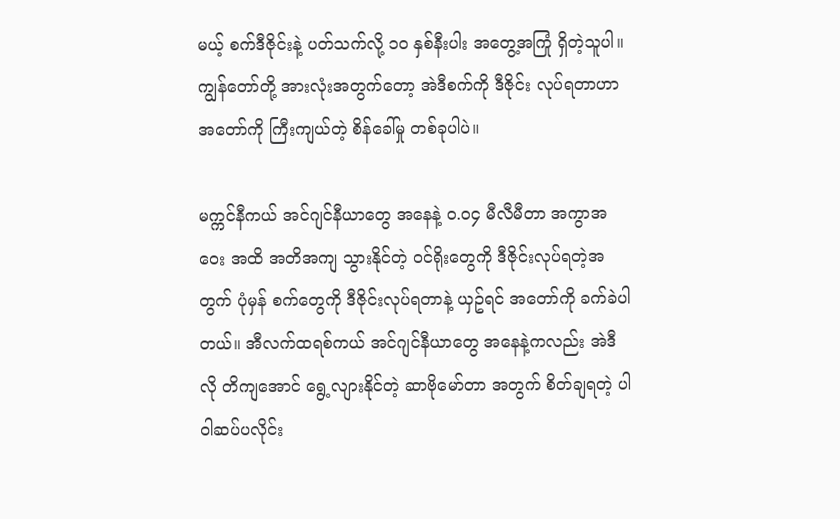မယ့် စက်ဒီဇိုင်းနဲ့ ပတ်သက်လို့ ၁၀ နှစ်နီးပါး အတွေ့အကြုံ ရှိတဲ့သူပါ။ ကျွန်တော်တို့ အားလုံးအတွက်တော့ အဲဒီစက်ကို ဒီဇိုင်း လုပ်ရတာဟာ အတော်ကို ကြီးကျယ်တဲ့ စိန်ခေါ်မှု တစ်ခုပါပဲ။

မက္ကင်နီကယ် အင်ဂျင်နီယာတွေ အနေနဲ့ ၀.၀၄ မီလီမီတာ အကွာအဝေး အထိ အတိအကျ သွားနိုင်တဲ့ ဝင်ရိုးတွေကို ဒီဇိုင်းလုပ်ရတဲ့အတွက် ပုံမှန် စက်တွေကို ဒီဇိုင်းလုပ်ရတာနဲ့ ယှဥ်ရင် အတော်ကို ခက်ခဲပါတယ်။ အီလက်ထရစ်ကယ် အင်ဂျင်နီယာတွေ အနေနဲ့ကလည်း အဲဒီလို တိကျအောင် ရွေ့လျားနိုင်တဲ့ ဆာဗိုမော်တာ အတွက် စိတ်ချရတဲ့ ပါဝါဆပ်ပလိုင်း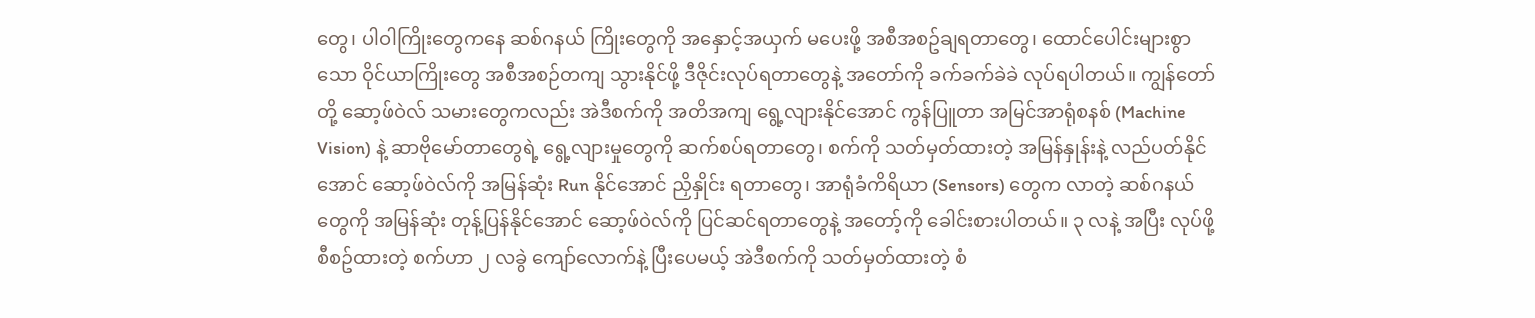တွေ၊ ပါဝါကြိုးတွေကနေ ဆစ်ဂနယ် ကြိုးတွေကို အနှောင့်အယှက် မပေးဖို့ အစီအစဥ်ချရတာတွေ၊ ထောင်ပေါင်းများစွာသော ဝိုင်ယာကြိုးတွေ အစီအစဉ်တကျ သွားနိုင်ဖို့ ဒီဇိုင်းလုပ်ရတာတွေနဲ့ အတော်ကို ခက်ခက်ခဲခဲ လုပ်ရပါတယ်။ ကျွန်တော်တို့ ဆော့ဖ်ဝဲလ် သမားတွေကလည်း အဲဒီစက်ကို အတိအကျ ရွေ့လျားနိုင်အောင် ကွန်ပြူတာ အမြင်အာရုံစနစ် (Machine Vision) နဲ့ ဆာဗိုမော်တာတွေရဲ့ ရွေ့လျားမှုတွေကို ဆက်စပ်ရတာတွေ၊ စက်ကို သတ်မှတ်ထားတဲ့ အမြန်နှုန်းနဲ့ လည်ပတ်နိုင်အောင် ဆော့ဖ်ဝဲလ်ကို အမြန်ဆုံး Run နိုင်အောင် ညှိနှိုင်း ရတာတွေ၊ အာရုံခံကိရိယာ (Sensors) တွေက လာတဲ့ ဆစ်ဂနယ်တွေကို အမြန်ဆုံး တုန့်ပြန်နိုင်အောင် ဆော့ဖ်ဝဲလ်ကို ပြင်ဆင်ရတာတွေနဲ့ အတော့်ကို ခေါင်းစားပါတယ်။ ၃ လနဲ့ အပြီး လုပ်ဖို့ စီစဥ်ထားတဲ့ စက်ဟာ ၂ လခွဲ ကျော်လောက်နဲ့ ပြီးပေမယ့် အဲဒီစက်ကို သတ်မှတ်ထားတဲ့ စံ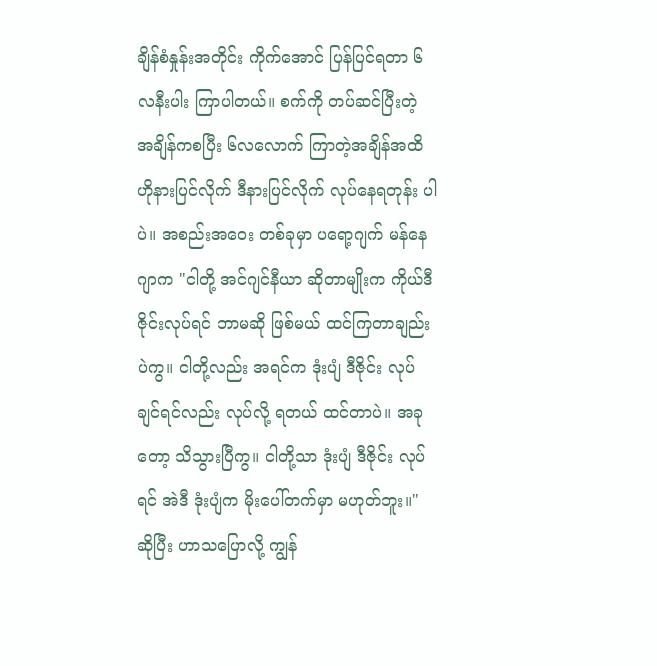ချိန်စံနှုန်းအတိုင်း ကိုက်အောင် ပြန်ပြင်ရတာ ၆ လနီးပါး ကြာပါတယ်။ စက်ကို တပ်ဆင်ပြီးတဲ့ အချိန်ကစပြီး ၆လလောက် ကြာတဲ့အချိန်အထိ ဟိုနားပြင်လိုက် ဒီနားပြင်လိုက် လုပ်နေရတုန်း ပါပဲ။ အစည်းအဝေး တစ်ခုမှာ ပရော့ဂျက် မန်နေဂျာက "ငါတို့ အင်ဂျင်နီယာ ဆိုတာမျိုးက ကိုယ်ဒီဇိုင်းလုပ်ရင် ဘာမဆို ဖြစ်မယ် ထင်ကြတာချည်းပဲကွ။ ငါတို့လည်း အရင်က ဒုံးပျံ ဒီဇိုင်း လုပ်ချင်ရင်လည်း လုပ်လို့ ရတယ် ထင်တာပဲ။ အခုတော့ သိသွားပြီကွ။ ငါတို့သာ ဒုံးပျံ ဒီဇိုင်း လုပ်ရင် အဲဒီ ဒုံးပျံက မိုးပေါ်တက်မှာ မဟုတ်ဘူး။" ဆိုပြီး ဟာသပြောလို့ ကျွန်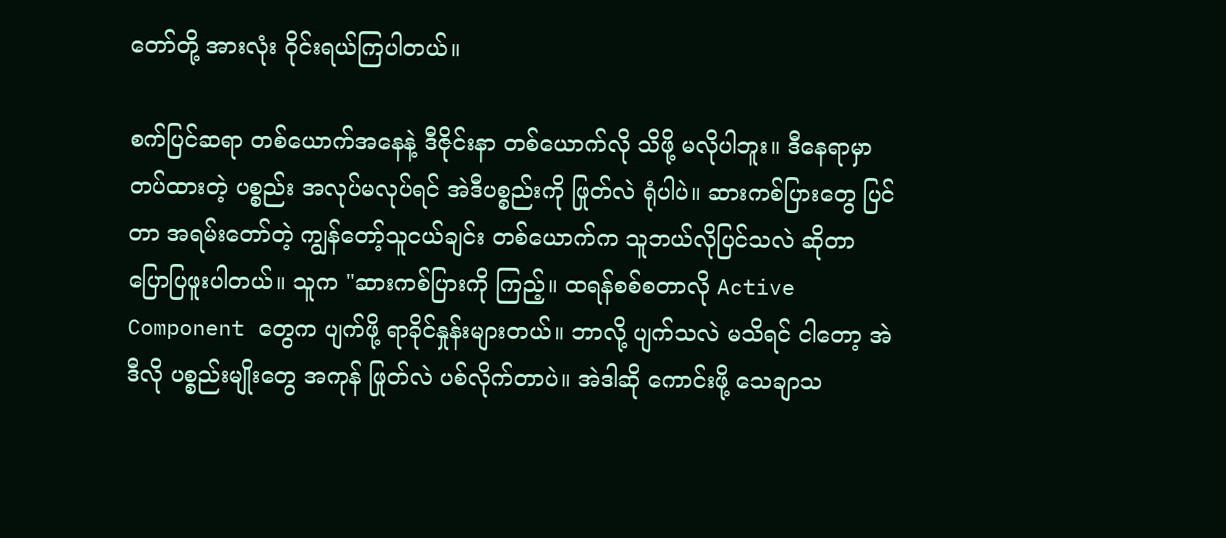တော်တို့ အားလုံး ဝိုင်းရယ်ကြပါတယ်။

စက်ပြင်ဆရာ တစ်ယောက်အနေနဲ့ ဒီဇိုင်းနာ တစ်ယောက်လို သိဖို့ မလိုပါဘူး။ ဒီနေရာမှာ တပ်ထားတဲ့ ပစ္စည်း အလုပ်မလုပ်ရင် အဲဒီပစ္စည်းကို ဖြုတ်လဲ ရုံပါပဲ။ ဆားကစ်ပြားတွေ ပြင်တာ အရမ်းတော်တဲ့ ကျွန်တော့်သူငယ်ချင်း တစ်ယောက်က သူဘယ်လိုပြင်သလဲ ဆိုတာ ပြောပြဖူးပါတယ်။ သူက "ဆားကစ်ပြားကို ကြည့်။ ထရန်စစ်စတာလို Active Component တွေက ပျက်ဖို့ ရာခိုင်နှုန်းများတယ်။ ဘာလို့ ပျက်သလဲ မသိရင် ငါတော့ အဲဒီလို ပစ္စည်းမျိုးတွေ အကုန် ဖြုတ်လဲ ပစ်လိုက်တာပဲ။ အဲဒါဆို ကောင်းဖို့ သေချာသ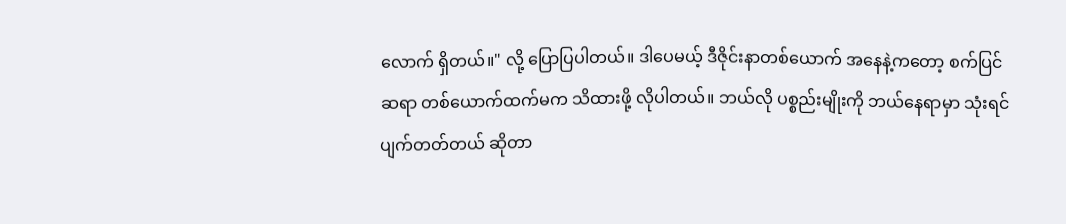လောက် ရှိတယ်။" လို့ ပြောပြပါတယ်။ ဒါပေမယ့် ဒီဇိုင်းနာတစ်ယောက် အနေနဲ့ကတော့ စက်ပြင်ဆရာ တစ်ယောက်ထက်မက သိထားဖို့ လိုပါတယ်။ ဘယ်လို ပစ္စည်းမျိုးကို ဘယ်နေရာမှာ သုံးရင် ပျက်တတ်တယ် ဆိုတာ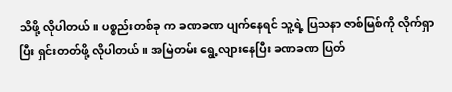သိဖို့ လိုပါတယ်။ ပစ္စည်းတစ်ခု က ခဏခဏ ပျက်နေရင် သူ့ရဲ့ ပြသနာ ဇာစ်မြစ်ကို လိုက်ရှာပြီး ရှင်းတတ်ဖို့ လိုပါတယ်။ အမြဲတမ်း ရွေ့လျားနေပြီး ခဏခဏ ပြတ်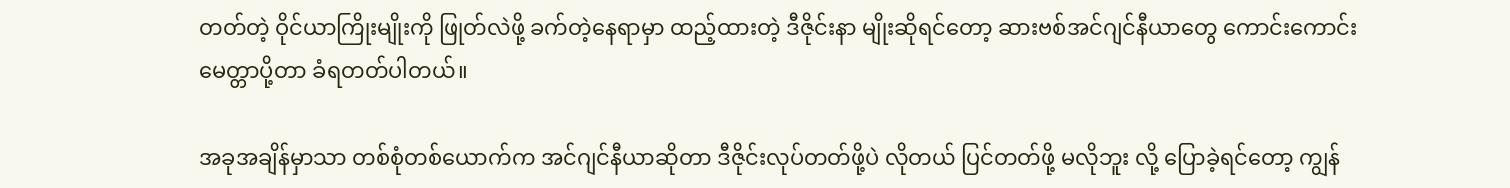တတ်တဲ့ ဝိုင်ယာကြိုးမျိုးကို ဖြုတ်လဲဖို့ ခက်တဲ့နေရာမှာ ထည့်ထားတဲ့ ဒီဇိုင်းနာ မျိုးဆိုရင်တော့ ဆားဗစ်အင်ဂျင်နီယာတွေ ကောင်းကောင်း မေတ္တာပို့တာ ခံရတတ်ပါတယ်။

အခုအချိန်မှာသာ တစ်စုံတစ်ယောက်က အင်ဂျင်နီယာဆိုတာ ဒီဇိုင်းလုပ်တတ်ဖို့ပဲ လိုတယ် ပြင်တတ်ဖို့ မလိုဘူး လို့ ပြောခဲ့ရင်တော့ ကျွန်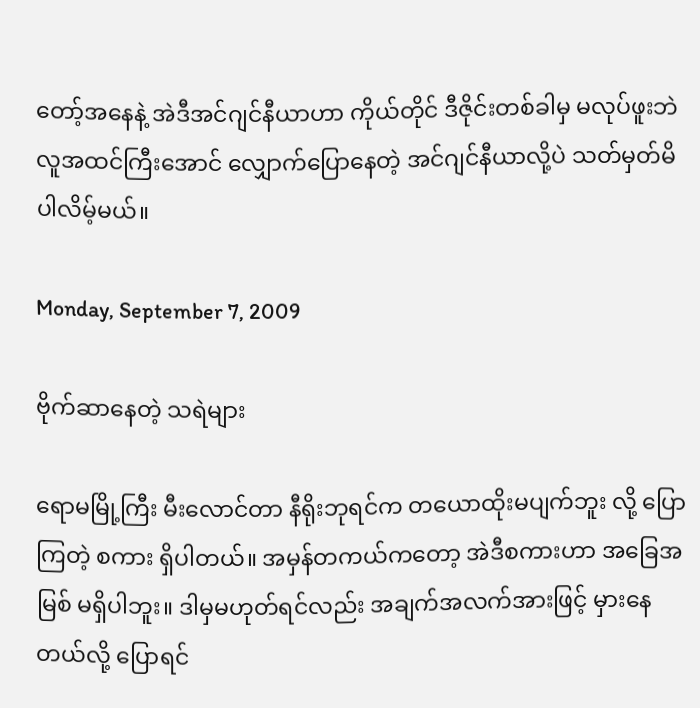တော့်အနေနဲ့ အဲဒီအင်ဂျင်နီယာဟာ ကိုယ်တိုင် ဒီဇိုင်းတစ်ခါမှ မလုပ်ဖူးဘဲ လူအထင်ကြီးအောင် လျှောက်ပြောနေတဲ့ အင်ဂျင်နီယာလို့ပဲ သတ်မှတ်မိ ပါလိမ့်မယ်။

Monday, September 7, 2009

ဗိုက်ဆာနေတဲ့ သရဲများ

ရောမမြို့ကြီး မီးလောင်တာ နီရိုးဘုရင်က တယောထိုးမပျက်ဘူး လို့ ပြောကြတဲ့ စကား ရှိပါတယ်။ အမှန်တကယ်ကတော့ အဲဒီစကားဟာ အခြေအမြစ် မရှိပါဘူး။ ဒါမှမဟုတ်ရင်လည်း အချက်အလက်အားဖြင့် မှားနေတယ်လို့ ပြောရင်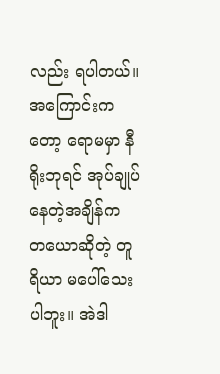လည်း ရပါတယ်။ အကြောင်းကတော့ ရောမမှာ နီရိုးဘုရင် အုပ်ချုပ်နေတဲ့အချိန်က တယောဆိုတဲ့ တူရိယာ မပေါ်သေးပါဘူး။ အဲဒါ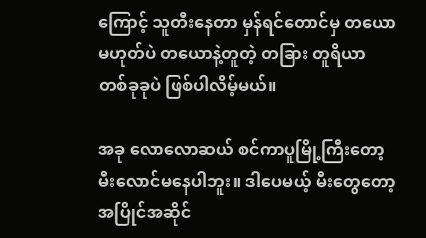ကြောင့် သူတီးနေတာ မှန်ရင်တောင်မှ တယောမဟုတ်ပဲ တယောနဲ့တူတဲ့ တခြား တူရိယာ တစ်ခုခုပဲ ဖြစ်ပါလိမ့်မယ်။

အခု လောလောဆယ် စင်ကာပူမြို့ကြီးတော့ မီးလောင်မနေပါဘူး။ ဒါပေမယ့် မီးတွေတော့ အပြိုင်အဆိုင်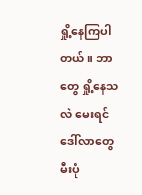ရှို့နေကြပါတယ်။ ဘာတွေ ရှို့နေသလဲ မေးရင် ဒေါ်လာတွေ မီးပုံ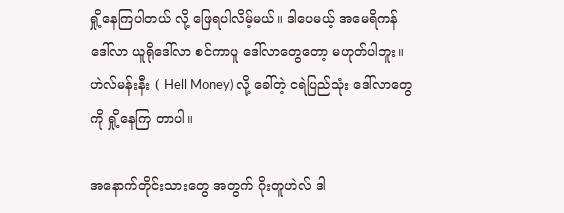ရှို့နေကြပါတယ် လို့ ဖြေရပါလိမ့်မယ်။ ဒါပေမယ့် အမေရိကန် ဒေါ်လာ ယူရိုဒေါ်လာ စင်ကာပူ ဒေါ်လာတွေတော့ မဟုတ်ပါဘူး။ ဟဲလ်မန်းနီး ( Hell Money) လို့ ခေါ်တဲ့ ငရဲပြည်သုံး ဒေါ်လာတွေကို ရှို့နေကြ တာပါ။

အနောက်တိုင်းသားတွေ အတွက် ဂိုးတူဟဲလ် ဒါ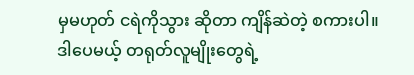မှမဟုတ် ငရဲကိုသွား ဆိုတာ ကျိန်ဆဲတဲ့ စကားပါ။ ဒါပေမယ့် တရုတ်လူမျိုးတွေရဲ့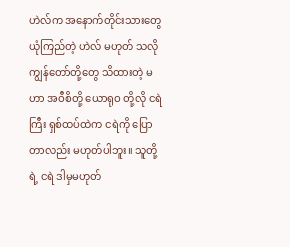ဟဲလ်က အနောက်တိုင်းသားတွေ ယုံကြည်တဲ့ ဟဲလ် မဟုတ် သလို ကျွန်တော်တို့တွေ သိထားတဲ့ မဟာ အဝီစိတို့ ယောရုဝ တို့လို ငရဲကြီး ရှစ်ထပ်ထဲက ငရဲကို ပြောတာလည်း မဟုတ်ပါဘူး။ သူတို့ရဲ့ ငရဲ ဒါမှမဟုတ်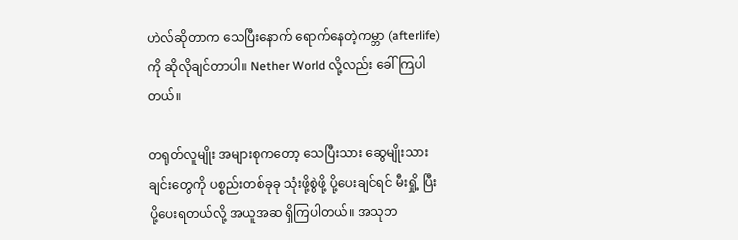ဟဲလ်ဆိုတာက သေပြီးနောက် ရောက်နေတဲ့ကမ္ဘာ (afterlife) ကို ဆိုလိုချင်တာပါ။ Nether World လို့လည်း ခေါ်ကြပါတယ်။

တရုတ်လူမျိုး အများစုကတော့ သေပြီးသား ဆွေမျိုးသားချင်းတွေကို ပစ္စည်းတစ်ခုခု သုံးဖို့စွဲဖို့ ပို့ပေးချင်ရင် မီးရှို့ ပြီး ပို့ပေးရတယ်လို့ အယူအဆ ရှိကြပါတယ်။ အသုဘ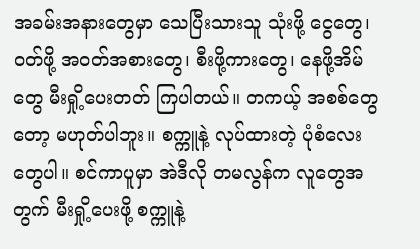အခမ်းအနားတွေမှာ သေပြီးသားသူ သုံးဖို့ ငွေတွေ၊ ဝတ်ဖို့ အဝတ်အစားတွေ၊ စီးဖို့ကားတွေ၊ နေဖို့အိမ်တွေ မီးရှို့ပေးတတ် ကြပါတယ်။ တကယ့် အစစ်တွေတော့ မဟုတ်ပါဘူး။ စက္ကူနဲ့ လုပ်ထားတဲ့ ပုံစံလေးတွေပါ။ စင်ကာပူမှာ အဲဒီလို တမလွန်က လူတွေအတွက် မီးရှို့ပေးဖို့ စက္ကူနဲ့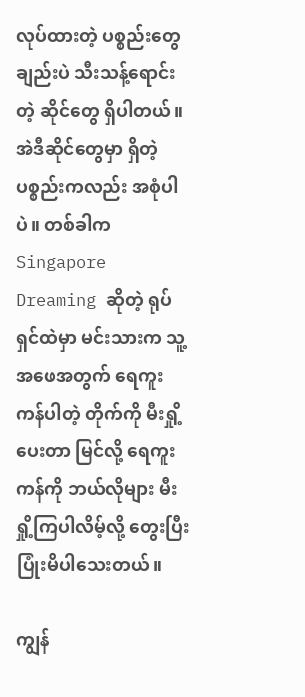လုပ်ထားတဲ့ ပစ္စည်းတွေ ချည်းပဲ သီးသန့်ရောင်းတဲ့ ဆိုင်တွေ ရှိပါတယ်။ အဲဒီဆိုင်တွေမှာ ရှိတဲ့ ပစ္စည်းကလည်း အစုံပါပဲ။ တစ်ခါက Singapore Dreaming ဆိုတဲ့ ရုပ်ရှင်ထဲမှာ မင်းသားက သူ့အဖေအတွက် ရေကူးကန်ပါတဲ့ တိုက်ကို မီးရှို့ပေးတာ မြင်လို့ ရေကူးကန်ကို ဘယ်လိုများ မီးရှို့ကြပါလိမ့်လို့ တွေးပြီး ပြုံးမိပါသေးတယ်။

ကျွန်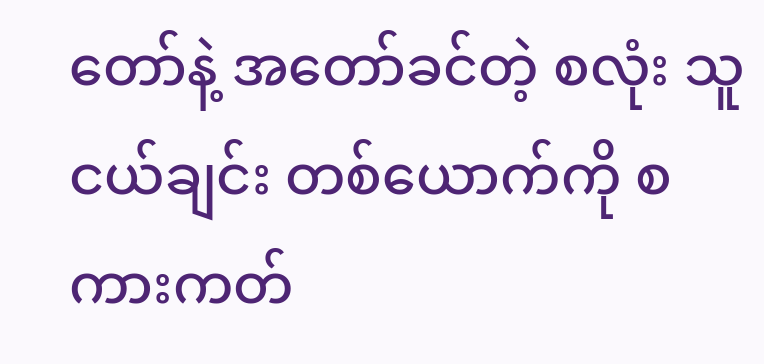တော်နဲ့ အတော်ခင်တဲ့ စလုံး သူငယ်ချင်း တစ်ယောက်ကို စကားကတ်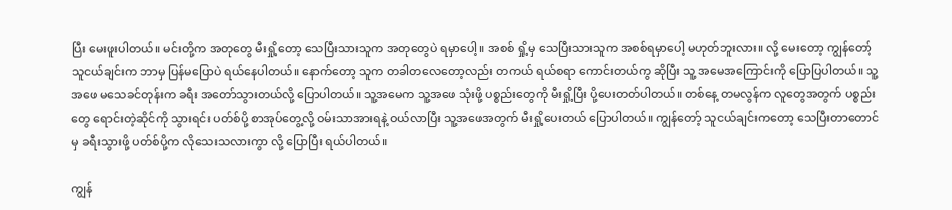ပြီး မေးဖူးပါတယ်။ မင်းတို့က အတုတွေ မီးရှို့တော့ သေပြီးသားသူက အတုတွေပဲ ရမှာပေါ့။ အစစ် ရှို့မှ သေပြီးသားသူက အစစ်ရမှာပေါ့ မဟုတ်ဘူးလား။ လို့ မေးတော့ ကျွန်တော့် သူငယ်ချင်းက ဘာမှ ပြန်မပြောပဲ ရယ်နေပါတယ်။ နောက်တော့ သူက တခါတလေတော့လည်း တကယ် ရယ်စရာ ကောင်းတယ်ကွ ဆိုပြီး သူ့ အမေအကြောင်းကို ပြောပြပါတယ်။ သူ့အဖေ မသေခင်တုန်းက ခရီး အတော်သွားတယ်လို့ ပြောပါတယ်။ သူ့အမေက သူ့အဖေ သုံးဖို့ ပစ္စည်းတွေကို မီးရှို့ပြီး ပို့ပေးတတ်ပါတယ်။ တစ်နေ့ တမလွန်က လူတွေအတွက် ပစ္စည်းတွေ ရောင်းတဲ့ဆိုင်ကို သွားရင်း ပတ်စ်ပို့ စာအုပ်တွေ့လို့ ဝမ်းသာအားရနဲ့ ဝယ်လာပြီး သူ့အဖေအတွက် မီးရှို့ပေးတယ် ပြောပါတယ်။ ကျွန်တော့် သူငယ်ချင်းကတော့ သေပြီးတာတောင်မှ ခရီးသွားဖို့ ပတ်စ်ပို့က လိုသေးသလားကွာ လို့ ပြောပြီး ရယ်ပါတယ်။

ကျွန်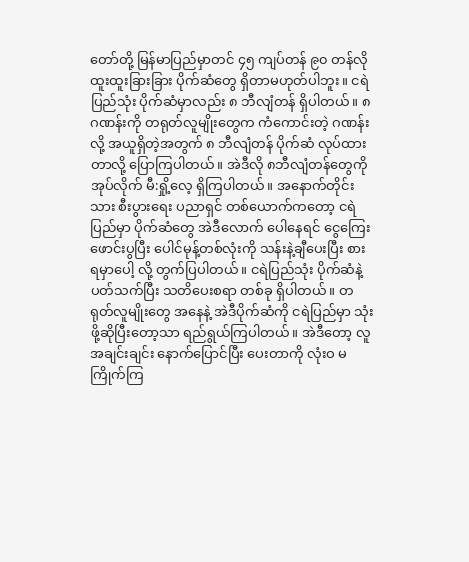တော်တို့ မြန်မာပြည်မှာတင် ၄၅ ကျပ်တန် ၉၀ တန်လို ထူးထူးခြားခြား ပိုက်ဆံတွေ ရှိတာမဟုတ်ပါဘူး။ ငရဲပြည်သုံး ပိုက်ဆံမှာလည်း ၈ ဘီလျံတန် ရှိပါတယ်။ ၈ ဂဏန်းကို တရုတ်လူမျိုးတွေက ကံကောင်းတဲ့ ဂဏန်းလို့ အယူရှိတဲ့အတွက် ၈ ဘီလျံတန် ပိုက်ဆံ လုပ်ထားတာလို့ ပြောကြပါတယ်။ အဲဒီလို ၈ဘီလျံတန်တွေကို အုပ်လိုက် မီ:ရှို့လေ့ ရှိကြပါတယ်။ အနောက်တိုင်းသား စီးပွားရေး ပညာရှင် တစ်ယောက်ကတော့ ငရဲပြည်မှာ ပိုက်ဆံတွေ အဲဒီလောက် ပေါနေရင် ငွေကြေးဖောင်းပွပြီး ပေါင်မုန့်တစ်လုံးကို သန်းနဲ့ချီပေးပြီး စားရမှာပေါ့ လို့ တွက်ပြပါတယ်။ ငရဲပြည်သုံး ပိုက်ဆံနဲ့ ပတ်သက်ပြီး သတိပေးစရာ တစ်ခု ရှိပါတယ်။ တရုတ်လူမျိုးတွေ အနေနဲ့ အဲဒီပိုက်ဆံကို ငရဲပြည်မှာ သုံးဖို့ဆိုပြီးတော့သာ ရည်ရွယ်ကြပါတယ်။ အဲဒီတော့ လူအချင်းချင်း နောက်ပြောင်ပြီး ပေးတာကို လုံးဝ မကြိုက်ကြ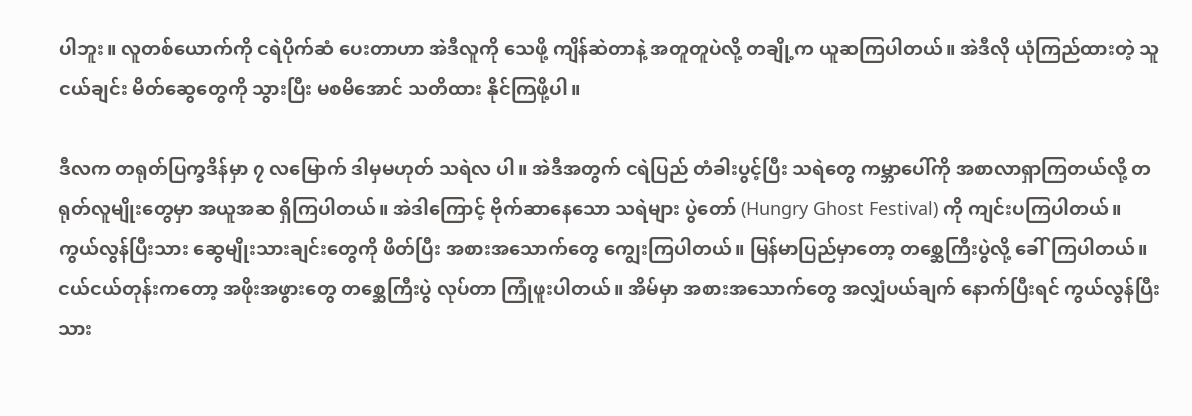ပါဘူး။ လူတစ်ယောက်ကို ငရဲပိုက်ဆံ ပေးတာဟာ အဲဒီလူကို သေဖို့ ကျိန်ဆဲတာနဲ့ အတူတူပဲလို့ တချို့က ယူဆကြပါတယ်။ အဲဒီလို ယုံကြည်ထားတဲ့ သူငယ်ချင်း မိတ်ဆွေတွေကို သွားပြီး မစမိအောင် သတိထား နိုင်ကြဖို့ပါ။

ဒီလက တရုတ်ပြက္ခဒိန်မှာ ၇ လမြောက် ဒါမှမဟုတ် သရဲလ ပါ။ အဲဒီအတွက် ငရဲပြည် တံခါးပွင့်ပြီး သရဲတွေ ကမ္ဘာပေါ်ကို အစာလာရှာကြတယ်လို့ တရုတ်လူမျိုးတွေမှာ အယူအဆ ရှိကြပါတယ်။ အဲဒါကြောင့် ဗိုက်ဆာနေသော သရဲများ ပွဲတော် (Hungry Ghost Festival) ကို ကျင်းပကြပါတယ်။ ကွယ်လွန်ပြီးသား ဆွေမျိုးသားချင်းတွေကို ဖိတ်ပြီး အစားအသောက်တွေ ကျွေးကြပါတယ်။ မြန်မာပြည်မှာတော့ တစ္ဆေကြီးပွဲလို့ ခေါ်ကြပါတယ်။ ငယ်ငယ်တုန်းကတော့ အဖိုးအဖွားတွေ တစ္ဆေကြီးပွဲ လုပ်တာ ကြုံဖူးပါတယ်။ အိမ်မှာ အစားအသောက်တွေ အလျှံပယ်ချက် နောက်ပြီးရင် ကွယ်လွန်ပြီးသား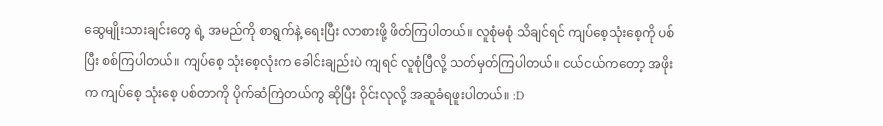ဆွေမျိုးသားချင်းတွေ ရဲ့ အမည်ကို စာရွက်နဲ့ ရေးပြီး လာစားဖို့ ဖိတ်ကြပါတယ်။ လူစုံမစုံ သိချင်ရင် ကျပ်စေ့သုံးစေ့ကို ပစ်ပြီး စစ်ကြပါတယ်။ ကျပ်စေ့ သုံးစေ့လုံးက ခေါင်းချည်းပဲ ကျရင် လူစုံပြီလို့ သတ်မှတ်ကြပါတယ်။ ငယ်ငယ်ကတော့ အဖိုးက ကျပ်စေ့ သုံးစေ့ ပစ်တာကို ပိုက်ဆံကြဲတယ်ကွ ဆိုပြီး ဝိုင်းလုလို့ အဆူခံရဖူးပါတယ်။ :D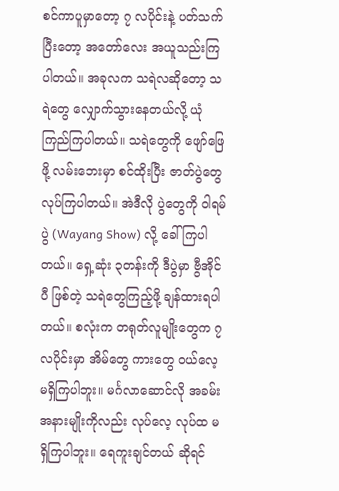စင်ကာပူမှာတော့ ၇ လပိုင်းနဲ့ ပတ်သက်ပြီးတော့ အတော်လေး အယူသည်းကြပါတယ်။ အခုလက သရဲလဆိုတော့ သရဲတွေ လျှောက်သွားနေတယ်လို့ ယုံကြည်ကြပါတယ်။ သရဲတွေကို ဖျော်ဖြေဖို့ လမ်းဘေးမှာ စင်ထိုးပြီး ဇာတ်ပွဲတွေ လုပ်ကြပါတယ်။ အဲဒီလို ပွဲတွေကို ဝါရမ်ပွဲ (Wayang Show) လို့ ခေါ်ကြပါတယ်။ ရှေ့ဆုံး ၃တန်းကို ဒီပွဲမှာ ဗွီအိုင်ပီ ဖြစ်တဲ့ သရဲတွေကြည့်ဖို့ ချန်ထားရပါတယ်။ စလုံးက တရုတ်လူမျိုးတွေက ၇ လပိုင်းမှာ အိမ်တွေ ကားတွေ ဝယ်လေ့ မရှိကြပါဘူး။ မင်္ဂလာဆောင်လို အခမ်းအနားမျိုးကိုလည်း လုပ်လေ့ လုပ်ထ မရှိကြပါဘူး။ ရေကူးချင်တယ် ဆိုရင်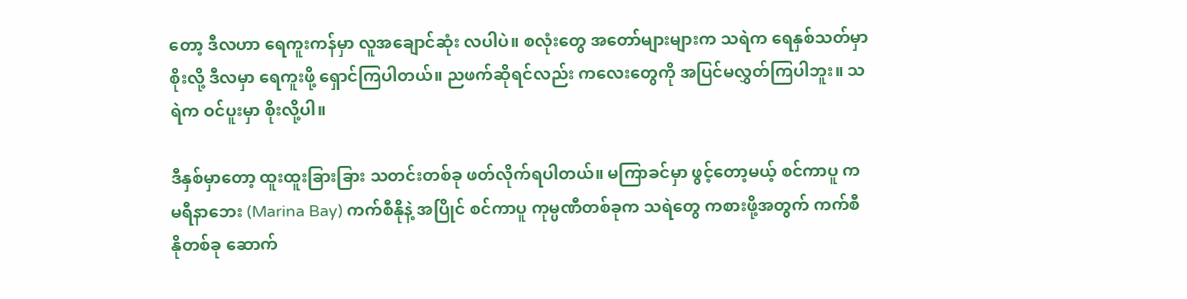တော့ ဒီလဟာ ရေကူးကန်မှာ လူအချောင်ဆုံး လပါပဲ။ စလုံးတွေ အတော်များများက သရဲက ရေနှစ်သတ်မှာစိုးလို့ ဒီလမှာ ရေကူးဖို့ ရှောင်ကြပါတယ်။ ညဖက်ဆိုရင်လည်း ကလေးတွေကို အပြင်မလွှတ်ကြပါဘူး။ သရဲက ဝင်ပူးမှာ စိုးလို့ပါ။

ဒီနှစ်မှာတော့ ထူးထူးခြားခြား သတင်းတစ်ခု ဖတ်လိုက်ရပါတယ်။ မကြာခင်မှာ ဖွင့်တော့မယ့် စင်ကာပူ က မရီနာဘေး (Marina Bay) ကက်စီနိုနဲ့ အပြိုင် စင်ကာပူ ကုမ္ပဏီတစ်ခုက သရဲတွေ ကစားဖို့အတွက် ကက်စီနိုတစ်ခု ဆောက်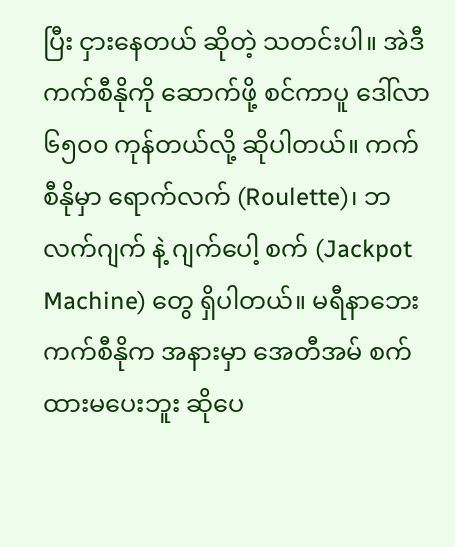ပြီး ငှားနေတယ် ဆိုတဲ့ သတင်းပါ။ အဲဒီကက်စီနိုကို ဆောက်ဖို့ စင်ကာပူ ဒေါ်လာ ၆၅၀၀ ကုန်တယ်လို့ ဆိုပါတယ်။ ကက်စီနိုမှာ ရောက်လက် (Roulette)၊ ဘလက်ဂျက် နဲ့ ဂျက်ပေါ့ စက် (Jackpot Machine) တွေ ရှိပါတယ်။ မရီနာဘေး ကက်စီနိုက အနားမှာ အေတီအမ် စက် ထားမပေးဘူး ဆိုပေ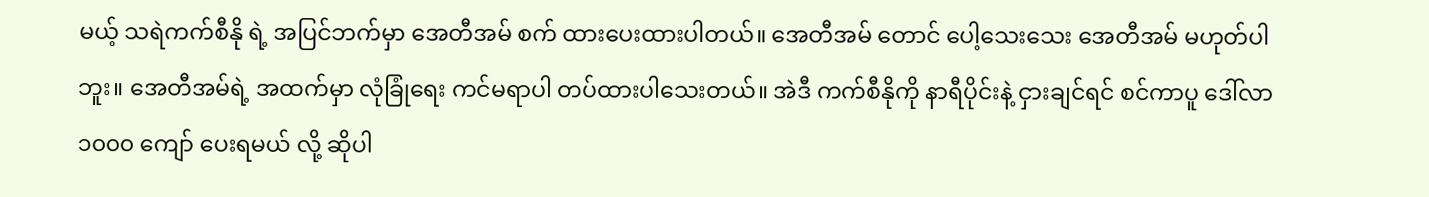မယ့် သရဲကက်စီနို ရဲ့ အပြင်ဘက်မှာ အေတီအမ် စက် ထားပေးထားပါတယ်။ အေတီအမ် တောင် ပေါ့သေးသေး အေတီအမ် မဟုတ်ပါဘူး။ အေတီအမ်ရဲ့ အထက်မှာ လုံခြုံရေး ကင်မရာပါ တပ်ထားပါသေးတယ်။ အဲဒီ ကက်စီနိုကို နာရီပိုင်းနဲ့ ငှားချင်ရင် စင်ကာပူ ဒေါ်လာ ၁၀၀၀ ကျော် ပေးရမယ် လို့ ဆိုပါ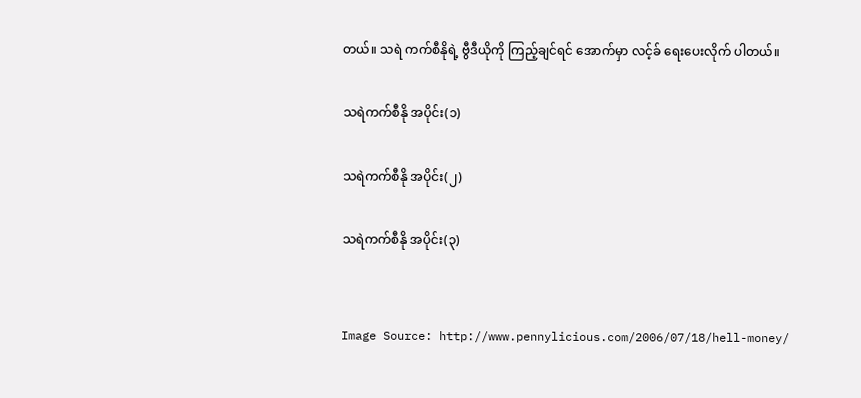တယ်။ သရဲ ကက်စီနိုရဲ့ ဗွီဒီယိုကို ကြည့်ချင်ရင် အောက်မှာ လင့်ခ် ရေးပေးလိုက် ပါတယ်။

သရဲကက်စီနို အပိုင်း(၁)

သရဲကက်စီနို အပိုင်း(၂)

သရဲကက်စီနို အပိုင်း(၃)


Image Source: http://www.pennylicious.com/2006/07/18/hell-money/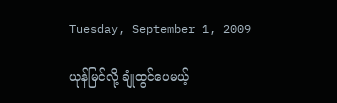Tuesday, September 1, 2009

ယုန်မြင်လို့ ချုံထွင်ပေမယ့်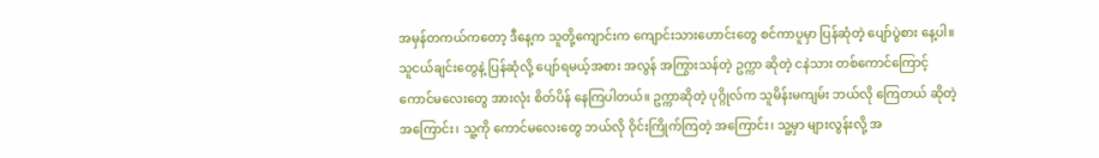အမှန်တကယ်ကတော့ ဒီနေ့က သူတို့ကျောင်းက ကျောင်းသားဟောင်းတွေ စင်ကာပူမှာ ပြန်ဆုံတဲ့ ပျော်ပွဲစား နေ့ပါ။ သူငယ်ချင်းတွေနဲ့ ပြန်ဆုံလို့ ပျော်ရမယ့်အစား အလွန် အကြွားသန်တဲ့ ဥက္ကာ ဆိုတဲ့ ငနဲသား တစ်ကောင်ကြောင့် ကောင်မလေးတွေ အားလုံး စိတ်ပိန် နေကြပါတယ်။ ဥက္ကာဆိုတဲ့ ပုဂ္ဂိုလ်က သူမိန်းမကျမ်း ဘယ်လို ကြေတယ် ဆိုတဲ့ အကြောင်း၊ သူ့ကို ကောင်မလေးတွေ ဘယ်လို ဝိုင်းကြိုက်ကြတဲ့ အကြောင်း၊ သူ့မှာ များလွန်းလို့ အ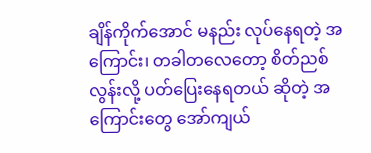ချိန်ကိုက်အောင် မနည်း လုပ်နေရတဲ့ အကြောင်း၊ တခါတလေတော့ စိတ်ညစ်လွန်းလို့ ပတ်ပြေးနေရတယ် ဆိုတဲ့ အကြောင်းတွေ အော်ကျယ်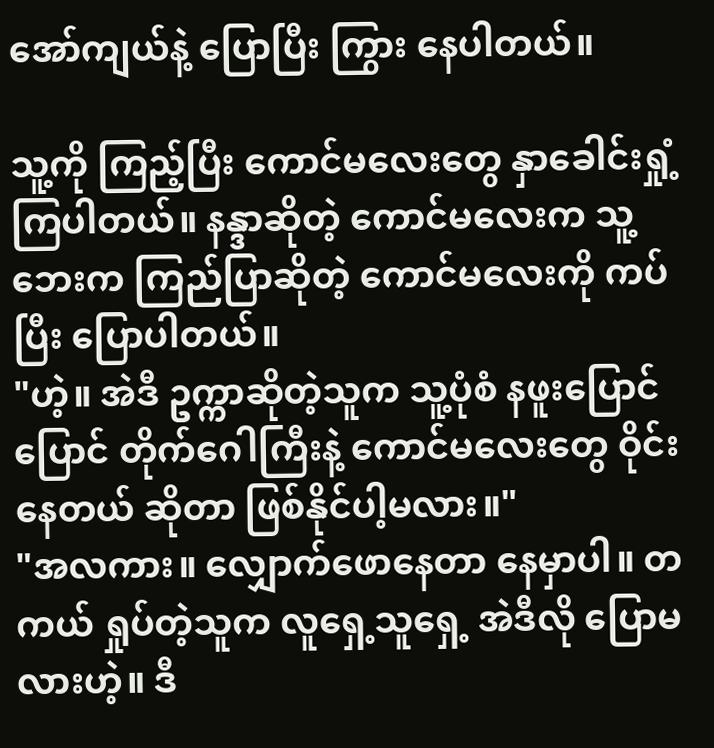အော်ကျယ်နဲ့ ပြောပြီး ကြွား နေပါတယ်။

သူ့ကို ကြည့်ပြီး ကောင်မလေးတွေ နှာခေါင်းရှုံ့ ကြပါတယ်။ နန္ဒာဆိုတဲ့ ကောင်မလေးက သူ့ဘေးက ကြည်ပြာဆိုတဲ့ ကောင်မလေးကို ကပ်ပြီး ပြောပါတယ်။
"ဟဲ့။ အဲဒီ ဥက္ကာဆိုတဲ့သူက သူ့ပုံစံ နဖူးပြောင်ပြောင် တိုက်ဂေါကြီးနဲ့ ကောင်မလေးတွေ ဝိုင်းနေတယ် ဆိုတာ ဖြစ်နိုင်ပါ့မလား။"
"အလကား။ လျှောက်ဖောနေတာ နေမှာပါ။ တကယ် ရှုပ်တဲ့သူက လူရှေ့သူရှေ့ အဲဒီလို ပြောမလားဟဲ့။ ဒီ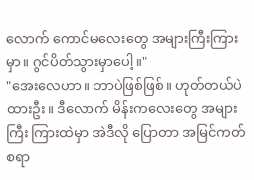လောက် ကောင်မလေးတွေ အများကြီးကြားမှာ။ ဂွင်ပိတ်သွားမှာပေါ့။"
"အေးလေဟာ။ ဘာပဲဖြစ်ဖြစ်။ ဟုတ်တယ်ပဲ ထားဦး။ ဒီလောက် မိန်းကလေးတွေ အများကြီး ကြားထဲမှာ အဲဒီလို ပြောတာ အမြင်ကတ်စရာ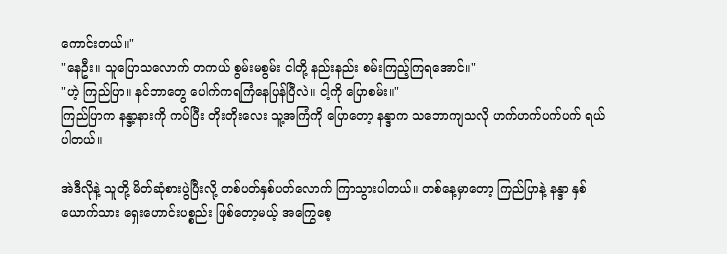ကောင်းတယ်။"
"နေဦး။ သူပြောသလောက် တကယ် စွမ်းမစွမ်း ငါတို့ နည်းနည်း စမ်းကြည့်ကြရအောင်။"
"ဟဲ့ ကြည်ပြာ။ နင်ဘာတွေ ပေါက်ကရကြံနေပြန်ပြီလဲ။ ငါ့ကို ပြောစမ်း။"
ကြည်ပြာက နန္ဒာ့နားကို ကပ်ပြီး တိုးတိုးလေး သူ့အကြံကို ပြောတော့ နန္ဒာက သဘောကျသလို ဟက်ဟက်ပက်ပက် ရယ်ပါတယ်။

အဲဒီလိုနဲ့ သူတို့ မိတ်ဆုံစားပွဲပြီးလို့ တစ်ပတ်နှစ်ပတ်လောက် ကြာသွားပါတယ်။ တစ်နေ့မှာတော့ ကြည်ပြာနဲ့ နန္ဒာ နှစ်ယောက်သား ရှေးဟောင်းပစ္စည်း ဖြစ်တော့မယ့် အကြွေစေ့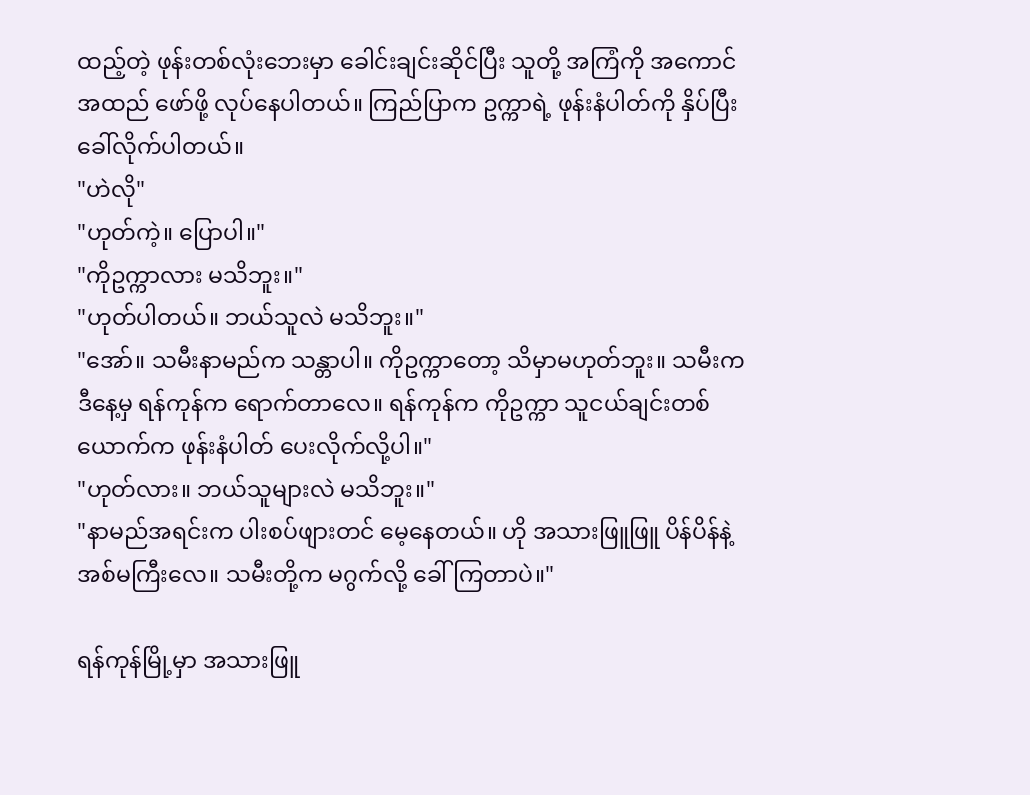ထည့်တဲ့ ဖုန်းတစ်လုံးဘေးမှာ ခေါင်းချင်းဆိုင်ပြီး သူတို့ အကြံကို အကောင်အထည် ဖော်ဖို့ လုပ်နေပါတယ်။ ကြည်ပြာက ဥက္ကာရဲ့ ဖုန်းနံပါတ်ကို နှိပ်ပြီး ခေါ်လိုက်ပါတယ်။
"ဟဲလို"
"ဟုတ်ကဲ့။ ပြောပါ။"
"ကိုဥက္ကာလား မသိဘူး။"
"ဟုတ်ပါတယ်။ ဘယ်သူလဲ မသိဘူး။"
"အော်။ သမီးနာမည်က သန္တာပါ။ ကိုဥက္ကာတော့ သိမှာမဟုတ်ဘူး။ သမီးက ဒီနေ့မှ ရန်ကုန်က ရောက်တာလေ။ ရန်ကုန်က ကိုဥက္ကာ သူငယ်ချင်းတစ်ယောက်က ဖုန်းနံပါတ် ပေးလိုက်လို့ပါ။"
"ဟုတ်လား။ ဘယ်သူများလဲ မသိဘူး။"
"နာမည်အရင်းက ပါးစပ်ဖျားတင် မေ့နေတယ်။ ဟို အသားဖြူဖြူ ပိန်ပိန်နဲ့ အစ်မကြီးလေ။ သမီးတို့က မဂွက်လို့ ခေါ်ကြတာပဲ။"

ရန်ကုန်မြို့မှာ အသားဖြူ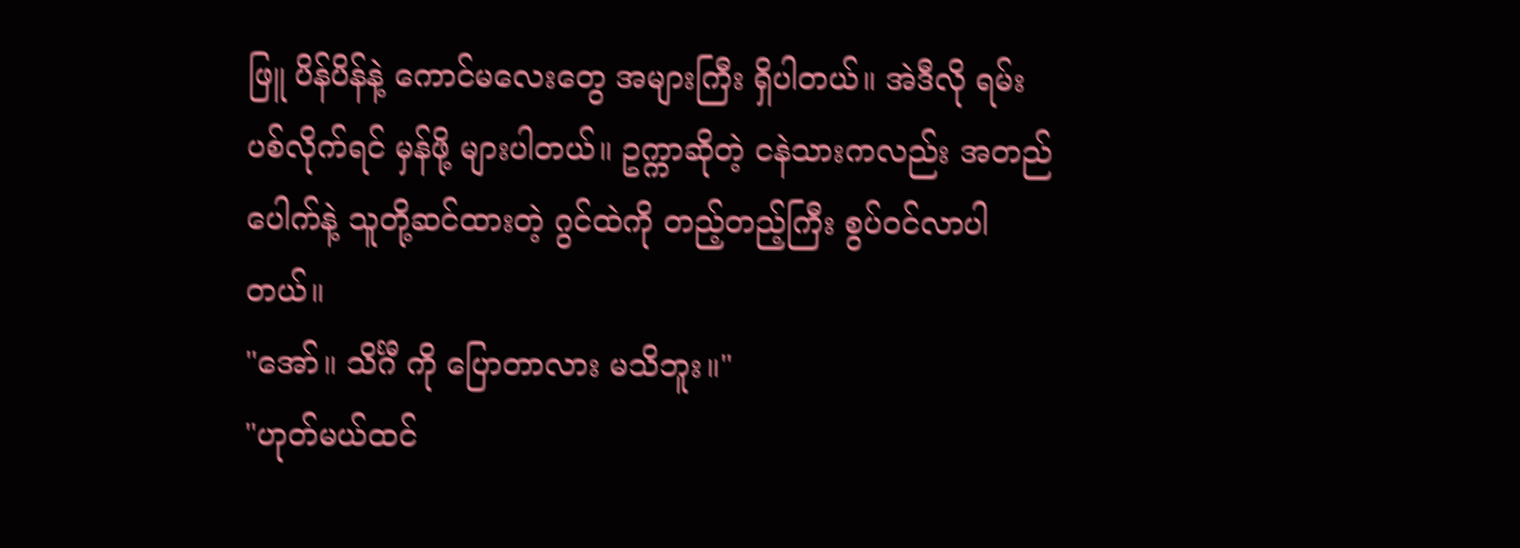ဖြူ ပိန်ပိန်နဲ့ ကောင်မလေးတွေ အများကြီး ရှိပါတယ်။ အဲဒီလို ရမ်းပစ်လိုက်ရင် မှန်ဖို့ များပါတယ်။ ဥက္ကာဆိုတဲ့ ငနဲသားကလည်း အတည်ပေါက်နဲ့ သူတို့ဆင်ထားတဲ့ ဂွင်ထဲကို တည့်တည့်ကြီး စွပ်ဝင်လာပါတယ်။
"အော်။ သိင်္ဂီ ကို ပြောတာလား မသိဘူး။"
"ဟုတ်မယ်ထင်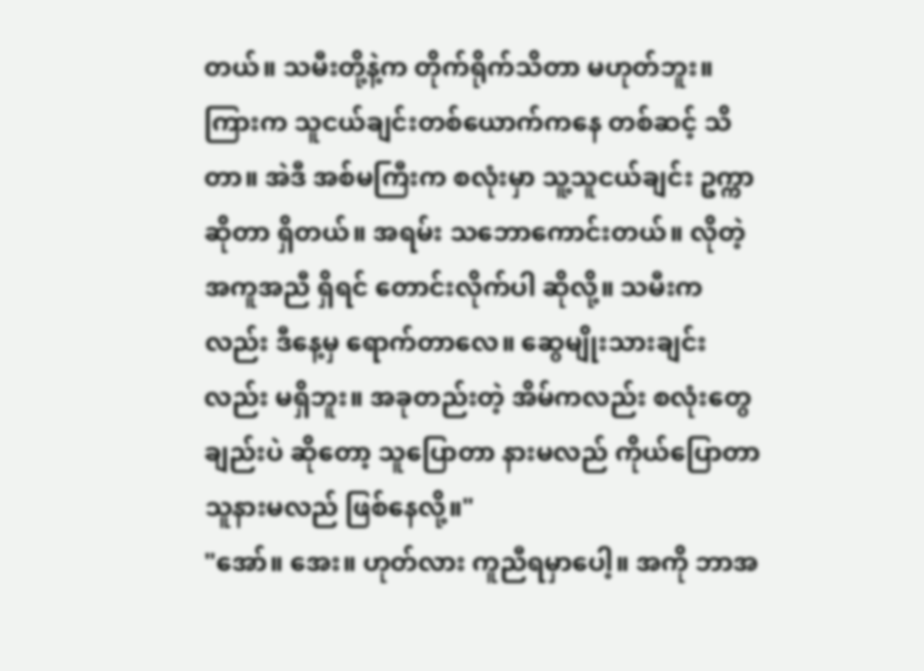တယ်။ သမီးတို့နဲ့က တိုက်ရိုက်သိတာ မဟုတ်ဘူး။ကြားက သူငယ်ချင်းတစ်ယောက်ကနေ တစ်ဆင့် သိတာ။ အဲဒီ အစ်မကြီးက စလုံးမှာ သူ့သူငယ်ချင်း ဥက္ကာ ဆိုတာ ရှိတယ်။ အရမ်း သဘောကောင်းတယ်။ လိုတဲ့ အကူအညီ ရှိရင် တောင်းလိုက်ပါ ဆိုလို့။ သမီးကလည်း ဒီနေ့မှ ရောက်တာလေ။ ဆွေမျိုးသားချင်း လည်း မရှိဘူး။ အခုတည်းတဲ့ အိမ်ကလည်း စလုံးတွေ ချည်းပဲ ဆိုတော့ သူပြောတာ နားမလည် ကိုယ်ပြောတာ သူနားမလည် ဖြစ်နေလို့။"
"အော်။ အေး။ ဟုတ်လား ကူညီရမှာပေါ့။ အကို ဘာအ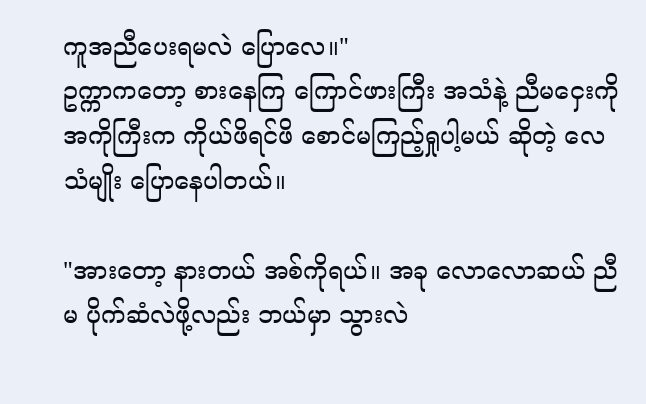ကူအညီပေးရမလဲ ပြောလေ။"
ဥက္ကာကတော့ စားနေကြ ကြောင်ဖားကြီး အသံနဲ့ ညီမငှေးကို အကိုကြီးက ကိုယ်ဖိရင်ဖိ စောင်မကြည့်ရှုပါ့မယ် ဆိုတဲ့ လေသံမျိုး ပြောနေပါတယ်။

"အားတော့ နားတယ် အစ်ကိုရယ်။ အခု လောလောဆယ် ညီမ ပိုက်ဆံလဲဖို့လည်း ဘယ်မှာ သွားလဲ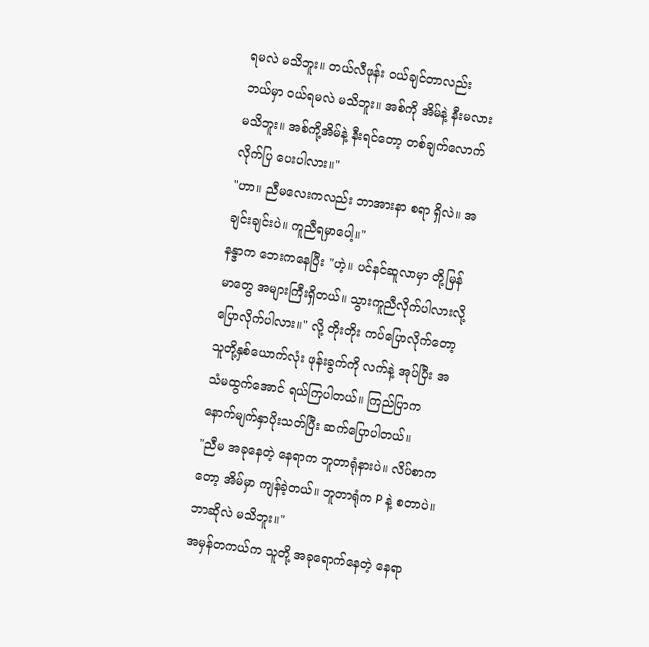ရမလဲ မသိဘူး။ တယ်လီဖုန်း ဝယ်ချင်တာလည်း ဘယ်မှာ ဝယ်ရမလဲ မသိဘူး။ အစ်ကို အိမ်နဲ့ နီးမလား မသိဘူး။ အစ်ကို့အိမ်နဲ့ နီးရင်တော့ တစ်ချက်လောက် လိုက်ပြ ပေးပါလား။"
"ဟာ။ ညီမလေးကလည်း ဘာအားနာ စရာ ရှိလဲ။ အချင်းချင်းပဲ။ ကူညီရမှာပေါ့။"
နန္ဒာက ဘေးကနေပြီး "ဟဲ့။ ပင်နင်ဆူလာမှာ တို့မြန်မာတွေ အများကြီးရှိတယ်။ သွားကူညီလိုက်ပါလားလို့ ပြောလိုက်ပါလား။" လို့ တိုးတိုး ကပ်ပြောလိုက်တော့ သူတို့နှစ်ယောက်လုံး ဖုန်းခွက်ကို လက်နဲ့ အုပ်ပြီး အသံမထွက်အောင် ရယ်ကြပါတယ်။ ကြည်ပြာက နောက်မျက်နှာပိုးသတ်ပြီး ဆက်ပြောပါတယ်။
"ညီမ အခုနေတဲ့ နေရာက ဘူတာရုံနားပဲ။ လိပ်စာကတော့ အိမ်မှာ ကျန်ခဲ့တယ်။ ဘူတာရုံက P နဲ့ စတာပဲ။ ဘာဆိုလဲ မသိဘူး။"
အမှန်တကယ်က သူတို့ အခုရောက်နေတဲ့ နေရာ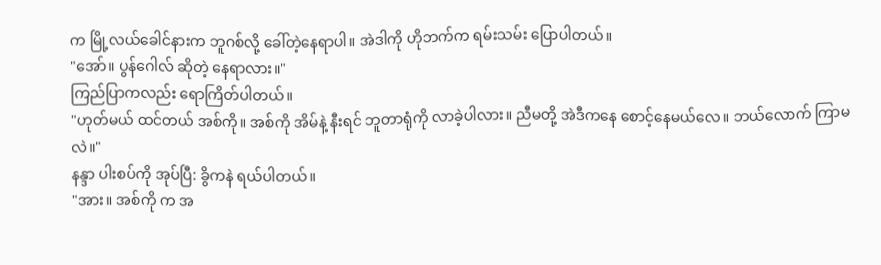က မြို့လယ်ခေါင်နားက ဘူဂစ်လို့ ခေါ်တဲ့နေရာပါ။ အဲဒါကို ဟိုဘက်က ရမ်းသမ်း ပြောပါတယ်။
"အော်။ ပွန်ဂေါလ် ဆိုတဲ့ နေရာလား။"
ကြည်ပြာကလည်း ရောကြိတ်ပါတယ်။
"ဟုတ်မယ် ထင်တယ် အစ်ကို။ အစ်ကို အိမ်နဲ့ နီးရင် ဘူတာရုံကို လာခဲ့ပါလား။ ညီမတို့ အဲဒီကနေ စောင့်နေမယ်လေ။ ဘယ်လောက် ကြာမလဲ။"
နန္ဒာ ပါးစပ်ကို အုပ်ပြီ: ခွိကနဲ ရယ်ပါတယ်။
"အား။ အစ်ကို က အ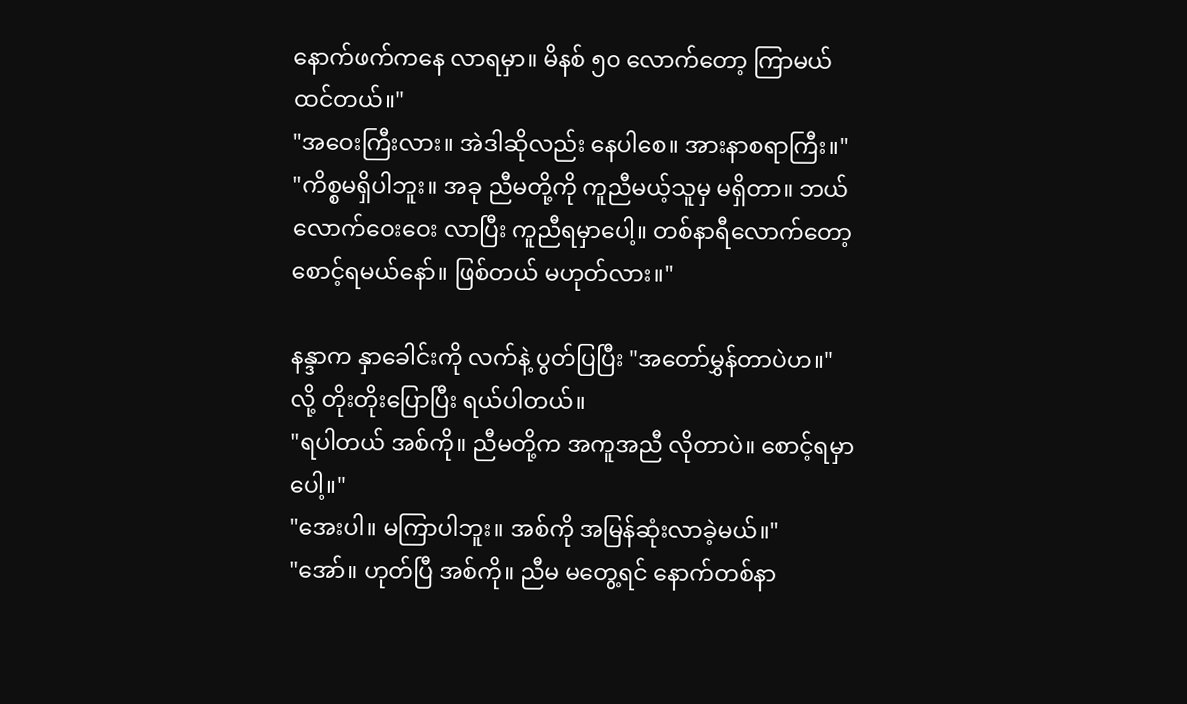နောက်ဖက်ကနေ လာရမှာ။ မိနစ် ၅၀ လောက်တော့ ကြာမယ်ထင်တယ်။"
"အဝေးကြီးလား။ အဲဒါဆိုလည်း နေပါစေ။ အားနာစရာကြီး။"
"ကိစ္စမရှိပါဘူး။ အခု ညီမတို့ကို ကူညီမယ့်သူမှ မရှိတာ။ ဘယ်လောက်ဝေးဝေး လာပြီး ကူညီရမှာပေါ့။ တစ်နာရီလောက်တော့ စောင့်ရမယ်နော်။ ဖြစ်တယ် မဟုတ်လား။"

နန္ဒာက နှာခေါင်းကို လက်နဲ့ ပွတ်ပြပြီး "အတော်မွှန်တာပဲဟ။" လို့ တိုးတိုးပြောပြီး ရယ်ပါတယ်။
"ရပါတယ် အစ်ကို။ ညီမတို့က အကူအညီ လိုတာပဲ။ စောင့်ရမှာပေါ့။"
"အေးပါ။ မကြာပါဘူး။ အစ်ကို အမြန်ဆုံးလာခဲ့မယ်။"
"အော်။ ဟုတ်ပြီ အစ်ကို။ ညီမ မတွေ့ရင် နောက်တစ်နာ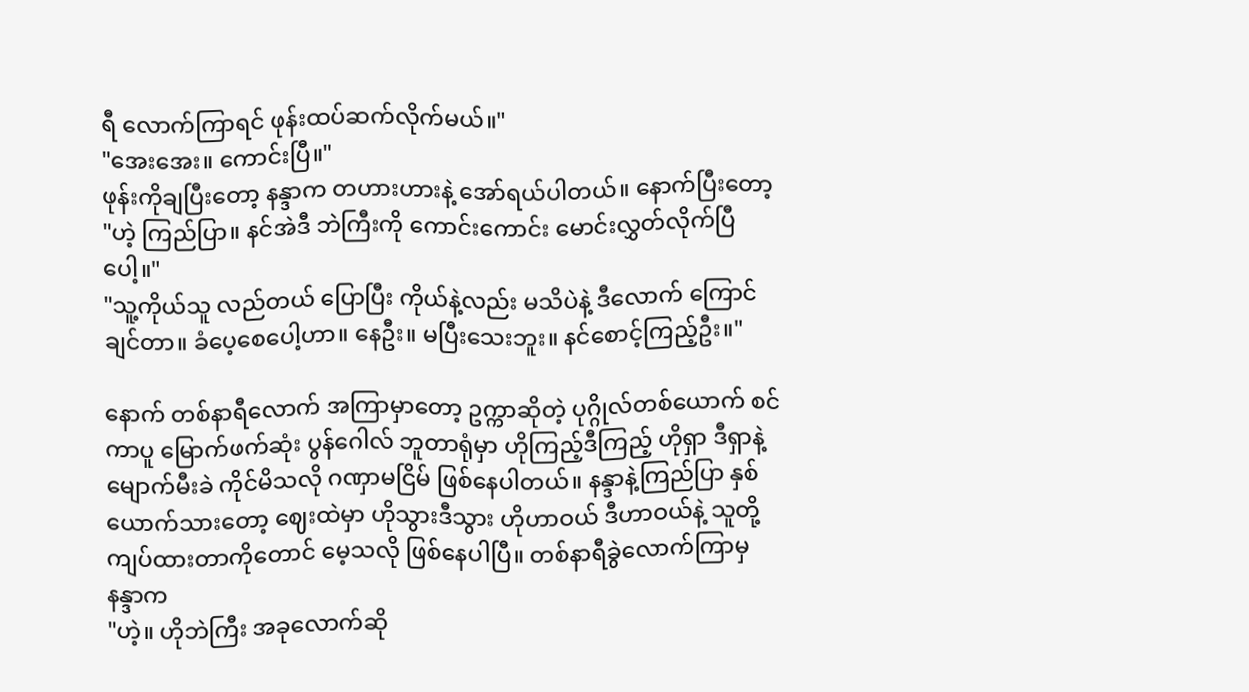ရီ လောက်ကြာရင် ဖုန်းထပ်ဆက်လိုက်မယ်။"
"အေးအေး။ ကောင်းပြီ။"
ဖုန်းကိုချပြီးတော့ နန္ဒာက တဟားဟားနဲ့ အော်ရယ်ပါတယ်။ နောက်ပြီးတော့
"ဟဲ့ ကြည်ပြာ။ နင်အဲဒီ ဘဲကြီးကို ကောင်းကောင်း မောင်းလွှတ်လိုက်ပြီပေါ့။"
"သူ့ကိုယ်သူ လည်တယ် ပြောပြီး ကိုယ်နဲ့လည်း မသိပဲနဲ့ ဒီလောက် ကြောင်ချင်တာ။ ခံပေ့စေပေါ့ဟာ။ နေဦး။ မပြီးသေးဘူး။ နင်စောင့်ကြည့်ဦး။"

နောက် တစ်နာရီလောက် အကြာမှာတော့ ဥက္ကာဆိုတဲ့ ပုဂ္ဂိုလ်တစ်ယောက် စင်ကာပူ မြောက်ဖက်ဆုံး ပွန်ဂေါလ် ဘူတာရုံမှာ ဟိုကြည့်ဒီကြည့် ဟိုရှာ ဒီရှာနဲ့ မျောက်မီးခဲ ကိုင်မိသလို ဂဏှာမငြိမ် ဖြစ်နေပါတယ်။ နန္ဒာနဲ့ကြည်ပြာ နှစ်ယောက်သားတော့ ဈေးထဲမှာ ဟိုသွားဒီသွား ဟိုဟာဝယ် ဒီဟာဝယ်နဲ့ သူတို့ ကျပ်ထားတာကိုတောင် မေ့သလို ဖြစ်နေပါပြီ။ တစ်နာရီခွဲလောက်ကြာမှ နန္ဒာက
"ဟဲ့။ ဟိုဘဲကြီး အခုလောက်ဆို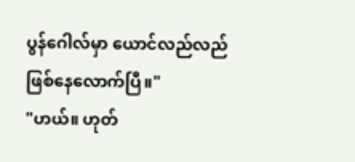ပွန်ဂေါလ်မှာ ယောင်လည်လည် ဖြစ်နေလောက်ပြီ။"
"ဟယ်။ ဟုတ်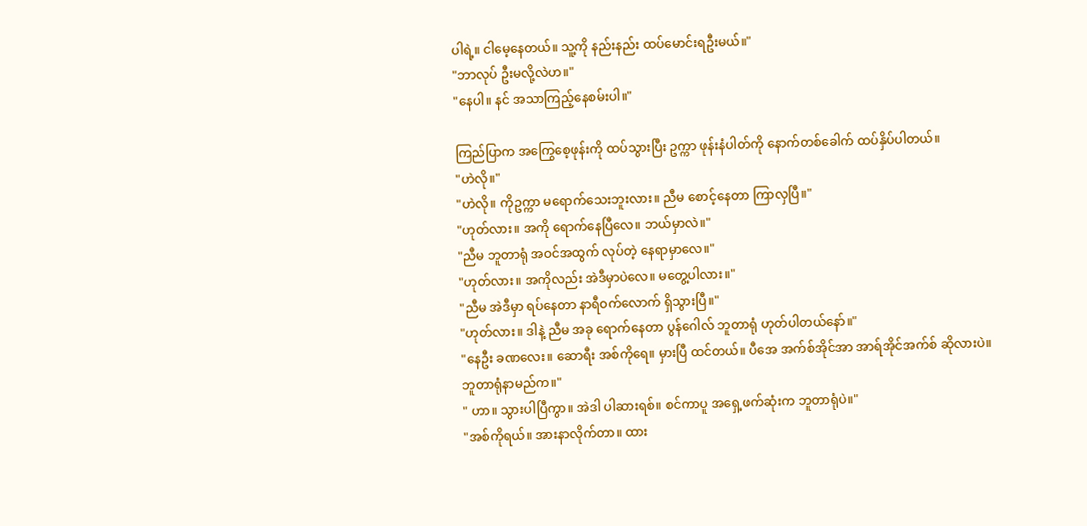ပါရဲ့။ ငါမေ့နေတယ်။ သူ့ကို နည်းနည်း ထပ်မောင်းရဦးမယ်။"
"ဘာလုပ် ဦးမလို့လဲဟ။"
"နေပါ။ နင် အသာကြည့်နေစမ်းပါ။"

ကြည်ပြာက အကြွေစေ့ဖုန်းကို ထပ်သွားပြီး ဥက္ကာ ဖုန်းနံပါတ်ကို နောက်တစ်ခေါက် ထပ်နှိပ်ပါတယ်။
"ဟဲလို။"
"ဟဲလို။ ကိုဥက္ကာ မရောက်သေးဘူးလား။ ညီမ စောင့်နေတာ ကြာလှပြီ။"
"ဟုတ်လား။ အကို ရောက်နေပြီလေ။ ဘယ်မှာလဲ။"
"ညီမ ဘူတာရုံ အဝင်အထွက် လုပ်တဲ့ နေရာမှာလေ။"
"ဟုတ်လား။ အကိုလည်း အဲဒီမှာပဲလေ။ မတွေ့ပါလား။"
"ညီမ အဲဒီမှာ ရပ်နေတာ နာရီဝက်လောက် ရှိသွားပြီ။"
"ဟုတ်လား။ ဒါနဲ့ ညီမ အခု ရောက်နေတာ ပွန်ဂေါလ် ဘူတာရုံ ဟုတ်ပါတယ်နော်။"
"နေဦး ခဏလေး။ ဆောရီး အစ်ကိုရေ။ မှားပြီ ထင်တယ်။ ပီအေ အက်စ်အိုင်အာ အာရ်အိုင်အက်စ် ဆိုလားပဲ။ ဘူတာရုံနာမည်က။"
" ဟာ။ သွားပါပြီကွာ။ အဲဒါ ပါဆားရစ်။ စင်ကာပူ အရှေ့ဖက်ဆုံးက ဘူတာရုံပဲ။"
"အစ်ကိုရယ်။ အားနာလိုက်တာ။ ထား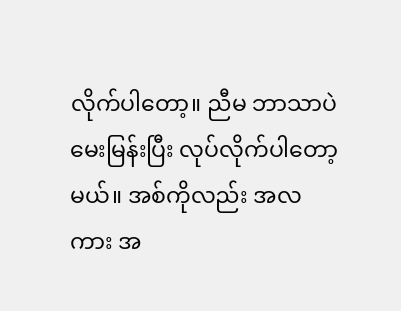လိုက်ပါတော့။ ညီမ ဘာသာပဲ မေးမြန်းပြီး လုပ်လိုက်ပါတော့မယ်။ အစ်ကိုလည်း အလကား အ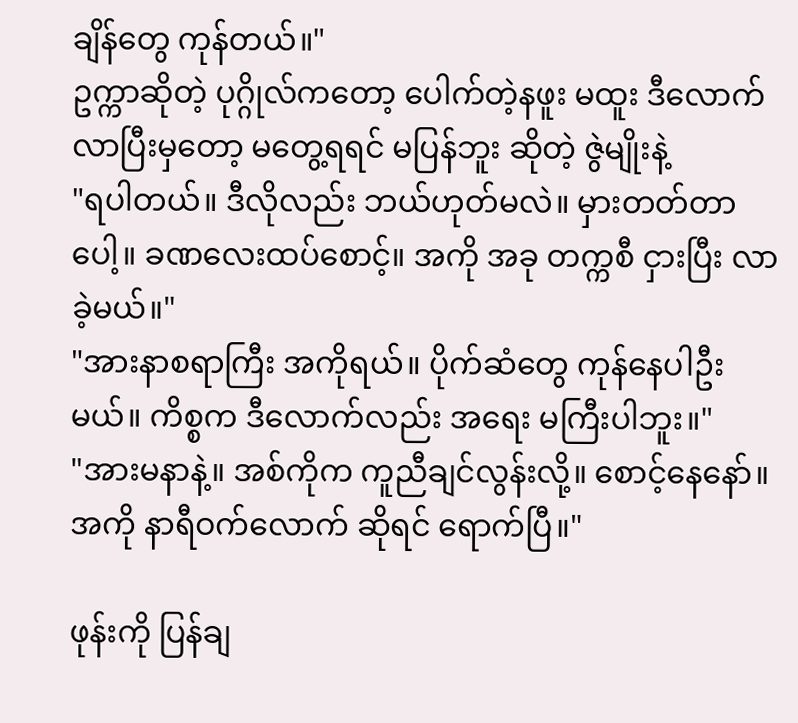ချိန်တွေ ကုန်တယ်။"
ဥက္ကာဆိုတဲ့ ပုဂ္ဂိုလ်ကတော့ ပေါက်တဲ့နဖူး မထူး ဒီလောက် လာပြီးမှတော့ မတွေ့ရရင် မပြန်ဘူး ဆိုတဲ့ ဇွဲမျိုးနဲ့
"ရပါတယ်။ ဒီလိုလည်း ဘယ်ဟုတ်မလဲ။ မှားတတ်တာပေါ့။ ခဏလေးထပ်စောင့်။ အကို အခု တက္ကစီ ငှားပြီး လာခဲ့မယ်။"
"အားနာစရာကြီး အကိုရယ်။ ပိုက်ဆံတွေ ကုန်နေပါဦးမယ်။ ကိစ္စက ဒီလောက်လည်း အရေး မကြီးပါဘူး။"
"အားမနာနဲ့။ အစ်ကိုက ကူညီချင်လွန်းလို့။ စောင့်နေနော်။ အကို နာရီဝက်လောက် ဆိုရင် ရောက်ပြီ။"

ဖုန်းကို ပြန်ချ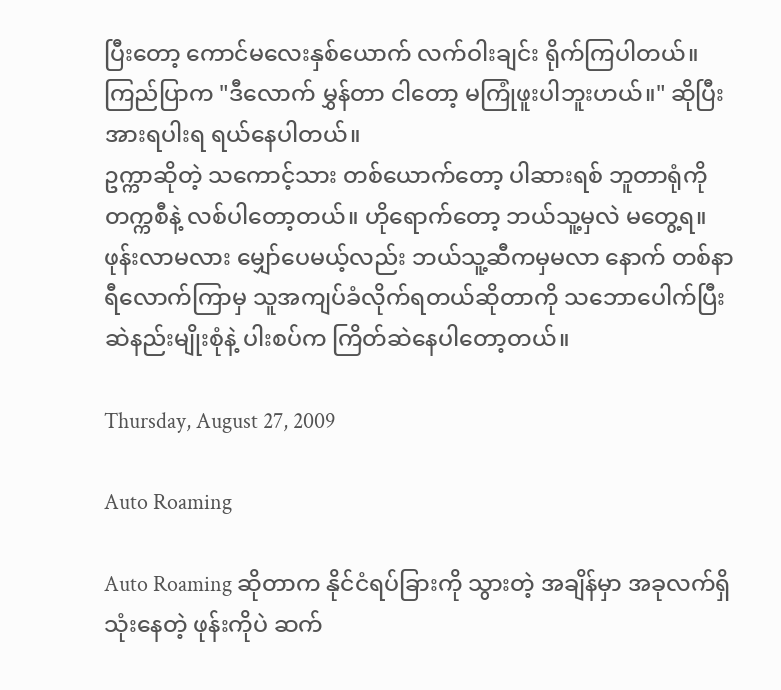ပြီးတော့ ကောင်မလေးနှစ်ယောက် လက်ဝါးချင်း ရိုက်ကြပါတယ်။ ကြည်ပြာက "ဒီလောက် မွှန်တာ ငါတော့ မကြုံဖူးပါဘူးဟယ်။" ဆိုပြီး အားရပါးရ ရယ်နေပါတယ်။
ဥက္ကာဆိုတဲ့ သကောင့်သား တစ်ယောက်တော့ ပါဆားရစ် ဘူတာရုံကို တက္ကစီနဲ့ လစ်ပါတော့တယ်။ ဟိုရောက်တော့ ဘယ်သူ့မှလဲ မတွေ့ရ။ ဖုန်းလာမလား မျှော်ပေမယ့်လည်း ဘယ်သူ့ဆီကမှမလာ နောက် တစ်နာရီလောက်ကြာမှ သူအကျပ်ခံလိုက်ရတယ်ဆိုတာကို သဘောပေါက်ပြီး ဆဲနည်းမျိုးစုံနဲ့ ပါးစပ်က ကြိတ်ဆဲနေပါတော့တယ်။

Thursday, August 27, 2009

Auto Roaming

Auto Roaming ဆိုတာက နိုင်ငံရပ်ခြားကို သွားတဲ့ အချိန်မှာ အခုလက်ရှိ သုံးနေတဲ့ ဖုန်းကိုပဲ ဆက်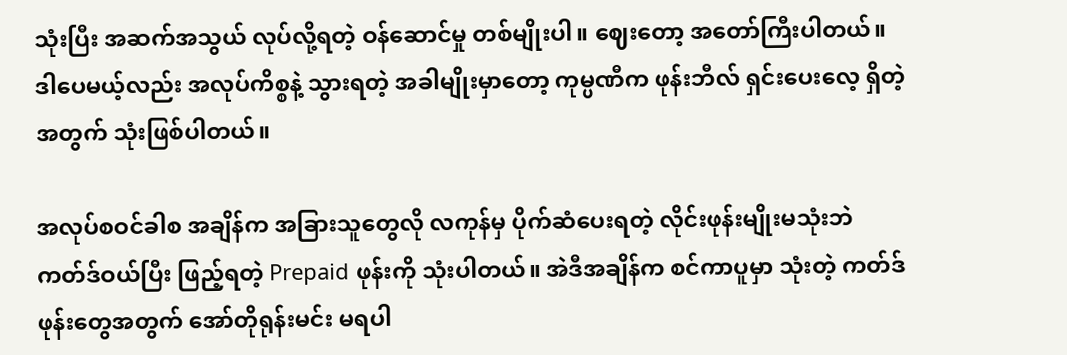သုံးပြီး အဆက်အသွယ် လုပ်လို့ရတဲ့ ဝန်ဆောင်မှု တစ်မျိုးပါ။ ဈေးတော့ အတော်ကြီးပါတယ်။ ဒါပေမယ့်လည်း အလုပ်ကိစ္စနဲ့ သွားရတဲ့ အခါမျိုးမှာတော့ ကုမ္ပဏီက ဖုန်းဘီလ် ရှင်းပေးလေ့ ရှိတဲ့ အတွက် သုံးဖြစ်ပါတယ်။

အလုပ်စဝင်ခါစ အချိန်က အခြားသူတွေလို လကုန်မှ ပိုက်ဆံပေးရတဲ့ လိုင်းဖုန်းမျိုးမသုံးဘဲ ကတ်ဒ်ဝယ်ပြီး ဖြည့်ရတဲ့ Prepaid ဖုန်းကို သုံးပါတယ်။ အဲဒီအချိန်က စင်ကာပူမှာ သုံးတဲ့ ကတ်ဒ်ဖုန်းတွေအတွက် အော်တိုရုန်းမင်း မရပါ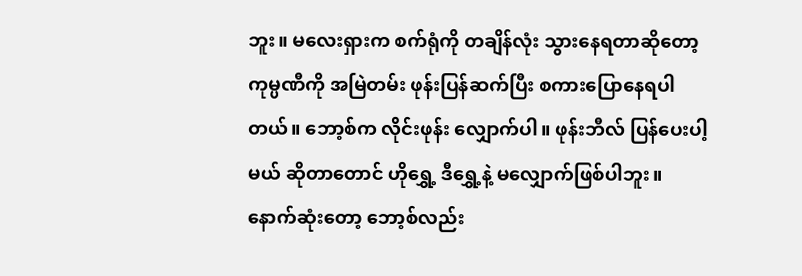ဘူး။ မလေးရှားက စက်ရုံကို တချိန်လုံး သွားနေရတာဆိုတော့ ကုမ္ပဏီကို အမြဲတမ်း ဖုန်းပြန်ဆက်ပြီး စကားပြောနေရပါတယ်။ ဘော့စ်က လိုင်းဖုန်း လျှောက်ပါ။ ဖုန်းဘီလ် ပြန်ပေးပါ့မယ် ဆိုတာတောင် ဟိုရွှေ့ ဒီရွှေ့နဲ့ မလျှောက်ဖြစ်ပါဘူး။ နောက်ဆုံးတော့ ဘော့စ်လည်း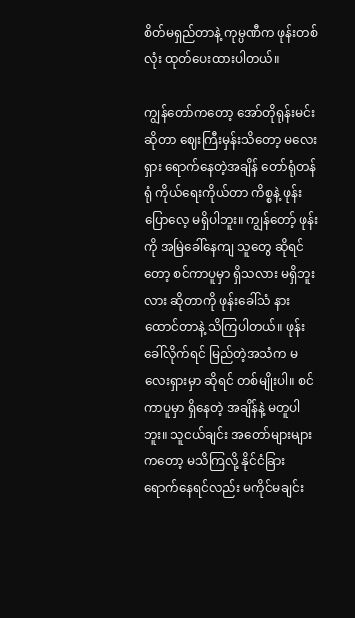စိတ်မရှည်တာနဲ့ ကုမ္ပဏီက ဖုန်းတစ်လုံး ထုတ်ပေးထားပါတယ်။

ကျွန်တော်ကတော့ အော်တိုရုန်းမင်းဆိုတာ ဈေးကြီးမှန်းသိတော့ မလေးရှား ရောက်နေတဲ့အချိန် တော်ရုံတန်ရုံ ကိုယ်ရေးကိုယ်တာ ကိစ္စနဲ့ ဖုန်းပြောလေ့ မရှိပါဘူး။ ကျွန်တော့် ဖုန်းကို အမြဲခေါ်နေကျ သူတွေ ဆိုရင်တော့ စင်ကာပူမှာ ရှိသလား မရှိဘူးလား ဆိုတာကို ဖုန်းခေါ်သံ နားထောင်တာနဲ့ သိကြပါတယ်။ ဖုန်းခေါ်လိုက်ရင် မြည်တဲ့အသံက မလေးရှားမှာ ဆိုရင် တစ်မျိုးပါ။ စင်ကာပူမှာ ရှိနေတဲ့ အချိန်နဲ့ မတူပါဘူး။ သူငယ်ချင်း အတော်များများကတော့ မသိကြလို့ နိုင်ငံခြား ရောက်နေရင်လည်း မကိုင်မချင်း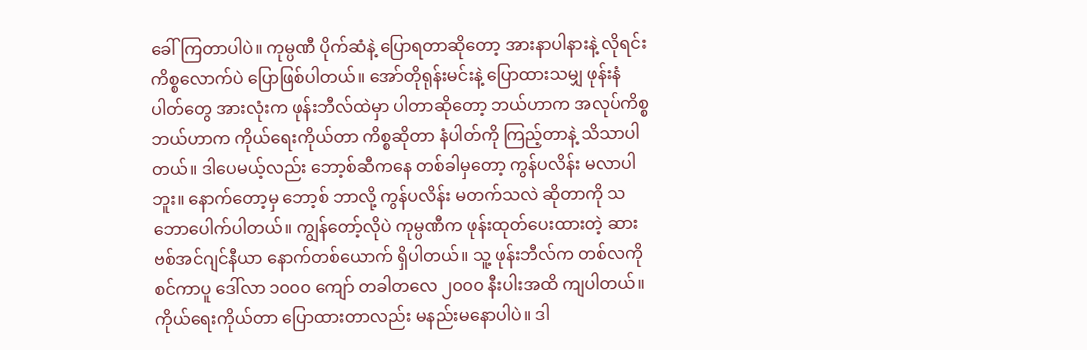ခေါ်ကြတာပါပဲ။ ကုမ္ပဏီ ပိုက်ဆံနဲ့ ပြောရတာဆိုတော့ အားနာပါနားနဲ့ လိုရင်း ကိစ္စလောက်ပဲ ပြောဖြစ်ပါတယ်။ အော်တိုရုန်းမင်းနဲ့ ပြောထားသမျှ ဖုန်းနံပါတ်တွေ အားလုံးက ဖုန်းဘီလ်ထဲမှာ ပါတာဆိုတော့ ဘယ်ဟာက အလုပ်ကိစ္စ ဘယ်ဟာက ကိုယ်ရေးကိုယ်တာ ကိစ္စဆိုတာ နံပါတ်ကို ကြည့်တာနဲ့ သိသာပါတယ်။ ဒါပေမယ့်လည်း ဘော့စ်ဆီကနေ တစ်ခါမှတော့ ကွန်ပလိန်း မလာပါဘူး။ နောက်တော့မှ ဘော့စ် ဘာလို့ ကွန်ပလိန်း မတက်သလဲ ဆိုတာကို သဘောပေါက်ပါတယ်။ ကျွန်တော့်လိုပဲ ကုမ္ပဏီက ဖုန်းထုတ်ပေးထားတဲ့ ဆားဗစ်အင်ဂျင်နီယာ နောက်တစ်ယောက် ရှိပါတယ်။ သူ့ ဖုန်းဘီလ်က တစ်လကို စင်ကာပူ ဒေါ်လာ ၁၀၀၀ ကျော် တခါတလေ ၂၀၀၀ နီးပါးအထိ ကျပါတယ်။ ကိုယ်ရေးကိုယ်တာ ပြောထားတာလည်း မနည်းမနောပါပဲ။ ဒါ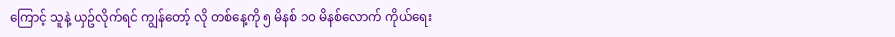ကြောင့် သူနဲ့ ယှဥ်လိုက်ရင် ကျွန်တော့် လို တစ်နေ့ကို ၅ မိနစ် ၁၀ မိနစ်လောက် ကိုယ်ရေး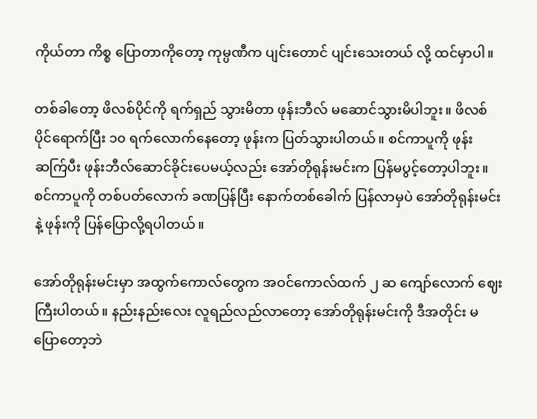ကိုယ်တာ ကိစ္စ ပြောတာကိုတော့ ကုမ္ပဏီက ပျင်းတောင် ပျင်းသေးတယ် လို့ ထင်မှာပါ။

တစ်ခါတော့ ဖိလစ်ပိုင်ကို ရက်ရှည် သွားမိတာ ဖုန်းဘီလ် မဆောင်သွားမိပါဘူး။ ဖိလစ်ပိုင်ရောက်ပြီး ၁၀ ရက်လောက်နေတော့ ဖုန်းက ပြတ်သွားပါတယ်။ စင်ကာပူကို ဖုန်းဆက်ြပီး ဖုန်းဘီလ်ဆောင်ခိုင်းပေမယ့်လည်း အော်တိုရုန်းမင်းက ပြန်မပွင့်တော့ပါဘူး။ စင်ကာပူကို တစ်ပတ်လောက် ခဏပြန်ပြီး နောက်တစ်ခေါက် ပြန်လာမှပဲ အော်တိုရုန်းမင်းနဲ့ ဖုန်းကို ပြန်ပြောလို့ရပါတယ်။

အော်တိုရုန်းမင်းမှာ အထွက်ကောလ်တွေက အဝင်ကောလ်ထက် ၂ ဆ ကျော်လောက် ဈေးကြီးပါတယ်။ နည်းနည်းလေး လူရည်လည်လာတော့ အော်တိုရုန်းမင်းကို ဒီအတိုင်း မပြောတော့ဘဲ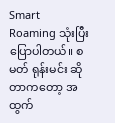Smart Roaming သုံးပြီး ပြောပါတယ်။ စမတ် ရုန်းမင်း ဆိုတာကတော့ အထွက်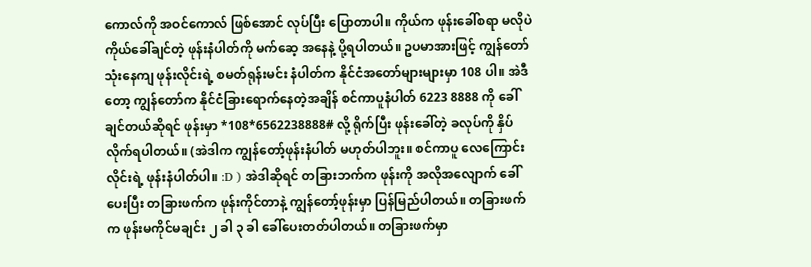ကောလ်ကို အဝင်ကောလ် ဖြစ်အောင် လုပ်ပြီး ပြောတာပါ။ ကိုယ်က ဖုန်းခေါ်စရာ မလိုပဲ ကိုယ်ခေါ်ချင်တဲ့ ဖုန်းနံပါတ်ကို မက်ဆေ့ အနေနဲ့ ပို့ရပါတယ်။ ဥပမာအားဖြင့် ကျွန်တော်သုံးနေကျ ဖုန်းလိုင်းရဲ့ စမတ်ရုန်းမင်း နံပါတ်က နိုင်ငံအတော်များများမှာ 108 ပါ။ အဲဒီတော့ ကျွန်တော်က နိုင်ငံခြားရောက်နေတဲ့အချိန် စင်ကာပူနံပါတ် 6223 8888 ကို ခေါ်ချင်တယ်ဆိုရင် ဖုန်းမှာ *108*6562238888# လို့ ရိုက်ပြီး ဖုန်းခေါ်တဲ့ ခလုပ်ကို နှိပ်လိုက်ရပါတယ်။ (အဲဒါက ကျွန်တော့်ဖုန်းနံပါတ် မဟုတ်ပါဘူး။ စင်ကာပူ လေကြောင်းလိုင်းရဲ့ ဖုန်းနံပါတ်ပါ။ :D ) အဲဒါဆိုရင် တခြားဘက်က ဖုန်းကို အလိုအလျောက် ခေါ်ပေးပြီး တခြားဖက်က ဖုန်းကိုင်တာနဲ့ ကျွန်တော့်ဖုန်းမှာ ပြန်မြည်ပါတယ်။ တခြားဖက်က ဖုန်းမကိုင်မချင်း ၂ ခါ ၃ ခါ ခေါ်ပေးတတ်ပါတယ်။ တခြားဖက်မှာ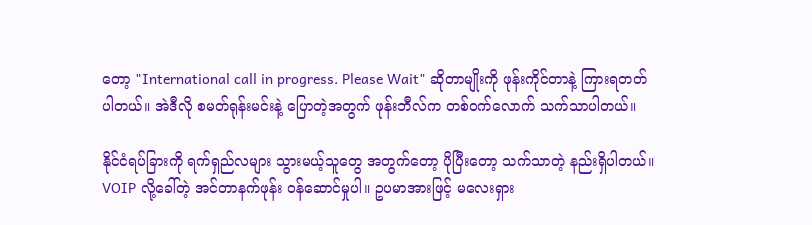တော့ "International call in progress. Please Wait" ဆိုတာမျိုးကို ဖုန်းကိုင်တာနဲ့ ကြားရတတ်ပါတယ်။ အဲဒီလို စမတ်ရုန်းမင်းနဲ့ ပြောတဲ့အတွက် ဖုန်းဘီလ်က တစ်ဝက်လောက် သက်သာပါတယ်။

နိုင်ငံရပ်ခြားကို ရက်ရှည်လများ သွားမယ့်သူတွေ အတွက်တော့ ပိုပြီးတော့ သက်သာတဲ့ နည်းရှိပါတယ်။ VOIP လို့ခေါ်တဲ့ အင်တာနက်ဖုန်း ဝန်ဆောင်မှုပါ။ ဥပမာအားဖြင့် မလေးရှား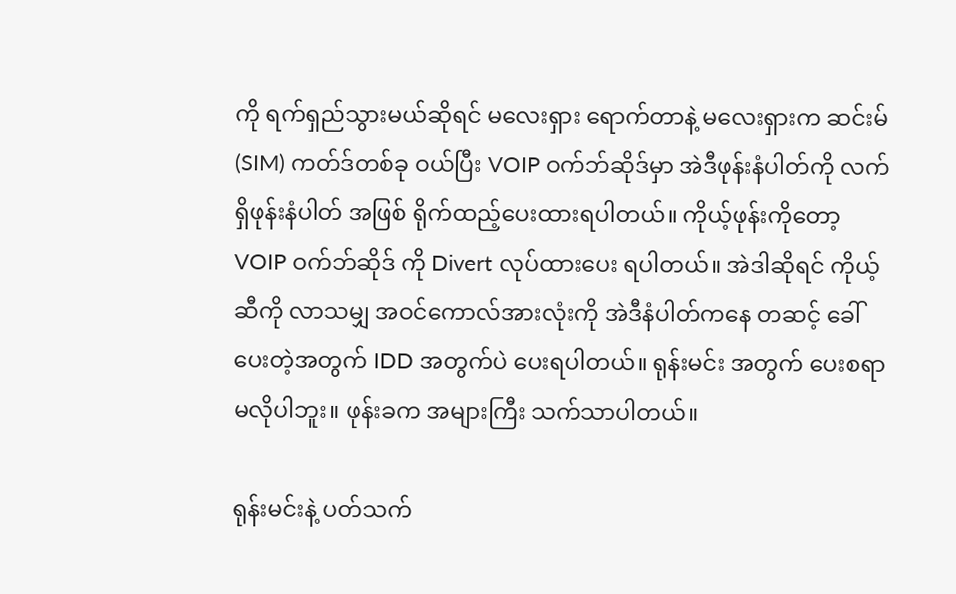ကို ရက်ရှည်သွားမယ်ဆိုရင် မလေးရှား ရောက်တာနဲ့ မလေးရှားက ဆင်းမ် (SIM) ကတ်ဒ်တစ်ခု ဝယ်ပြီး VOIP ဝက်ဘ်ဆိုဒ်မှာ အဲဒီဖုန်းနံပါတ်ကို လက်ရှိဖုန်းနံပါတ် အဖြစ် ရိုက်ထည့်ပေးထားရပါတယ်။ ကိုယ့်ဖုန်းကိုတော့ VOIP ဝက်ဘ်ဆိုဒ် ကို Divert လုပ်ထားပေး ရပါတယ်။ အဲဒါဆိုရင် ကိုယ့်ဆီကို လာသမျှ အဝင်ကောလ်အားလုံးကို အဲဒီနံပါတ်ကနေ တဆင့် ခေါ်ပေးတဲ့အတွက် IDD အတွက်ပဲ ပေးရပါတယ်။ ရုန်းမင်း အတွက် ပေးစရာ မလိုပါဘူး။ ဖုန်းခက အများကြီး သက်သာပါတယ်။

ရုန်းမင်းနဲ့ ပတ်သက်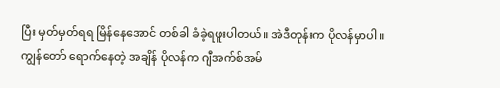ပြီး မှတ်မှတ်ရရ မြိန်နေအောင် တစ်ခါ ခံခဲ့ရဖူးပါတယ်။ အဲဒီတုန်းက ပိုလန်မှာပါ။ ကျွန်တော် ရောက်နေတဲ့ အချိန် ပိုလန်က ဂျီအက်စ်အမ်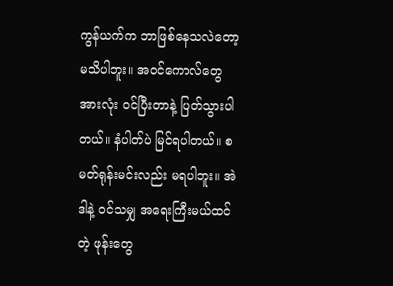ကွန်ယက်က ဘာဖြစ်နေသလဲတော့ မသိပါဘူး။ အဝင်ကောလ်တွေ အားလုံး ဝင်ပြီးတာနဲ့ ပြတ်သွားပါတယ်။ နံပါတ်ပဲ မြင်ရပါတယ်။ စမတ်ရုန်းမင်းလည်း မရပါဘူး။ အဲဒါနဲ့ ဝင်သမျှ အရေးကြီးမယ်ထင်တဲ့ ဖုန်းတွေ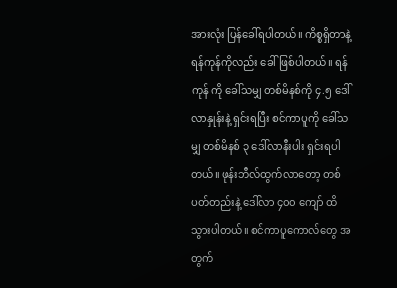အားလုံး ပြန်ခေါ်ရပါတယ်။ ကိစ္စရှိတာနဲ့ ရန်ကုန်ကိုလည်း ခေါ်ဖြစ်ပါတယ်။ ရန်ကုန် ကို ခေါ်သမျှ တစ်မိနစ်ကို ၄.၅ ဒေါ်လာနှုန်းနဲ့ ရှင်းရပြီး စင်ကာပူကို ခေါ်သမျှ တစ်မိနစ် ၃ ဒေါ်လာနီးပါး ရှင်းရပါတယ်။ ဖုန်းဘီလ်ထွက်လာတော့ တစ်ပတ်တည်းနဲ့ ဒေါ်လာ ၄၀၀ ကျော် ထိသွားပါတယ်။ စင်ကာပူကောလ်တွေ အတွက်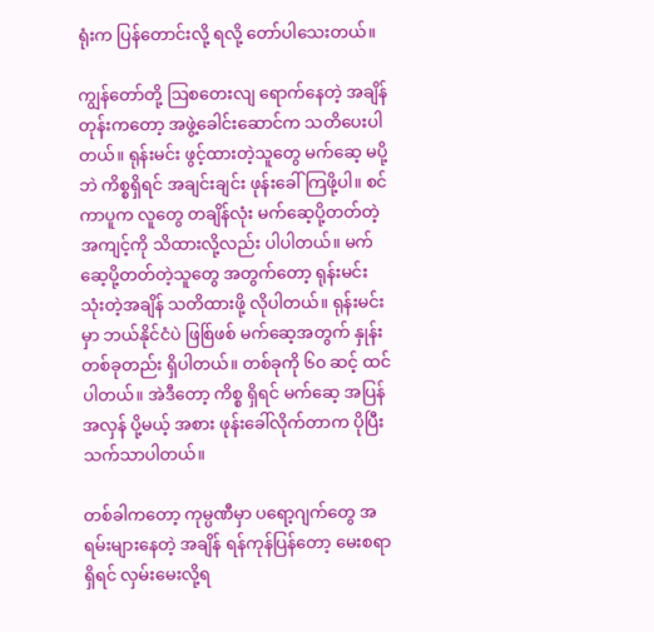ရုံးက ပြန်တောင်းလို့ ရလို့ တော်ပါသေးတယ်။

ကျွန်တော်တို့ ဩစတေးလျ ရောက်နေတဲ့ အချိန်တုန်းကတော့ အဖွဲ့ခေါင်းဆောင်က သတိပေးပါတယ်။ ရုန်းမင်း ဖွင့်ထားတဲ့သူတွေ မက်ဆေ့ မပို့ဘဲ ကိစ္စရှိရင် အချင်းချင်း ဖုန်းခေါ်ကြဖို့ပါ။ စင်ကာပူက လူတွေ တချိန်လုံး မက်ဆေ့ပို့တတ်တဲ့ အကျင့်ကို သိထားလို့လည်း ပါပါတယ်။ မက်ဆေ့ပို့တတ်တဲ့သူတွေ အတွက်တော့ ရုန်းမင်း သုံးတဲ့အချိန် သတိထားဖို့ လိုပါတယ်။ ရုန်းမင်းမှာ ဘယ်နိုင်ငံပဲ ဖြစ်ြဖစ် မက်ဆေ့အတွက် နှုန်းတစ်ခုတည်း ရှိပါတယ်။ တစ်ခုကို ၆၀ ဆင့် ထင်ပါတယ်။ အဲဒီတော့ ကိစ္စ ရှိရင် မက်ဆေ့ အပြန်အလှန် ပို့မယ့် အစား ဖုန်းခေါ်လိုက်တာက ပိုပြီး သက်သာပါတယ်။

တစ်ခါကတော့ ကုမ္ပဏီမှာ ပရော့ဂျက်တွေ အရမ်းများနေတဲ့ အချိန် ရန်ကုန်ပြန်တော့ မေးစရာ ရှိရင် လှမ်းမေးလို့ရ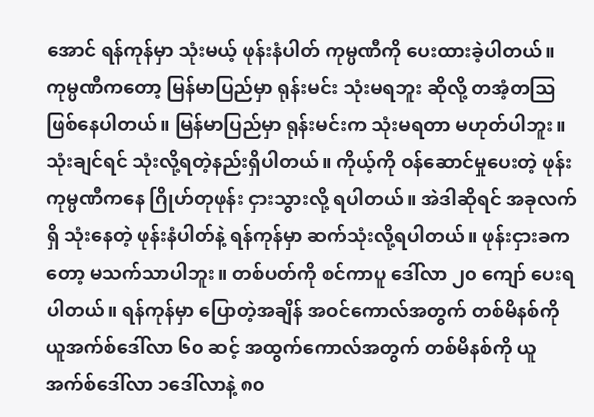အောင် ရန်ကုန်မှာ သုံးမယ့် ဖုန်းနံပါတ် ကုမ္ပဏီကို ပေးထားခဲ့ပါတယ်။ ကုမ္ပဏီကတော့ မြန်မာပြည်မှာ ရုန်းမင်း သုံးမရဘူး ဆိုလို့ တအံ့တဩ ဖြစ်နေပါတယ်။ မြန်မာပြည်မှာ ရုန်းမင်းက သုံးမရတာ မဟုတ်ပါဘူး။ သုံးချင်ရင် သုံးလို့ရတဲ့နည်းရှိပါတယ်။ ကိုယ့်ကို ဝန်ဆောင်မှုပေးတဲ့ ဖုန်းကုမ္ပဏီကနေ ဂြိုဟ်တုဖုန်း ငှားသွားလို့ ရပါတယ်။ အဲဒါဆိုရင် အခုလက်ရှိ သုံးနေတဲ့ ဖုန်းနံပါတ်နဲ့ ရန်ကုန်မှာ ဆက်သုံးလို့ရပါတယ်။ ဖုန်းငှားခကတော့ မသက်သာပါဘူး။ တစ်ပတ်ကို စင်ကာပူ ဒေါ်လာ ၂၀ ကျော် ပေးရပါတယ်။ ရန်ကုန်မှာ ပြောတဲ့အချိန် အဝင်ကောလ်အတွက် တစ်မိနစ်ကို ယူအက်စ်ဒေါ်လာ ၆၀ ဆင့် အထွက်ကောလ်အတွက် တစ်မိနစ်ကို ယူအက်စ်ဒေါ်လာ ၁ဒေါ်လာနဲ့ ၈၀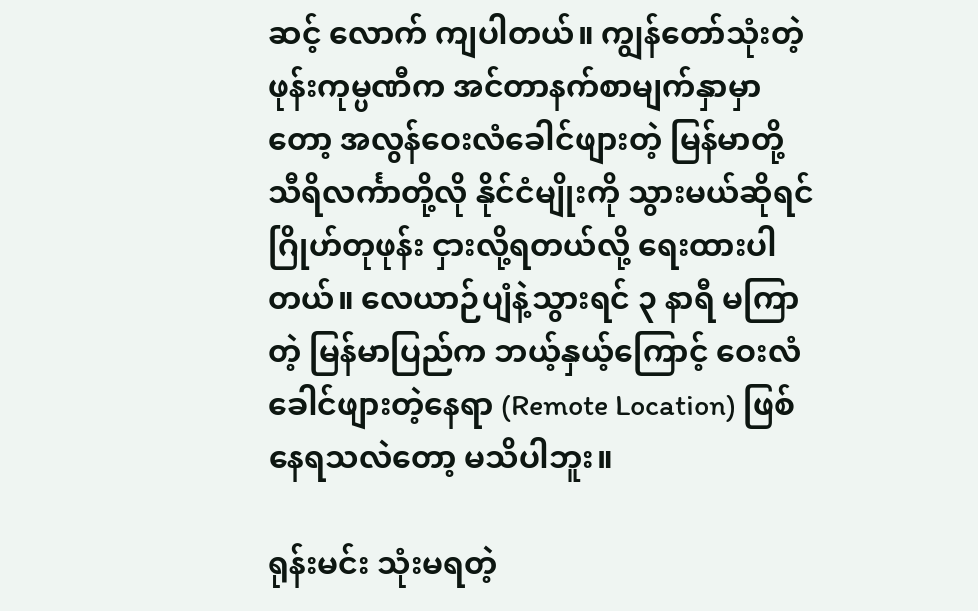ဆင့် လောက် ကျပါတယ်။ ကျွန်တော်သုံးတဲ့ ဖုန်းကုမ္ပဏီက အင်တာနက်စာမျက်နှာမှာတော့ အလွန်ဝေးလံခေါင်ဖျားတဲ့ မြန်မာတို့ သီရိလင်္ကာတို့လို နိုင်ငံမျိုးကို သွားမယ်ဆိုရင် ဂြိုဟ်တုဖုန်း ငှားလို့ရတယ်လို့ ရေးထားပါတယ်။ လေယာဉ်ပျံနဲ့သွားရင် ၃ နာရီ မကြာတဲ့ မြန်မာပြည်က ဘယ့်နှယ့်ကြောင့် ဝေးလံခေါင်ဖျားတဲ့နေရာ (Remote Location) ဖြစ်နေရသလဲတော့ မသိပါဘူး။

ရုန်းမင်း သုံးမရတဲ့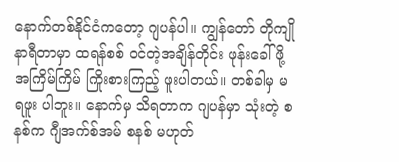နောက်တစ်နိုင်ငံကတော့ ဂျပန်ပါ။ ကျွန်တော် တိုကျို နာရီတာမှာ ထရန်စစ် ဝင်တဲ့အချိန်တိုင်း ဖုန်းခေါ်ဖို့ အကြိမ်ကြိမ် ကြိုးစားကြည့် ဖူးပါတယ်။ တစ်ခါမှ မရဖူး ပါဘူး။ နောက်မှ သိရတာက ဂျပန်မှာ သုံးတဲ့ စနစ်က ဂျီအက်စ်အမ် စနစ် မဟုတ်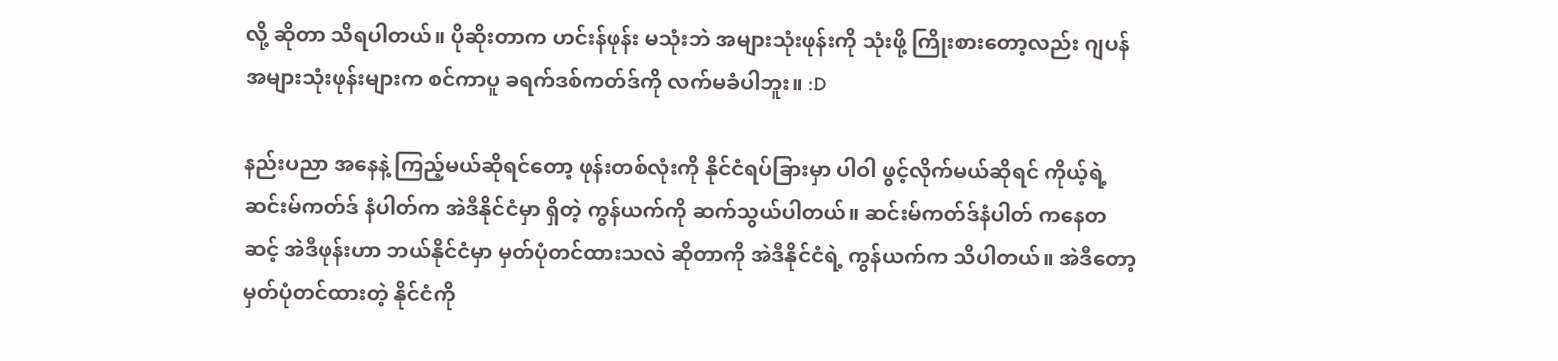လို့ ဆိုတာ သိရပါတယ်။ ပိုဆိုးတာက ဟင်းန်ဖုန်း မသုံးဘဲ အများသုံးဖုန်းကို သုံးဖို့ ကြိုးစားတော့လည်း ဂျပန် အများသုံးဖုန်းများက စင်ကာပူ ခရက်ဒစ်ကတ်ဒ်ကို လက်မခံပါဘူး။ :D

နည်းပညာ အနေနဲ့ ကြည့်မယ်ဆိုရင်တော့ ဖုန်းတစ်လုံးကို နိုင်ငံရပ်ခြားမှာ ပါဝါ ဖွင့်လိုက်မယ်ဆိုရင် ကိုယ့်ရဲ့ ဆင်းမ်ကတ်ဒ် နံပါတ်က အဲဒီနိုင်ငံမှာ ရှိတဲ့ ကွန်ယက်ကို ဆက်သွယ်ပါတယ်။ ဆင်းမ်ကတ်ဒ်နံပါတ် ကနေတဆင့် အဲဒီဖုန်းဟာ ဘယ်နိုင်ငံမှာ မှတ်ပုံတင်ထားသလဲ ဆိုတာကို အဲဒီနိုင်ငံရဲ့ ကွန်ယက်က သိပါတယ်။ အဲဒီတော့ မှတ်ပုံတင်ထားတဲ့ နိုင်ငံကို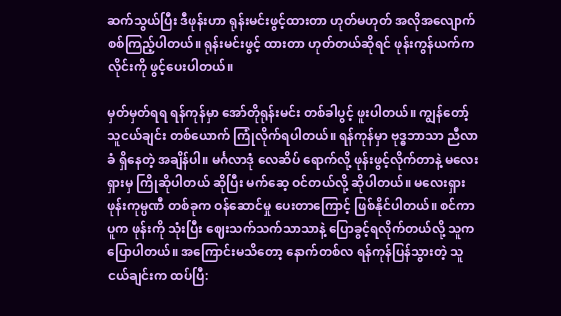ဆက်သွယ်ပြီး ဒီဖုန်းဟာ ရုန်းမင်းဖွင့်ထားတာ ဟုတ်မဟုတ် အလိုအလျောက် စစ်ကြည့်ပါတယ်။ ရုန်းမင်းဖွင့် ထားတာ ဟုတ်တယ်ဆိုရင် ဖုန်းကွန်ယက်က လိုင်းကို ဖွင့်ပေးပါတယ်။

မှတ်မှတ်ရရ ရန်ကုန်မှာ အော်တိုရုန်းမင်း တစ်ခါပွင့် ဖူးပါတယ်။ ကျွန်တော့် သူငယ်ချင်း တစ်ယောက် ကြုံလိုက်ရပါတယ်။ ရန်ကုန်မှာ ဗုဒ္ဓဘာသာ ညီလာခံ ရှိနေတဲ့ အချိန်ပါ။ မင်္ဂလာဒုံ လေဆိပ် ရောက်လို့ ဖုန်းဖွင့်လိုက်တာနဲ့ မလေးရှားမှ ကြိုဆိုပါတယ် ဆိုပြီး မက်ဆေ့ ဝင်တယ်လို့ ဆိုပါတယ်။ မလေးရှား ဖုန်းကုမ္ပဏီ တစ်ခုက ဝန်ဆောင်မှု ပေးတာကြောင့် ဖြစ်နိုင်ပါတယ်။ စင်ကာပူက ဖုန်းကို သုံးပြီး ဈေးသက်သက်သာသာနဲ့ ပြောခွင့်ရလိုက်တယ်လို့ သူက ပြောပါတယ်။ အကြောင်းမသိတော့ နောက်တစ်လ ရန်ကုန်ပြန်သွားတဲ့ သူငယ်ချင်းက ထပ်ပြီ: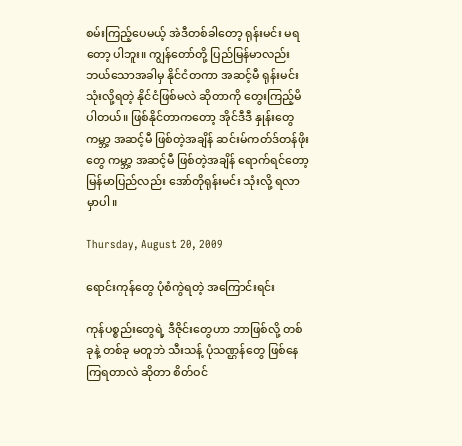စမ်းကြည့်ပေမယ့် အဲဒီတစ်ခါတော့ ရုန်းမင်း မရတော့ ပါဘူး။ ကျွန်တော်တို့ ပြည်မြန်မာလည်း ဘယ်သောအခါမှ နိုင်ငံတကာ အဆင့်မီ ရုန်းမင်း သုံးလို့ရတဲ့ နိုင်ငံဖြစ်မလဲ ဆိုတာကို တွေးကြည့်မိပါတယ်။ ဖြစ်နိုင်တာကတော့ အိုင်ဒီဒီ နှုန်းတွေ ကမ္ဘာ့ အဆင့်မီ ဖြစ်တဲ့အချိန် ဆင်းမ်ကတ်ဒ်တန်ဖိုးတွေ ကမ္ဘာ့ အဆင့်မီ ဖြစ်တဲ့အချိန် ရောက်ရင်တော့ မြန်မာပြည်လည်း အော်တိုရုန်းမင်း သုံးလို့ ရလာမှာပါ။

Thursday, August 20, 2009

ရောင်းကုန်တွေ ပုံစံကွဲရတဲ့ အကြောင်းရင်း

ကုန်ပစ္စည်းတွေရဲ့ ဒီဇိုင်းတွေဟာ ဘာဖြစ်လို့ တစ်ခုနဲ့ တစ်ခု မတူဘဲ သီးသန့် ပုံသဏ္ဌန်တွေ ဖြစ်နေကြရတာလဲ ဆိုတာ စိတ်ဝင်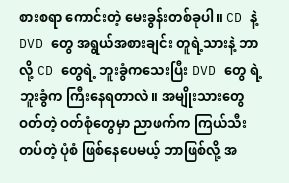စားစရာ ကောင်းတဲ့ မေးခွန်းတစ်ခုပါ။ CD နဲ့ DVD တွေ အရွယ်အစားချင်း တူရဲ့သားနဲ့ ဘာလို့ CD တွေရဲ့ ဘူးခွံကသေးပြီး DVD တွေ ရဲ့ ဘူးခွံက ကြီးနေရတာလဲ။ အမျိုးသားတွေ ဝတ်တဲ့ ဝတ်စုံတွေမှာ ညာဖက်က ကြယ်သီးတပ်တဲ့ ပုံစံ ဖြစ်နေပေမယ့် ဘာဖြစ်လို့ အ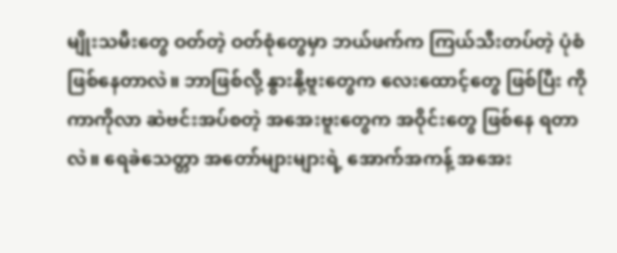မျိုးသမီးတွေ ဝတ်တဲ့ ဝတ်စုံတွေမှာ ဘယ်ဖက်က ကြယ်သီးတပ်တဲ့ ပုံစံ ဖြစ်နေတာလဲ။ ဘာဖြစ်လို့ နွားနို့ဗူးတွေက လေးထောင့်တွေ ဖြစ်ပြီး ကိုကာကိုလာ ဆဲဗင်းအပ်စတဲ့ အအေးဗူးတွေက အဝိုင်းတွေ ဖြစ်နေ ရတာလဲ။ ရေခဲသေတ္တာ အတော်များများရဲ့ အောက်အကန့် အအေး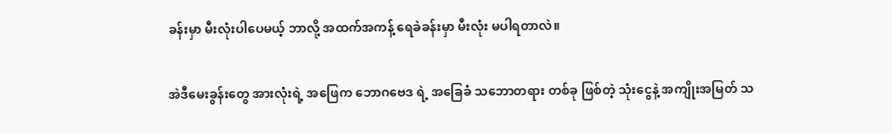ခန်းမှာ မီးလုံးပါပေမယ့် ဘာလို့ အထက်အကန့် ရေခဲခန်းမှာ မီးလုံး မပါရတာလဲ။

အဲဒီမေးခွန်းတွေ အားလုံးရဲ့ အဖြေက ဘောဂဗေဒ ရဲ့ အခြေခံ သဘောတရား တစ်ခု ဖြစ်တဲ့ သုံးငွေနဲ့ အကျိုးအမြတ် သ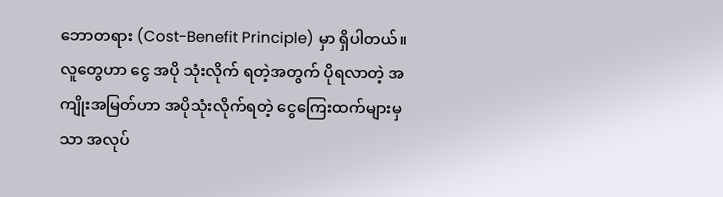ဘောတရား (Cost-Benefit Principle) မှာ ရှိပါတယ်။ လူတွေဟာ ငွေ အပို သုံးလိုက် ရတဲ့အတွက် ပိုရလာတဲ့ အကျိုးအမြတ်ဟာ အပိုသုံးလိုက်ရတဲ့ ငွေကြေးထက်များမှသာ အလုပ်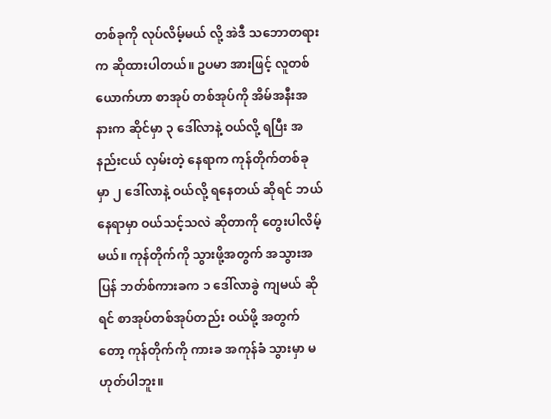တစ်ခုကို လုပ်လိမ့်မယ် လို့ အဲဒီ သဘောတရားက ဆိုထားပါတယ်။ ဥပမာ အားဖြင့် လူတစ်ယောက်ဟာ စာအုပ် တစ်အုပ်ကို အိမ်အနီးအနားက ဆိုင်မှာ ၃ ဒေါ်လာနဲ့ ဝယ်လို့ ရပြီး အနည်းငယ် လှမ်းတဲ့ နေရာက ကုန်တိုက်တစ်ခု မှာ ၂ ဒေါ်လာနဲ့ ဝယ်လို့ ရနေတယ် ဆိုရင် ဘယ်နေရာမှာ ဝယ်သင့်သလဲ ဆိုတာကို တွေးပါလိမ့်မယ်။ ကုန်တိုက်ကို သွားဖို့အတွက် အသွားအပြန် ဘတ်စ်ကားခက ၁ ဒေါ်လာခွဲ ကျမယ် ဆိုရင် စာအုပ်တစ်အုပ်တည်း ဝယ်ဖို့ အတွက်တော့ ကုန်တိုက်ကို ကားခ အကုန်ခံ သွားမှာ မဟုတ်ပါဘူး။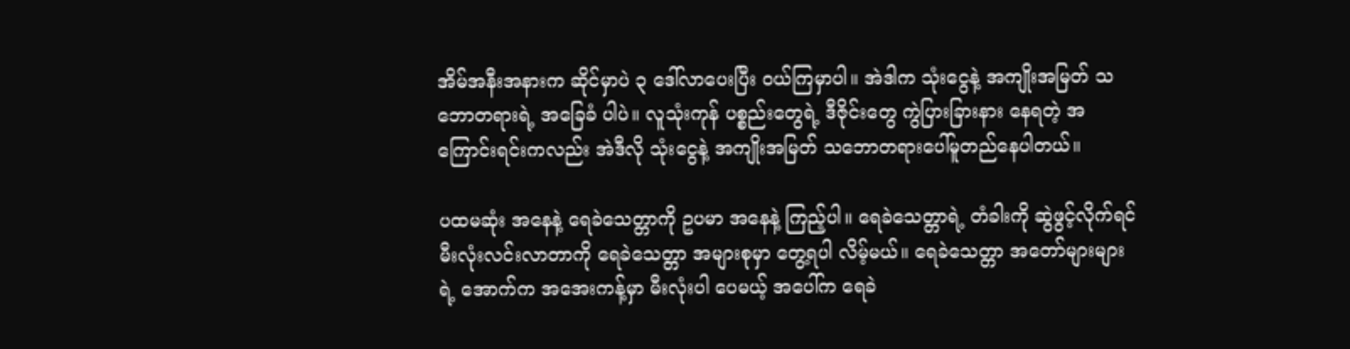အိမ်အနီးအနားက ဆိုင်မှာပဲ ၃ ဒေါ်လာပေးပြီး ဝယ်ကြမှာပါ။ အဲဒါက သုံးငွေနဲ့ အကျိုးအမြတ် သဘောတရားရဲ့ အခြေခံ ပါပဲ။ လူသုံးကုန် ပစ္စည်းတွေရဲ့ ဒီဇိုင်းတွေ ကွဲပြားခြားနား နေရတဲ့ အကြောင်းရင်းကလည်း အဲဒီလို သုံးငွေနဲ့ အကျိုးအမြတ် သဘောတရားပေါ်မူတည်နေပါတယ်။

ပထမဆုံး အနေနဲ့ ရေခဲသေတ္တာကို ဥပမာ အနေနဲ့ ကြည့်ပါ။ ရေခဲသေတ္တာရဲ့ တံခါးကို ဆွဲဖွင့်လိုက်ရင် မီးလုံးလင်းလာတာကို ရေခဲသေတ္တာ အများစုမှာ တွေ့ရပါ လိမ့်မယ်။ ရေခဲသေတ္တာ အတော်များများရဲ့ အောက်က အအေးကန့်မှာ မီးလုံးပါ ပေမယ့် အပေါ်က ရေခဲ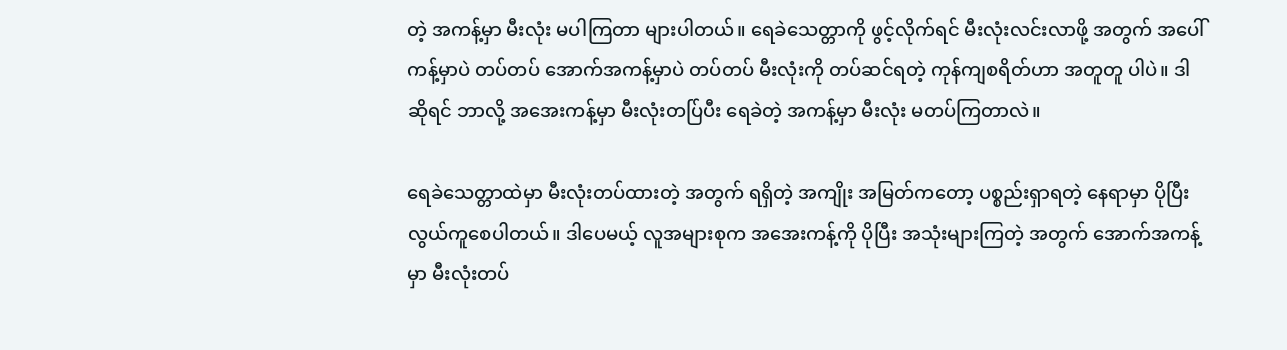တဲ့ အကန့်မှာ မီးလုံး မပါကြတာ များပါတယ်။ ရေခဲသေတ္တာကို ဖွင့်လိုက်ရင် မီးလုံးလင်းလာဖို့ အတွက် အပေါ်ကန့်မှာပဲ တပ်တပ် အောက်အကန့်မှာပဲ တပ်တပ် မီးလုံးကို တပ်ဆင်ရတဲ့ ကုန်ကျစရိတ်ဟာ အတူတူ ပါပဲ။ ဒါဆိုရင် ဘာလို့ အအေးကန့်မှာ မီးလုံးတပ်ြပီး ရေခဲတဲ့ အကန့်မှာ မီးလုံး မတပ်ကြတာလဲ။

ရေခဲသေတ္တာထဲမှာ မီးလုံးတပ်ထားတဲ့ အတွက် ရရှိတဲ့ အကျိုး အမြတ်ကတော့ ပစ္စည်းရှာရတဲ့ နေရာမှာ ပိုပြီး လွယ်ကူစေပါတယ်။ ဒါပေမယ့် လူအများစုက အအေးကန့်ကို ပိုပြီး အသုံးများကြတဲ့ အတွက် အောက်အကန့်မှာ မီးလုံးတပ်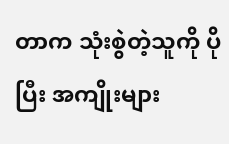တာက သုံးစွဲတဲ့သူကို ပိုပြီး အကျိုးများ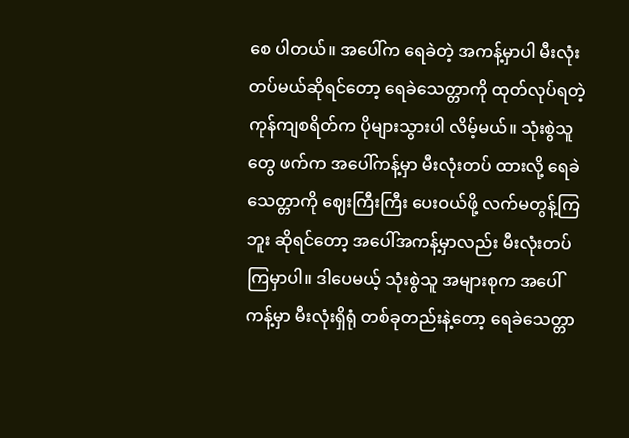စေ ပါတယ်။ အပေါ်က ရေခဲတဲ့ အကန့်မှာပါ မီးလုံးတပ်မယ်ဆိုရင်တော့ ရေခဲသေတ္တာကို ထုတ်လုပ်ရတဲ့ ကုန်ကျစရိတ်က ပိုများသွားပါ လိမ့်မယ်။ သုံးစွဲသူတွေ ဖက်က အပေါ်ကန့်မှာ မီးလုံးတပ် ထားလို့ ရေခဲသေတ္တာကို ဈေးကြီးကြီး ပေးဝယ်ဖို့ လက်မတွန့်ကြဘူး ဆိုရင်တော့ အပေါ်အကန့်မှာလည်း မီးလုံးတပ် ကြမှာပါ။ ဒါပေမယ့် သုံးစွဲသူ အများစုက အပေါ်ကန့်မှာ မီးလုံးရှိရုံ တစ်ခုတည်းနဲ့တော့ ရေခဲသေတ္တာ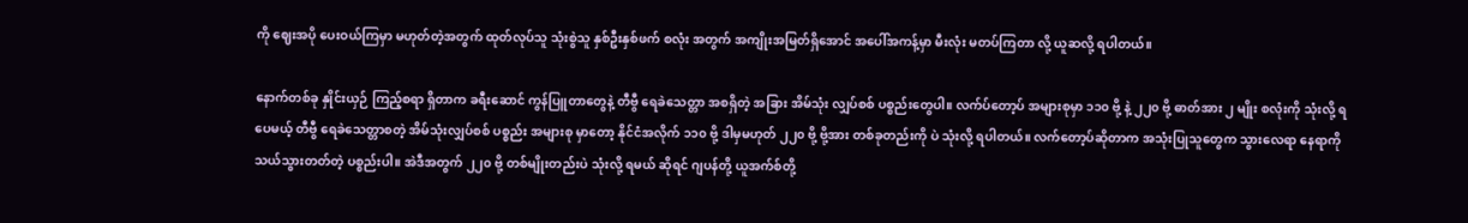ကို ဈေးအပို ပေးဝယ်ကြမှာ မဟုတ်တဲ့အတွက် ထုတ်လုပ်သူ သုံးစွဲသူ နှစ်ဦးနှစ်ဖက် စလုံး အတွက် အကျိုးအမြတ်ရှိအောင် အပေါ်အကန့်မှာ မီးလုံး မတပ်ကြတာ လို့ ယူဆလို့ ရပါတယ်။

နောက်တစ်ခု နှိုင်းယှဉ် ကြည့်စရာ ရှိတာက ခရီးဆောင် ကွန်ပြူတာတွေနဲ့ တီဗွီ ရေခဲသေတ္တာ အစရှိတဲ့ အခြား အိမ်သုံး လျှပ်စစ် ပစ္စည်းတွေပါ။ လက်ပ်တော့ပ် အများစုမှာ ၁၁၀ ဗို့ နဲ့ ၂၂၀ ဗို့ ဓာတ်အား ၂ မျိုး စလုံးကို သုံးလို့ ရပေမယ့် တီဗွီ ရေခဲသေတ္တာစတဲ့ အိမ်သုံးလျှပ်စစ် ပစ္စည်း အများစု မှာတော့ နိုင်ငံအလိုက် ၁၁၀ ဗို့ ဒါမှမဟုတ် ၂၂၀ ဗို့ ဗို့အား တစ်ခုတည်းကို ပဲ သုံးလို့ ရပါတယ်။ လက်တော့ပ်ဆိုတာက အသုံးပြုသူတွေက သွားလေရာ နေရာကို သယ်သွားတတ်တဲ့ ပစ္စည်းပါ။ အဲဒီအတွက် ၂၂၀ ဗို့ တစ်မျိုးတည်းပဲ သုံးလို့ ရမယ် ဆိုရင် ဂျပန်တို့ ယူအက်စ်တို့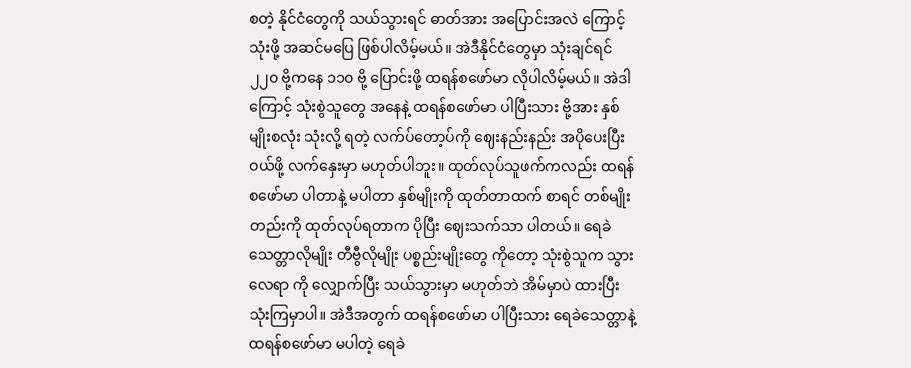စတဲ့ နိုင်ငံတွေကို သယ်သွားရင် ဓာတ်အား အပြောင်းအလဲ ကြောင့် သုံးဖို့ အဆင်မပြေ ဖြစ်ပါလိမ့်မယ်။ အဲဒီနိုင်ငံတွေမှာ သုံးချင်ရင် ၂၂၀ ဗို့ကနေ ၁၁၀ ဗို့ ပြောင်းဖို့ ထရန်စဖော်မာ လိုပါလိမ့်မယ်။ အဲဒါကြောင့် သုံးစွဲသူတွေ အနေနဲ့ ထရန်စဖော်မာ ပါပြီးသား ဗို့အား နှစ်မျိုးစလုံး သုံးလို့ ရတဲ့ လက်ပ်တော့ပ်ကို ဈေးနည်းနည်း အပိုပေးပြီး ဝယ်ဖို့ လက်နှေးမှာ မဟုတ်ပါဘူး။ ထုတ်လုပ်သူဖက်ကလည်း ထရန်စဖော်မာ ပါတာနဲ့ မပါတာ နှစ်မျိုးကို ထုတ်တာထက် စာရင် တစ်မျိုးတည်းကို ထုတ်လုပ်ရတာက ပိုပြီး ဈေးသက်သာ ပါတယ်။ ရေခဲသေတ္တာလိုမျိုး တီဗွီလိုမျိုး ပစ္စည်းမျိုးတွေ ကိုတော့ သုံးစွဲသူက သွားလေရာ ကို လျှောက်ပြီး သယ်သွားမှာ မဟုတ်ဘဲ အိမ်မှာပဲ ထားပြီး သုံးကြမှာပါ။ အဲဒီအတွက် ထရန်စဖော်မာ ပါပြီးသား ရေခဲသေတ္တာနဲ့ ထရန်စဖော်မာ မပါတဲ့ ရေခဲ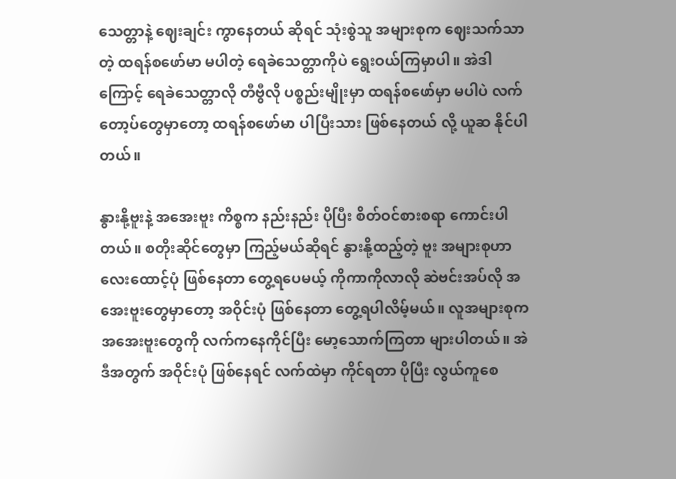သေတ္တာနဲ့ ဈေးချင်း ကွာနေတယ် ဆိုရင် သုံးစွဲသူ အများစုက ဈေးသက်သာတဲ့ ထရန်စဖော်မာ မပါတဲ့ ရေခဲသေတ္တာကိုပဲ ရွေးဝယ်ကြမှာပါ။ အဲဒါကြောင့် ရေခဲသေတ္တာလို တီဗွီလို ပစ္စည်းမျိုးမှာ ထရန်စဖော်မှာ မပါပဲ လက်တော့ပ်တွေမှာတော့ ထရန်စဖော်မာ ပါပြီးသား ဖြစ်နေတယ် လို့ ယူဆ နိုင်ပါတယ်။

နွားနို့ဗူးနဲ့ အအေးဗူး ကိစ္စက နည်းနည်း ပိုပြီး စိတ်ဝင်စားစရာ ကောင်းပါတယ်။ စတိုးဆိုင်တွေမှာ ကြည့်မယ်ဆိုရင် နွားနို့ထည့်တဲ့ ဗူး အများစုဟာ လေးထောင့်ပုံ ဖြစ်နေတာ တွေ့ရပေမယ့် ကိုကာကိုလာလို ဆဲဗင်းအပ်လို အအေးဗူးတွေမှာတော့ အဝိုင်းပုံ ဖြစ်နေတာ တွေ့ရပါလိမ့်မယ်။ လူအများစုက အအေးဗူးတွေကို လက်ကနေကိုင်ပြီး မော့သောက်ကြတာ များပါတယ်။ အဲဒီအတွက် အဝိုင်းပုံ ဖြစ်နေရင် လက်ထဲမှာ ကိုင်ရတာ ပိုပြီး လွယ်ကူစေ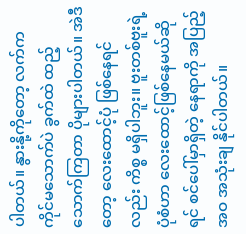ပါတယ်။ နွားနို့ကိုတော့ လက်ကကိုင်မသောက်ပဲ ခွက်ထဲ ထည့်သောက်ကြတာ ပိုများပါတယ်။ အဲဒီတော့ လေးထောင့်ပုံ ဖြစ်နေရင်လည်း ကိစ္စ မရှိပါဘူး။ ဗူးတစ်ဗူးရဲ့ ပုံစံဟာ လေးထောင့်ဖြစ်နေမယ်ဆိုရင် စင်ပေါ်မှာရှိတဲ့ နေရာကို အပြည့်အဝ အသုံးချ နိုင်ပါတယ်။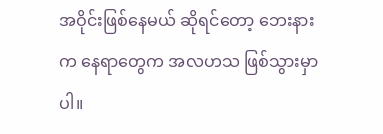အဝိုင်းဖြစ်နေမယ် ဆိုရင်တော့ ဘေးနားက နေရာတွေက အလဟသ ဖြစ်သွားမှာပါ။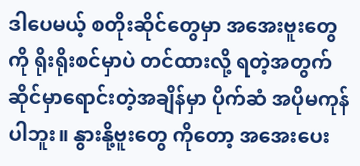ဒါပေမယ့် စတိုးဆိုင်တွေမှာ အအေးဗူးတွေကို ရိုးရိုးစင်မှာပဲ တင်ထားလို့ ရတဲ့အတွက် ဆိုင်မှာရောင်းတဲ့အချိန်မှာ ပိုက်ဆံ အပိုမကုန်ပါဘူး။ နွားနို့ဗူးတွေ ကိုတော့ အအေးပေး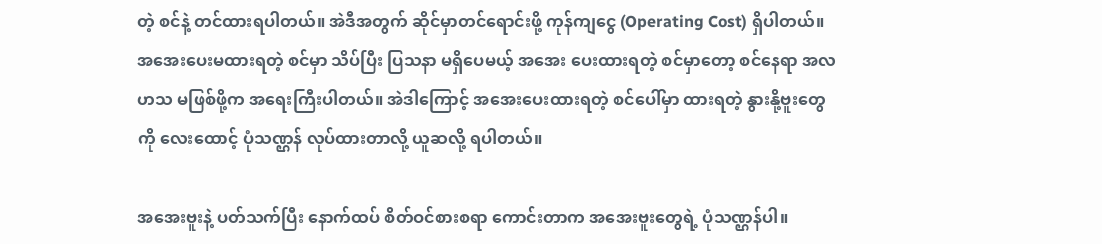တဲ့ စင်နဲ့ တင်ထားရပါတယ်။ အဲဒီအတွက် ဆိုင်မှာတင်ရောင်းဖို့ ကုန်ကျငွေ (Operating Cost) ရှိပါတယ်။ အအေးပေးမထားရတဲ့ စင်မှာ သိပ်ပြီး ပြသနာ မရှိပေမယ့် အအေး ပေးထားရတဲ့ စင်မှာတော့ စင်နေရာ အလဟသ မဖြစ်ဖို့က အရေးကြီးပါတယ်။ အဲဒါကြောင့် အအေးပေးထားရတဲ့ စင်ပေါ်မှာ ထားရတဲ့ နွားနို့ဗူးတွေကို လေးထောင့် ပုံသဏ္ဌန် လုပ်ထားတာလို့ ယူဆလို့ ရပါတယ်။

အအေးဗူးနဲ့ ပတ်သက်ပြီး နောက်ထပ် စိတ်ဝင်စားစရာ ကောင်းတာက အအေးဗူးတွေရဲ့ ပုံသဏ္ဌန်ပါ။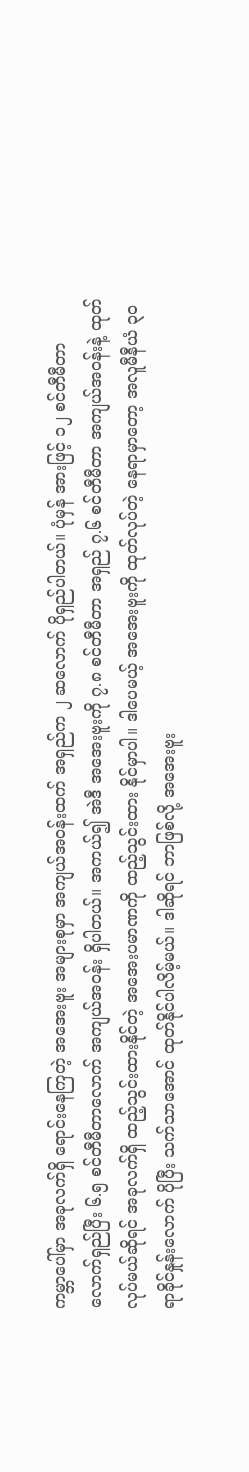ကမ္ဘာပေါ်မှာ အခုလက်ရှိ ရောင်းနေကြတဲ့ အအေးဗူး အများစုမှာ အကျယ်အဝန်းထက် အရှည်က ၂ ဆလောက် ပိုရှည်ပါတယ်။ ပုံမှန် အားဖြင့် ၁၂ စင်တီမီတာ လောက်ရှည်ပြီး ၆.၅ စင်တီမီတာလောက် အကျယ်အဝန်း ရှိပါတယ်။ အကယ်၍ အဲဒီ အအေးဗူးကို ၇.၈ စင်တီမီတာ အရှည် ၇.၆ စင်တီမီတာ အကျယ်အဝန်းနဲ့ ထုတ်လုပ်မယ်ဆိုရင် အခုလက်ရှိ ထည့်သွင်းထားနိုင်တဲ့ အအေးပမာဏကို ထည့်သွင်းထား နိုင်မှာပါ။ ဒါပေမယ့် အအေးဗူးကို ထုတ်လုပ်တဲ့ နေရာမှာတော့ အလူမီနီယံ ၃၀ ရာခိုင်နှုန်းလောက် ပိုပြီး သက်သာအောင် ထုတ်နိုင်ပါလိမ့်မယ်။ ဒါဆိုရင် ဘာဖြစ်လို့ အအေးဗူး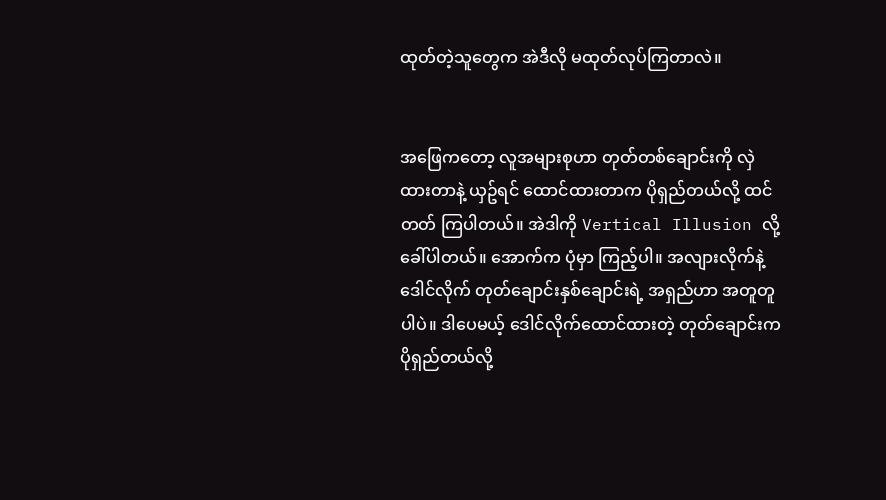ထုတ်တဲ့သူတွေက အဲဒီလို မထုတ်လုပ်ကြတာလဲ။


အဖြေကတော့ လူအများစုဟာ တုတ်တစ်ချောင်းကို လှဲထားတာနဲ့ ယှဥ်ရင် ထောင်ထားတာက ပိုရှည်တယ်လို့ ထင်တတ် ကြပါတယ်။ အဲဒါကို Vertical Illusion လို့ ခေါ်ပါတယ်။ အောက်က ပုံမှာ ကြည့်ပါ။ အလျားလိုက်နဲ့ ဒေါင်လိုက် တုတ်ချောင်းနှစ်ချောင်းရဲ့ အရှည်ဟာ အတူတူ ပါပဲ။ ဒါပေမယ့် ဒေါင်လိုက်ထောင်ထားတဲ့ တုတ်ချောင်းက ပိုရှည်တယ်လို့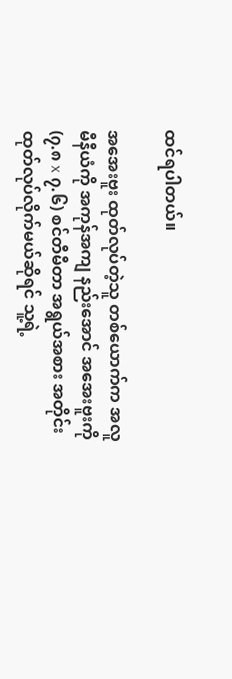ထင်ရပါတယ်။

အအေးဗူး ထုတ်လုပ်တဲ့သူ တစ်ယောက်က အလူမီနီယံကို အကုန်အကျ နည်းအောင် အအေးဗူးကို (၇.၈ x ၇.၆) စင်တီမီတာ အရွယ်အစား အတိုင်း ထုတ်လုပ်လိုက်မယ်ဆိုရင် သူ့ရဲ့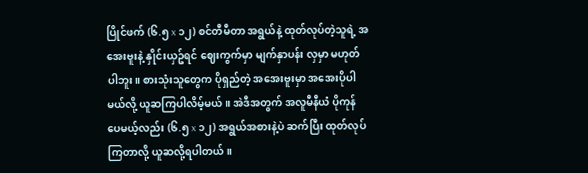ပြိုင်ဖက် (၆.၅ x ၁၂) စင်တီမီတာ အရွယ်နဲ့ ထုတ်လုပ်တဲ့သူရဲ့ အအေးဗူးနဲ့ နှိုင်းယှဥ်ရင် ဈေးကွက်မှာ မျက်နှာပန်း လှမှာ မဟုတ်ပါဘူး။ စားသုံးသူတွေက ပိုရှည်တဲ့ အအေးဗူးမှာ အအေးပိုပါမယ်လို့ ယူဆကြပါလိမ့်မယ်။ အဲဒီအတွက် အလူမီနီယံ ပိုကုန် ပေမယ့်လည်း (၆.၅ x ၁၂) အရွယ်အစားနဲ့ပဲ ဆက်ပြီး ထုတ်လုပ်ကြတာလို့ ယူဆလို့ရပါတယ်။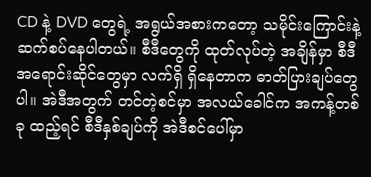CD နဲ့ DVD တွေရဲ့ အရွယ်အစားကတော့ သမိုင်းကြောင်းနဲ့ ဆက်စပ်နေပါတယ်။ စီဒီတွေကို ထုတ်လုပ်တဲ့ အချိန်မှာ စီဒီအရောင်းဆိုင်တွေမှာ လက်ရှိ ရှိနေတာက ဓာတ်ပြားချပ်တွေပါ။ အဲဒီအတွက် တင်တဲ့စင်မှာ အလယ်ခေါင်က အကန့်တစ်ခု ထည့်ရင် စီဒီနှစ်ချပ်ကို အဲဒီစင်ပေါ်မှာ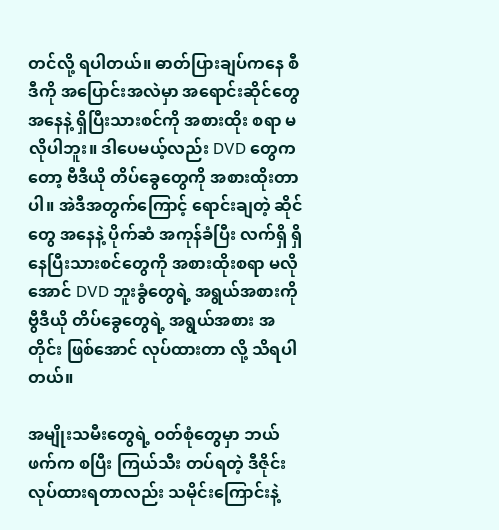တင်လို့ ရပါတယ်။ ဓာတ်ပြားချပ်ကနေ စီဒီကို အပြောင်းအလဲမှာ အရောင်းဆိုင်တွေ အနေနဲ့ ရှိပြီးသားစင်ကို အစားထိုး စရာ မလိုပါဘူး။ ဒါပေမယ့်လည်း DVD တွေကတော့ ဗီဒီယို တိပ်ခွေတွေကို အစားထိုးတာပါ။ အဲဒီအတွက်ကြောင့် ရောင်းချတဲ့ ဆိုင်တွေ အနေနဲ့ ပိုက်ဆံ အကုန်ခံပြီး လက်ရှိ ရှိနေပြီးသားစင်တွေကို အစားထိုးစရာ မလိုအောင် DVD ဘူးခွံတွေရဲ့ အရွယ်အစားကို ဗွီဒီယို တိပ်ခွေတွေရဲ့ အရွယ်အစား အတိုင်း ဖြစ်အောင် လုပ်ထားတာ လို့ သိရပါတယ်။

အမျိုးသမီးတွေရဲ့ ဝတ်စုံတွေမှာ ဘယ်ဖက်က စပြီး ကြယ်သီး တပ်ရတဲ့ ဒီဇိုင်း လုပ်ထားရတာလည်း သမိုင်းကြောင်းနဲ့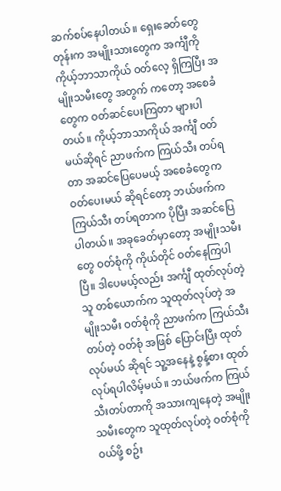ဆက်စပ်နေပါတယ်။ ရှေးခေတ်တွေတုန်းက အမျိုးသားတွေက အင်္ကျီကို ကိုယ့်ဘာသာကိုယ် ဝတ်လေ့ ရှိကြပြီး အမျိုးသမီးတွေ အတွက် ကတော့ အစေခံတွေက ဝတ်ဆင်ပေးကြတာ များပါတယ်။ ကိုယ့်ဘာသာကိုယ် အင်္ကျီ ဝတ်မယ်ဆိုရင် ညာဖက်က ကြယ်သီး တပ်ရတာ အဆင်ပြေပေမယ့် အစေခံတွေက ဝတ်ပေးမယ် ဆိုရင်တော့ ဘယ်ဖက်က ကြယ်သီး တပ်ရတာက ပိုပြီး အဆင်ပြေပါတယ်။ အခုခေတ်မှာတော့ အမျိုးသမီးတွေ ဝတ်စုံကို ကိုယ်တိုင် ဝတ်နေကြပါပြီ။ ဒါပေမယ့်လည်း အင်္ကျီ ထုတ်လုပ်တဲ့သူ တစ်ယောက်က သူထုတ်လုပ်တဲ့ အမျိုးသမီး ဝတ်စုံကို ညာဖက်က ကြယ်သီးတပ်တဲ့ ဝတ်စုံ အဖြစ် ပြောင်းပြီး ထုတ်လုပ်မယ် ဆိုရင် သူ့အနေနဲ့ စွန့်စား ထုတ်လုပ်ရပါလိမ့်မယ်။ ဘယ်ဖက်က ကြယ်သီးတပ်တာကို အသားကျနေတဲ့ အမျိုးသမီးတွေက သူထုတ်လုပ်တဲ့ ဝတ်စုံကို ဝယ်ဖို့ စဥ်း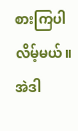စားကြပါလိမ့်မယ်။ အဲဒါ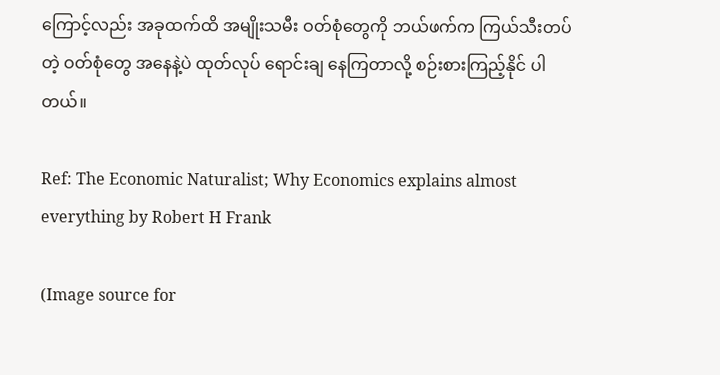ကြောင့်လည်း အခုထက်ထိ အမျိုးသမီး ဝတ်စုံတွေကို ဘယ်ဖက်က ကြယ်သီးတပ်တဲ့ ဝတ်စုံတွေ အနေနဲ့ပဲ ထုတ်လုပ် ရောင်းချ နေကြတာလို့ စဉ်းစားကြည့်နိုင် ပါတယ်။

Ref: The Economic Naturalist; Why Economics explains almost everything by Robert H Frank

(Image source for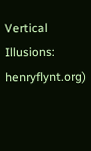Vertical Illusions: henryflynt.org)